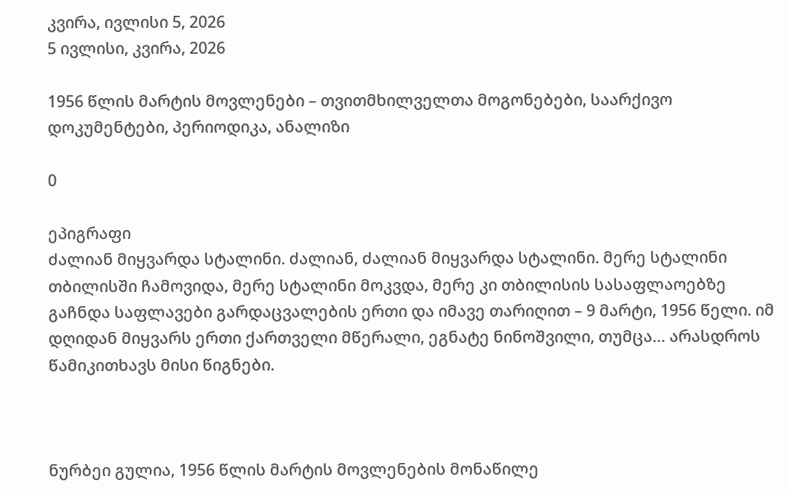კვირა, ივლისი 5, 2026
5 ივლისი, კვირა, 2026

1956 წლის მარტის მოვლენები – თვითმხილველთა მოგონებები, საარქივო დოკუმენტები, პერიოდიკა, ანალიზი

0

ეპიგრაფი
ძალიან მიყვარდა სტალინი. ძალიან, ძალიან მიყვარდა სტალინი. მერე სტალინი თბილისში ჩამოვიდა, მერე სტალინი მოკვდა, მერე კი თბილისის სასაფლაოებზე გაჩნდა საფლავები გარდაცვალების ერთი და იმავე თარიღით – 9 მარტი, 1956 წელი. იმ დღიდან მიყვარს ერთი ქართველი მწერალი, ეგნატე ნინოშვილი, თუმცა… არასდროს წამიკითხავს მისი წიგნები.



ნურბეი გულია, 1956 წლის მარტის მოვლენების მონაწილე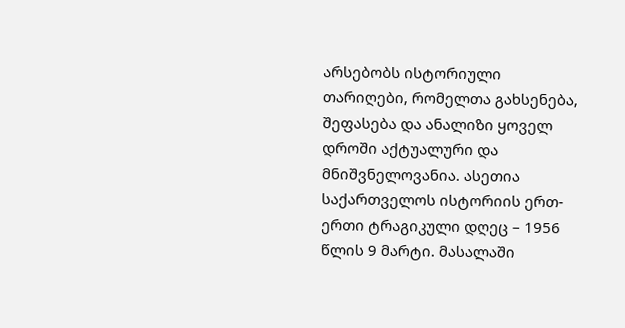არსებობს ისტორიული თარიღები, რომელთა გახსენება, შეფასება და ანალიზი ყოველ დროში აქტუალური და მნიშვნელოვანია. ასეთია საქართველოს ისტორიის ერთ-ერთი ტრაგიკული დღეც – 1956 წლის 9 მარტი. მასალაში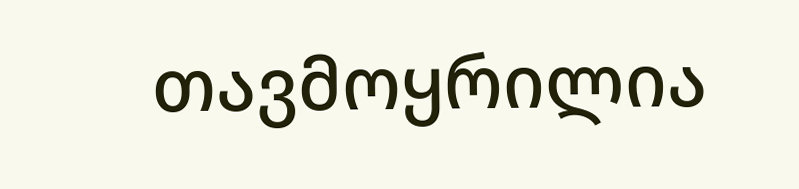თავმოყრილია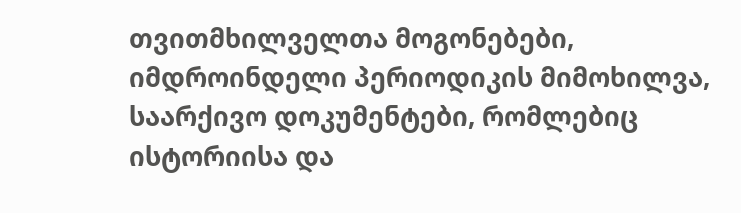თვითმხილველთა მოგონებები, იმდროინდელი პერიოდიკის მიმოხილვა, საარქივო დოკუმენტები, რომლებიც ისტორიისა და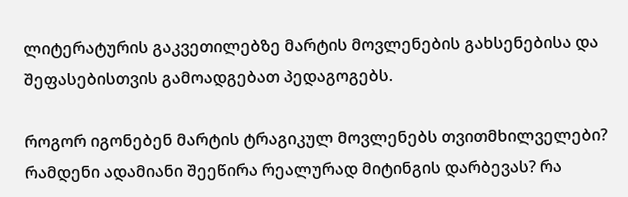ლიტერატურის გაკვეთილებზე მარტის მოვლენების გახსენებისა და შეფასებისთვის გამოადგებათ პედაგოგებს.

როგორ იგონებენ მარტის ტრაგიკულ მოვლენებს თვითმხილველები? რამდენი ადამიანი შეეწირა რეალურად მიტინგის დარბევას? რა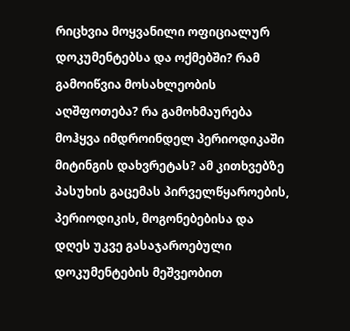რიცხვია მოყვანილი ოფიციალურ დოკუმენტებსა და ოქმებში? რამ გამოიწვია მოსახლეობის აღშფოთება? რა გამოხმაურება მოჰყვა იმდროინდელ პერიოდიკაში მიტინგის დახვრეტას? ამ კითხვებზე პასუხის გაცემას პირველწყაროების, პერიოდიკის, მოგონებებისა და დღეს უკვე გასაჯაროებული დოკუმენტების მეშვეობით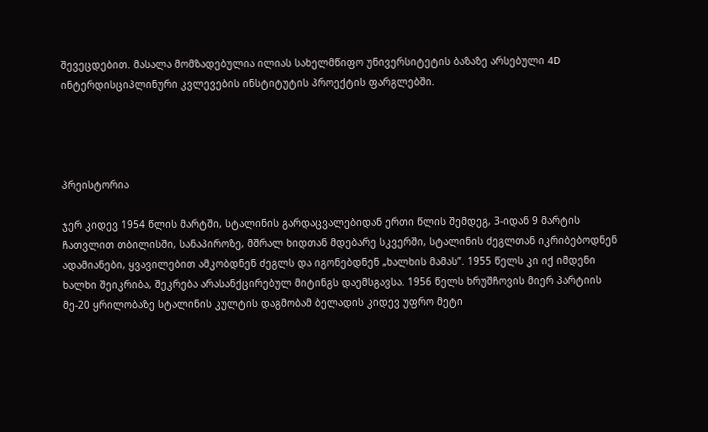შევეცდებით. მასალა მომზადებულია ილიას სახელმწიფო უნივერსიტეტის ბაზაზე არსებული 4D ინტერდისციპლინური კვლევების ინსტიტუტის პროექტის ფარგლებში.




პრეისტორია

ჯერ კიდევ 1954 წლის მარტში, სტალინის გარდაცვალებიდან ერთი წლის შემდეგ, 3-იდან 9 მარტის ჩათვლით თბილისში, სანაპიროზე, მშრალ ხიდთან მდებარე სკვერში, სტალინის ძეგლთან იკრიბებოდნენ ადამიანები, ყვავილებით ამკობდნენ ძეგლს და იგონებდნენ „ხალხის მამას”. 1955 წელს კი იქ იმდენი ხალხი შეიკრიბა, შეკრება არასანქცირებულ მიტინგს დაემსგავსა. 1956 წელს ხრუშჩოვის მიერ პარტიის მე-20 ყრილობაზე სტალინის კულტის დაგმობამ ბელადის კიდევ უფრო მეტი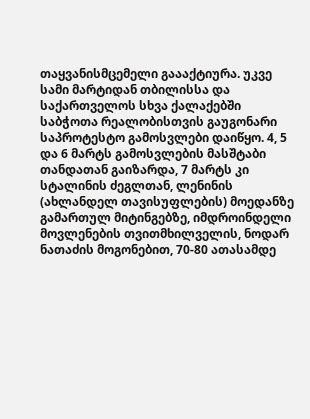თაყვანისმცემელი გაააქტიურა. უკვე სამი მარტიდან თბილისსა და საქართველოს სხვა ქალაქებში საბჭოთა რეალობისთვის გაუგონარი საპროტესტო გამოსვლები დაიწყო. 4, 5 და 6 მარტს გამოსვლების მასშტაბი თანდათან გაიზარდა, 7 მარტს კი სტალინის ძეგლთან, ლენინის (ახლანდელ თავისუფლების) მოედანზე გამართულ მიტინგებზე, იმდროინდელი მოვლენების თვითმხილველის, ნოდარ ნათაძის მოგონებით, 70-80 ათასამდე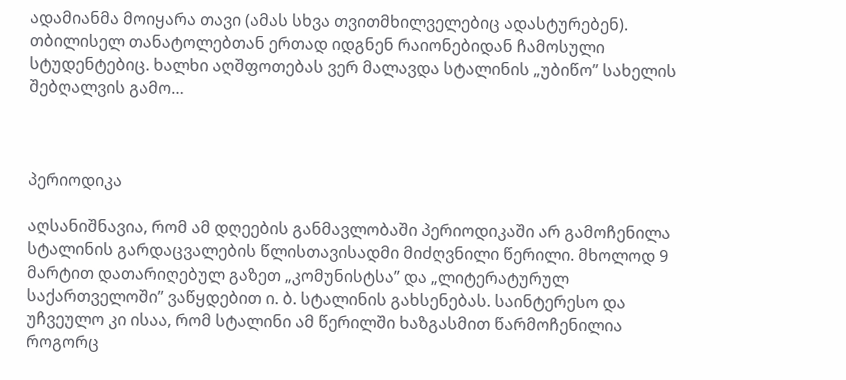ადამიანმა მოიყარა თავი (ამას სხვა თვითმხილველებიც ადასტურებენ). თბილისელ თანატოლებთან ერთად იდგნენ რაიონებიდან ჩამოსული სტუდენტებიც. ხალხი აღშფოთებას ვერ მალავდა სტალინის „უბიწო” სახელის შებღალვის გამო…



პერიოდიკა

აღსანიშნავია, რომ ამ დღეების განმავლობაში პერიოდიკაში არ გამოჩენილა სტალინის გარდაცვალების წლისთავისადმი მიძღვნილი წერილი. მხოლოდ 9 მარტით დათარიღებულ გაზეთ „კომუნისტსა” და „ლიტერატურულ საქართველოში” ვაწყდებით ი. ბ. სტალინის გახსენებას. საინტერესო და უჩვეულო კი ისაა, რომ სტალინი ამ წერილში ხაზგასმით წარმოჩენილია როგორც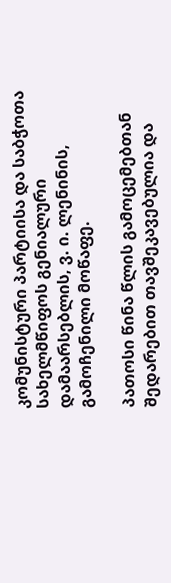კომუნისტური პარტიისა და საბჭოთა სახელმწიფოს გენიალური დამაარსებლის, ვ. ი. ლენინის, გამოჩენილი მოწაფე.

პათოსი წინა წლის გამოცემებთან შედარებით თავშეკავებულია და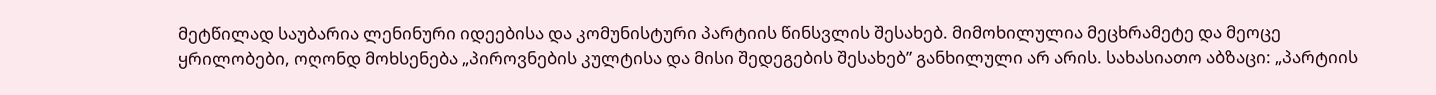მეტწილად საუბარია ლენინური იდეებისა და კომუნისტური პარტიის წინსვლის შესახებ. მიმოხილულია მეცხრამეტე და მეოცე ყრილობები, ოღონდ მოხსენება „პიროვნების კულტისა და მისი შედეგების შესახებ” განხილული არ არის. სახასიათო აბზაცი: „პარტიის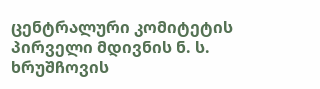ცენტრალური კომიტეტის პირველი მდივნის ნ. ს. ხრუშჩოვის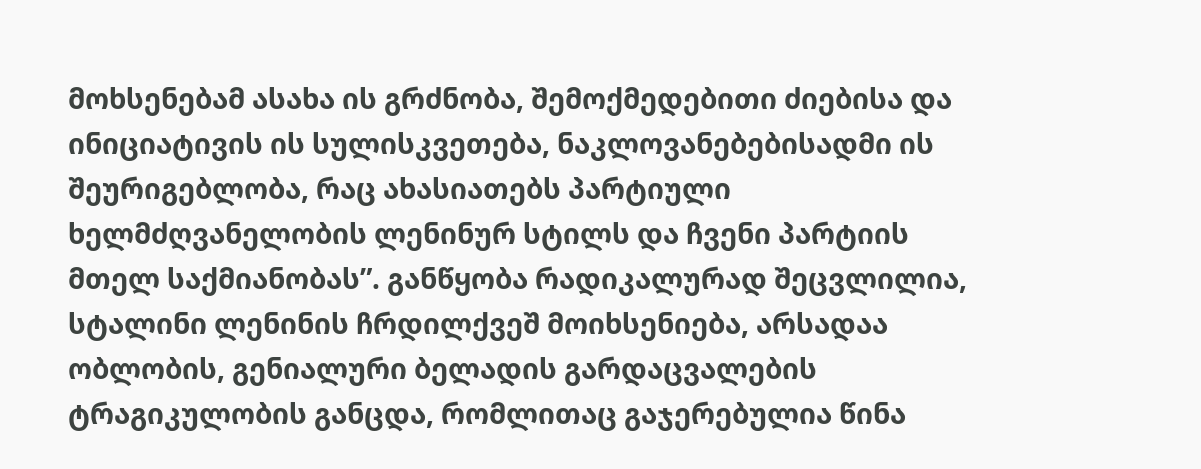მოხსენებამ ასახა ის გრძნობა, შემოქმედებითი ძიებისა და ინიციატივის ის სულისკვეთება, ნაკლოვანებებისადმი ის შეურიგებლობა, რაც ახასიათებს პარტიული ხელმძღვანელობის ლენინურ სტილს და ჩვენი პარტიის მთელ საქმიანობას”. განწყობა რადიკალურად შეცვლილია, სტალინი ლენინის ჩრდილქვეშ მოიხსენიება, არსადაა ობლობის, გენიალური ბელადის გარდაცვალების ტრაგიკულობის განცდა, რომლითაც გაჯერებულია წინა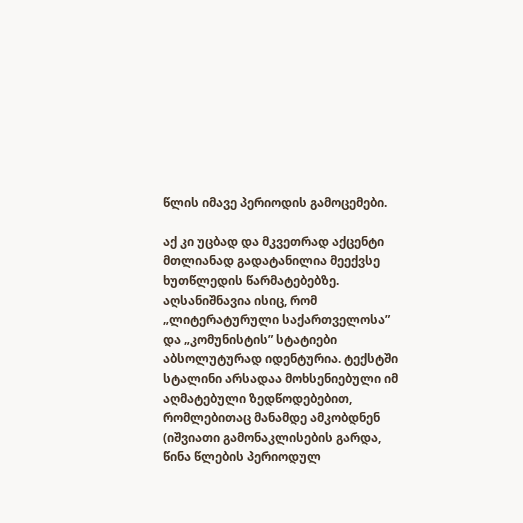წლის იმავე პერიოდის გამოცემები.

აქ კი უცბად და მკვეთრად აქცენტი მთლიანად გადატანილია მეექვსე ხუთწლედის წარმატებებზე. აღსანიშნავია ისიც, რომ „ლიტერატურული საქართველოსა” და „კომუნისტის” სტატიები აბსოლუტურად იდენტურია. ტექსტში სტალინი არსადაა მოხსენიებული იმ აღმატებული ზედწოდებებით, რომლებითაც მანამდე ამკობდნენ (იშვიათი გამონაკლისების გარდა, წინა წლების პერიოდულ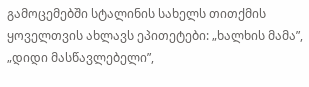გამოცემებში სტალინის სახელს თითქმის ყოველთვის ახლავს ეპითეტები: „ხალხის მამა”, „დიდი მასწავლებელი”,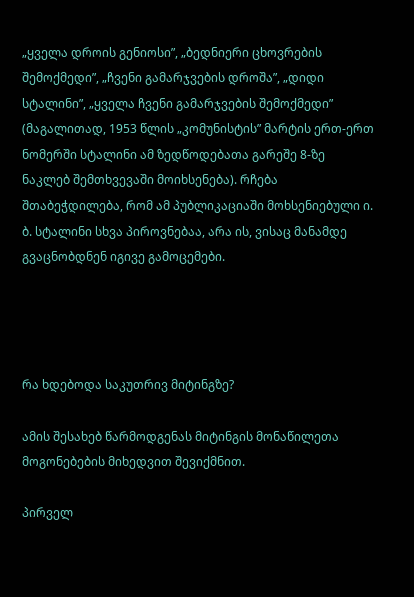„ყველა დროის გენიოსი”, „ბედნიერი ცხოვრების შემოქმედი”, „ჩვენი გამარჯვების დროშა”, „დიდი სტალინი”, „ყველა ჩვენი გამარჯვების შემოქმედი” (მაგალითად, 1953 წლის „კომუნისტის” მარტის ერთ-ერთ ნომერში სტალინი ამ ზედწოდებათა გარეშე 8-ზე ნაკლებ შემთხვევაში მოიხსენება). რჩება შთაბეჭდილება, რომ ამ პუბლიკაციაში მოხსენიებული ი. ბ. სტალინი სხვა პიროვნებაა, არა ის, ვისაც მანამდე გვაცნობდნენ იგივე გამოცემები.




რა ხდებოდა საკუთრივ მიტინგზე?

ამის შესახებ წარმოდგენას მიტინგის მონაწილეთა მოგონებების მიხედვით შევიქმნით.

პირველ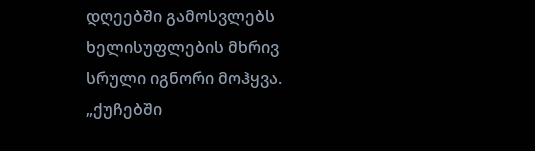დღეებში გამოსვლებს ხელისუფლების მხრივ სრული იგნორი მოჰყვა. „ქუჩებში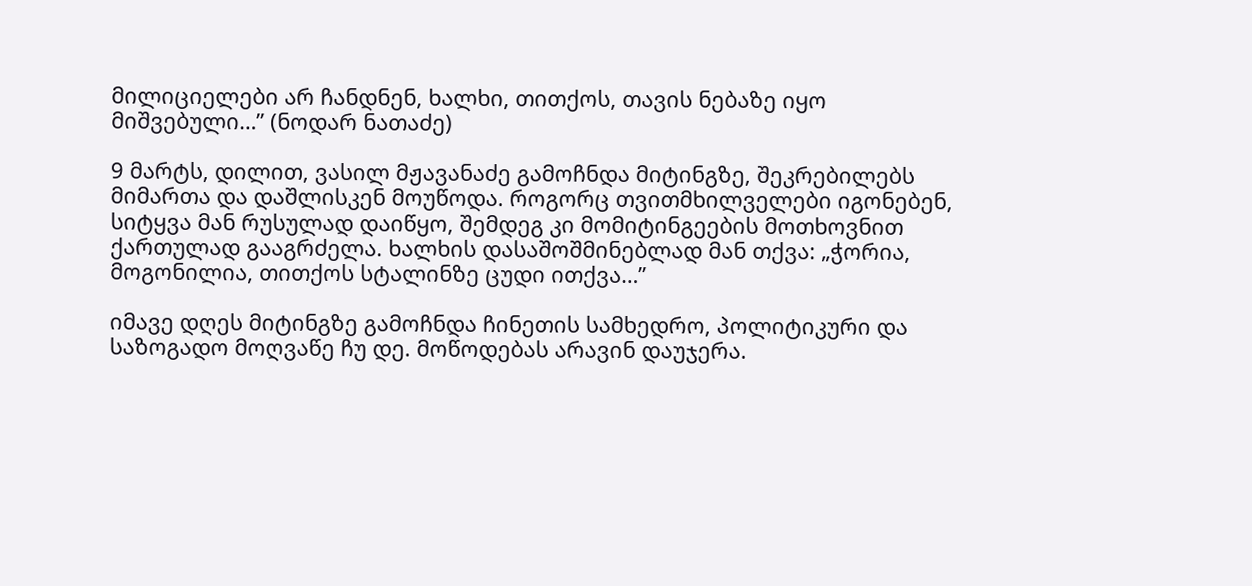მილიციელები არ ჩანდნენ, ხალხი, თითქოს, თავის ნებაზე იყო მიშვებული…” (ნოდარ ნათაძე)

9 მარტს, დილით, ვასილ მჟავანაძე გამოჩნდა მიტინგზე, შეკრებილებს მიმართა და დაშლისკენ მოუწოდა. როგორც თვითმხილველები იგონებენ, სიტყვა მან რუსულად დაიწყო, შემდეგ კი მომიტინგეების მოთხოვნით ქართულად გააგრძელა. ხალხის დასაშოშმინებლად მან თქვა: „ჭორია, მოგონილია, თითქოს სტალინზე ცუდი ითქვა…”

იმავე დღეს მიტინგზე გამოჩნდა ჩინეთის სამხედრო, პოლიტიკური და საზოგადო მოღვაწე ჩუ დე. მოწოდებას არავინ დაუჯერა.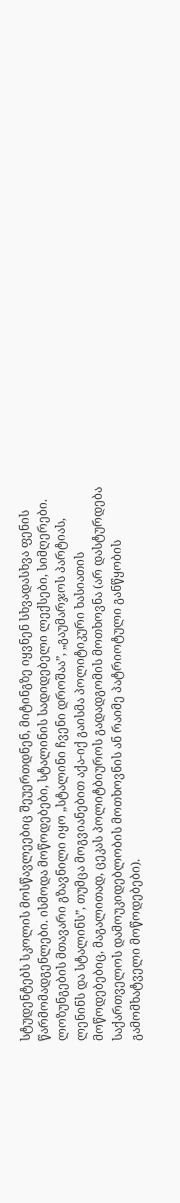სტუდენტებს სკოლის მოსწავლეებიც შეუერთდნენ, მიტინგზე იყვნენ სხვადასხვა ფენის წარმომადგენლები. ისმოდა მოწოდებები, სტალინის სადიდებელი ლექსები, სიმღერები. ლოზუნგების მთავარი გზავნილი იყო „სტალინი ჩვენი დროშაა”, „გაუმარჯოს პარტიას, ლენინს და სტალინს”, თუმცა მოგვიანებით აქა-იქ გაისმა პოლიტიკური ხასიათის მოწოდებებიც, მაგალითად, ცეკას პოლიტბიუროს გადადგომის მოთხოვნა (არ დასტურდება საქართველოს დამოუკიდებლობის მოთხოვნის ან რაიმე პატრიოტული განწყობის გამომხატველი მოწოდებები).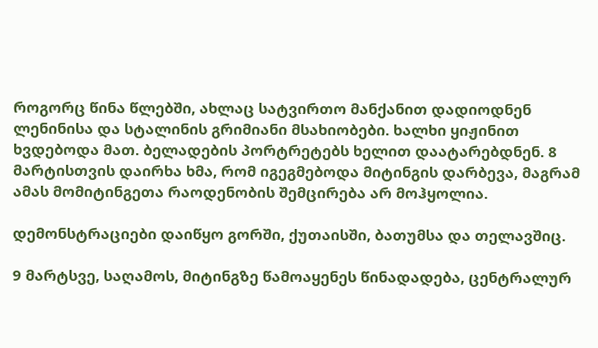როგორც წინა წლებში, ახლაც სატვირთო მანქანით დადიოდნენ ლენინისა და სტალინის გრიმიანი მსახიობები. ხალხი ყიჟინით ხვდებოდა მათ. ბელადების პორტრეტებს ხელით დაატარებდნენ. 8 მარტისთვის დაირხა ხმა, რომ იგეგმებოდა მიტინგის დარბევა, მაგრამ ამას მომიტინგეთა რაოდენობის შემცირება არ მოჰყოლია.

დემონსტრაციები დაიწყო გორში, ქუთაისში, ბათუმსა და თელავშიც.

9 მარტსვე, საღამოს, მიტინგზე წამოაყენეს წინადადება, ცენტრალურ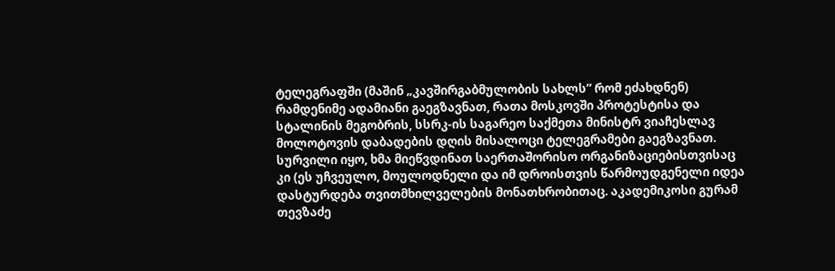ტელეგრაფში (მაშინ „კავშირგაბმულობის სახლს” რომ ეძახდნენ) რამდენიმე ადამიანი გაეგზავნათ, რათა მოსკოვში პროტესტისა და სტალინის მეგობრის, სსრკ-ის საგარეო საქმეთა მინისტრ ვიაჩესლავ მოლოტოვის დაბადების დღის მისალოცი ტელეგრამები გაეგზავნათ. სურვილი იყო, ხმა მიეწვდინათ საერთაშორისო ორგანიზაციებისთვისაც კი (ეს უჩვეულო, მოულოდნელი და იმ დროისთვის წარმოუდგენელი იდეა დასტურდება თვითმხილველების მონათხრობითაც. აკადემიკოსი გურამ თევზაძე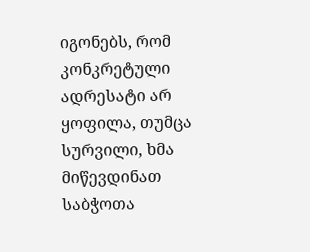იგონებს, რომ კონკრეტული ადრესატი არ ყოფილა, თუმცა სურვილი, ხმა მიწევდინათ საბჭოთა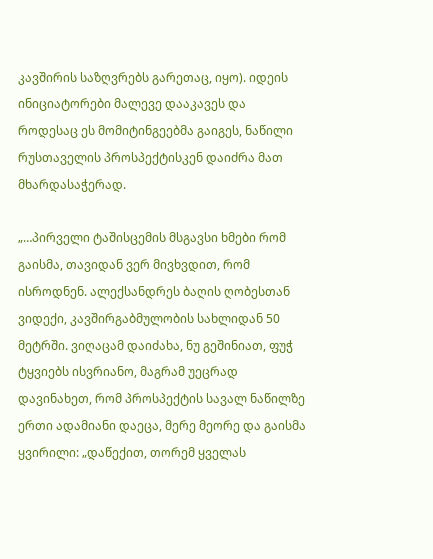კავშირის საზღვრებს გარეთაც, იყო). იდეის ინიციატორები მალევე დააკავეს და როდესაც ეს მომიტინგეებმა გაიგეს, ნაწილი რუსთაველის პროსპექტისკენ დაიძრა მათ მხარდასაჭერად.

„…პირველი ტაშისცემის მსგავსი ხმები რომ გაისმა, თავიდან ვერ მივხვდით, რომ ისროდნენ. ალექსანდრეს ბაღის ღობესთან ვიდექი, კავშირგაბმულობის სახლიდან 50 მეტრში. ვიღაცამ დაიძახა, ნუ გეშინიათ, ფუჭ ტყვიებს ისვრიანო, მაგრამ უეცრად დავინახეთ, რომ პროსპექტის სავალ ნაწილზე ერთი ადამიანი დაეცა, მერე მეორე და გაისმა ყვირილი: „დაწექით, თორემ ყველას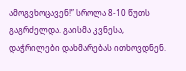ამოგვხოცავენ!” სროლა 8-10 წუთს გაგრძელდა. გაისმა კვნესა, დაჭრილები დახმარებას ითხოვდნენ.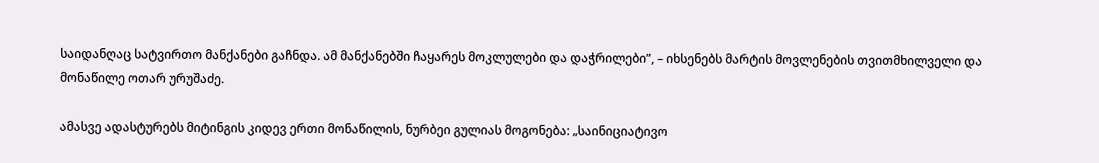საიდანღაც სატვირთო მანქანები გაჩნდა. ამ მანქანებში ჩაყარეს მოკლულები და დაჭრილები”, – იხსენებს მარტის მოვლენების თვითმხილველი და მონაწილე ოთარ ურუშაძე.

ამასვე ადასტურებს მიტინგის კიდევ ერთი მონაწილის, ნურბეი გულიას მოგონება: „საინიციატივო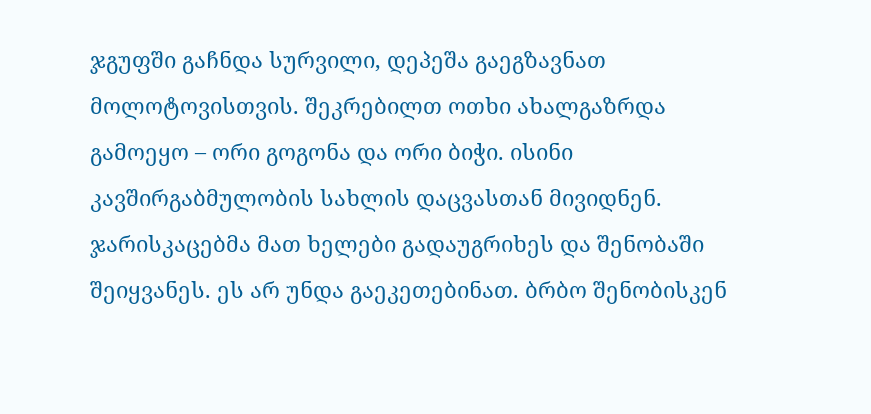ჯგუფში გაჩნდა სურვილი, დეპეშა გაეგზავნათ მოლოტოვისთვის. შეკრებილთ ოთხი ახალგაზრდა გამოეყო – ორი გოგონა და ორი ბიჭი. ისინი კავშირგაბმულობის სახლის დაცვასთან მივიდნენ. ჯარისკაცებმა მათ ხელები გადაუგრიხეს და შენობაში შეიყვანეს. ეს არ უნდა გაეკეთებინათ. ბრბო შენობისკენ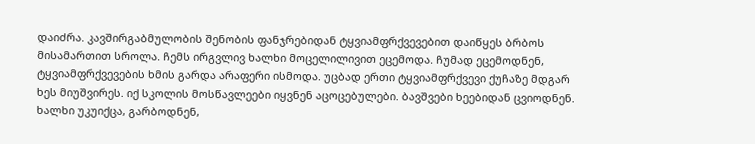დაიძრა. კავშირგაბმულობის შენობის ფანჯრებიდან ტყვიამფრქვევებით დაიწყეს ბრბოს მისამართით სროლა. ჩემს ირგვლივ ხალხი მოცელილივით ეცემოდა. ჩუმად ეცემოდნენ, ტყვიამფრქვევების ხმის გარდა არაფერი ისმოდა. უცბად ერთი ტყვიამფრქვევი ქუჩაზე მდგარ ხეს მიუშვირეს. იქ სკოლის მოსწავლეები იყვნენ აცოცებულები. ბავშვები ხეებიდან ცვიოდნენ. ხალხი უკუიქცა, გარბოდნენ,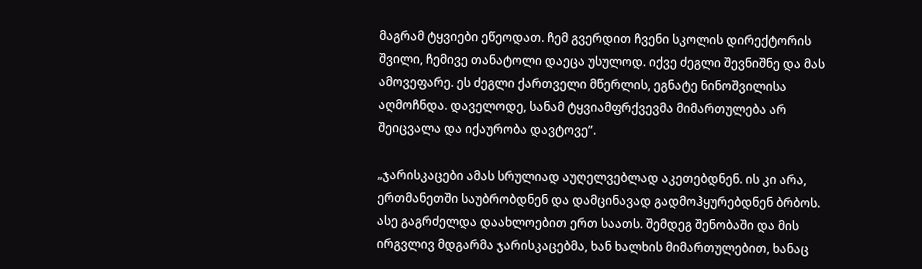მაგრამ ტყვიები ეწეოდათ. ჩემ გვერდით ჩვენი სკოლის დირექტორის შვილი, ჩემივე თანატოლი დაეცა უსულოდ. იქვე ძეგლი შევნიშნე და მას ამოვეფარე. ეს ძეგლი ქართველი მწერლის, ეგნატე ნინოშვილისა აღმოჩნდა. დაველოდე, სანამ ტყვიამფრქვევმა მიმართულება არ შეიცვალა და იქაურობა დავტოვე”.

„ჯარისკაცები ამას სრულიად აუღელვებლად აკეთებდნენ. ის კი არა, ერთმანეთში საუბრობდნენ და დამცინავად გადმოჰყურებდნენ ბრბოს. ასე გაგრძელდა დაახლოებით ერთ საათს. შემდეგ შენობაში და მის ირგვლივ მდგარმა ჯარისკაცებმა, ხან ხალხის მიმართულებით, ხანაც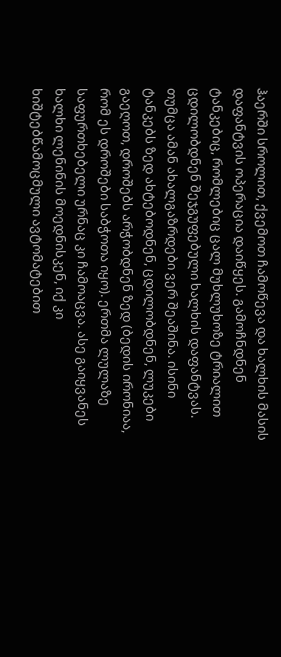ჰაერში სროლით, ქვემოთ ჩამოწევა და ხალხის მასის დაფანტვის ოპერაცია დაიწყეს. გამოჩნდნენ ტანკებიც, რომლებიც ცალ მუხლუხოზე ტრიალით ცდილობდნენ შეჯგუფებული ხალხის დაფანტვას. თუმცა ამან ახალგაზრდები ვერ შეაშინა. ისინი ტანკებს ზედ ახტებოდნენ, ცდილობდნენ, ლუკები გაეღოთ, დროშებს არჭობდნენ ზედ (ბედის ირონიაა, რომ ეს დროშები საბჭოთა იყო). ერთმა ლულაზე საფურთხებელი ურნაც კი ჩამოაცვა. ასე გაიყვანეს ხალხი ლენინის მოედნისკენ, იქ კი ხიშტებწამოცმული ავტომატებით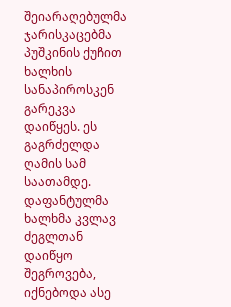შეიარაღებულმა ჯარისკაცებმა პუშკინის ქუჩით ხალხის სანაპიროსკენ გარეკვა დაიწყეს. ეს გაგრძელდა ღამის სამ საათამდე. დაფანტულმა ხალხმა კვლავ ძეგლთან დაიწყო შეგროვება, იქნებოდა ასე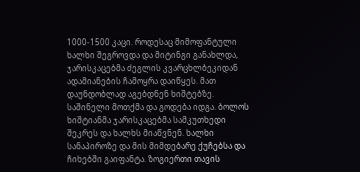1000-1500 კაცი. როდესაც მიმოფანტული ხალხი შეგროვდა და მიტინგი განახლდა, ჯარისკაცებმა ძეგლის კვარცხლბეკიდან ადამიანების ჩამოყრა დაიწყეს. მათ დაუნდობლად აგებდნენ ხიშტებზე. საშინელი მოთქმა და გოდება იდგა. ბოლოს ხიშტიანმა ჯარისკაცებმა სამკუთხედი შეკრეს და ხალხს მიაწვნენ. ხალხი სანაპიროზე და მის მიმდებარე ქუჩებსა და ჩიხებში გაიფანტა. ზოგიერთი თავის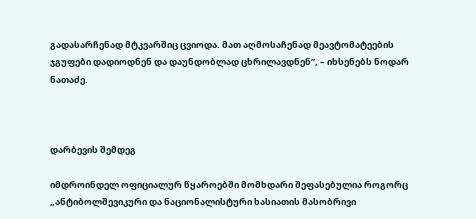გადასარჩენად მტკვარშიც ცვიოდა. მათ აღმოსაჩენად მეავტომატეების ჯგუფები დადიოდნენ და დაუნდობლად ცხრილავდნენ”, – იხსენებს ნოდარ ნათაძე.



დარბევის შემდეგ

იმდროინდელ ოფიციალურ წყაროებში მომხდარი შეფასებულია როგორც „ანტიბოლშევიკური და ნაციონალისტური ხასიათის მასობრივი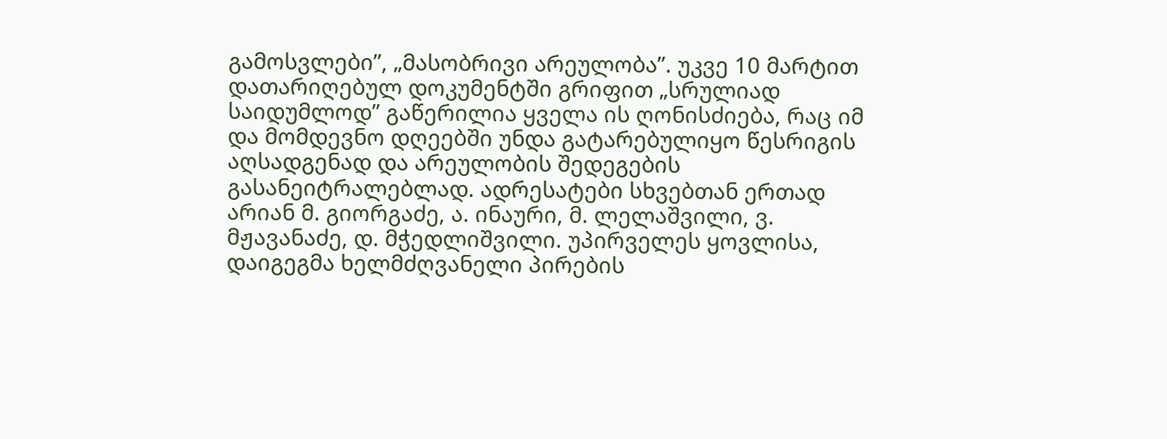გამოსვლები”, „მასობრივი არეულობა”. უკვე 10 მარტით დათარიღებულ დოკუმენტში გრიფით „სრულიად საიდუმლოდ” გაწერილია ყველა ის ღონისძიება, რაც იმ და მომდევნო დღეებში უნდა გატარებულიყო წესრიგის აღსადგენად და არეულობის შედეგების გასანეიტრალებლად. ადრესატები სხვებთან ერთად არიან მ. გიორგაძე, ა. ინაური, მ. ლელაშვილი, ვ. მჟავანაძე, დ. მჭედლიშვილი. უპირველეს ყოვლისა, დაიგეგმა ხელმძღვანელი პირების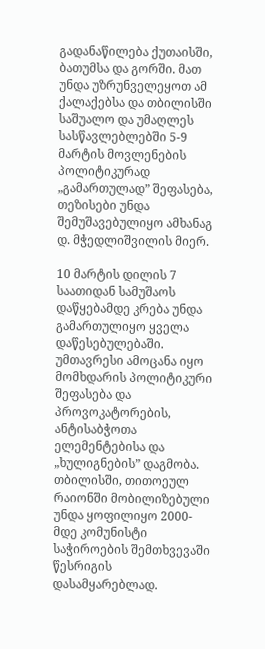გადანაწილება ქუთაისში, ბათუმსა და გორში. მათ უნდა უზრუნველეყოთ ამ ქალაქებსა და თბილისში საშუალო და უმაღლეს სასწავლებლებში 5-9 მარტის მოვლენების პოლიტიკურად „გამართულად” შეფასება, თეზისები უნდა შემუშავებულიყო ამხანაგ დ. მჭედლიშვილის მიერ.

10 მარტის დილის 7 საათიდან სამუშაოს დაწყებამდე კრება უნდა გამართულიყო ყველა დაწესებულებაში. უმთავრესი ამოცანა იყო მომხდარის პოლიტიკური შეფასება და პროვოკატორების, ანტისაბჭოთა ელემენტებისა და „ხულიგნების” დაგმობა. თბილისში, თითოეულ რაიონში მობილიზებული უნდა ყოფილიყო 2000-მდე კომუნისტი საჭიროების შემთხვევაში წესრიგის დასამყარებლად.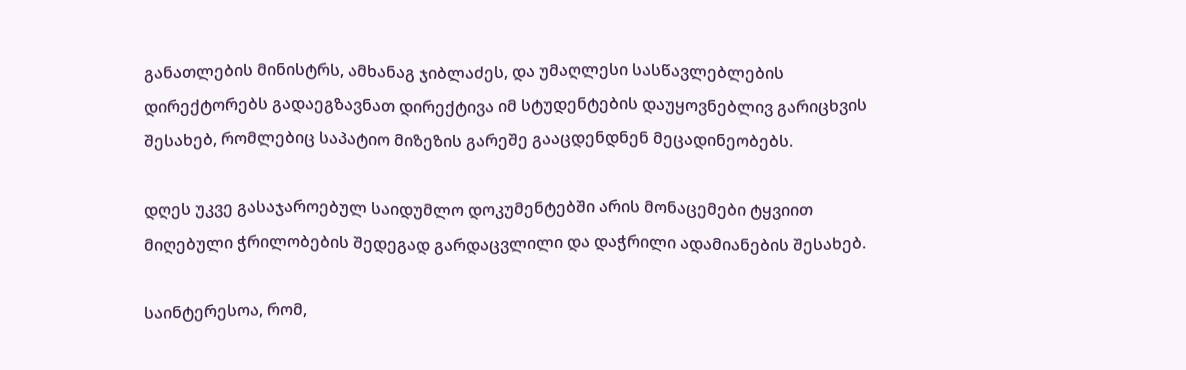განათლების მინისტრს, ამხანაგ ჯიბლაძეს, და უმაღლესი სასწავლებლების დირექტორებს გადაეგზავნათ დირექტივა იმ სტუდენტების დაუყოვნებლივ გარიცხვის შესახებ, რომლებიც საპატიო მიზეზის გარეშე გააცდენდნენ მეცადინეობებს.

დღეს უკვე გასაჯაროებულ საიდუმლო დოკუმენტებში არის მონაცემები ტყვიით მიღებული ჭრილობების შედეგად გარდაცვლილი და დაჭრილი ადამიანების შესახებ.

საინტერესოა, რომ,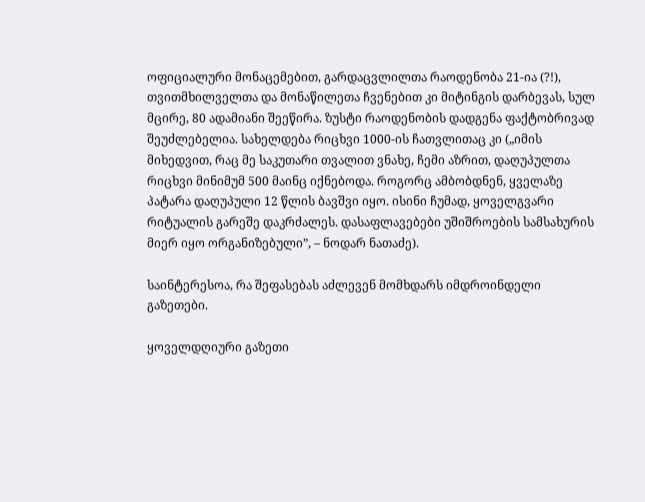ოფიციალური მონაცემებით, გარდაცვლილთა რაოდენობა 21-ია (?!), თვითმხილველთა და მონაწილეთა ჩვენებით კი მიტინგის დარბევას, სულ მცირე, 80 ადამიანი შეეწირა. ზუსტი რაოდენობის დადგენა ფაქტობრივად შეუძლებელია. სახელდება რიცხვი 1000-ის ჩათვლითაც კი („იმის მიხედვით, რაც მე საკუთარი თვალით ვნახე, ჩემი აზრით, დაღუპულთა რიცხვი მინიმუმ 500 მაინც იქნებოდა. როგორც ამბობდნენ, ყველაზე პატარა დაღუპული 12 წლის ბავშვი იყო. ისინი ჩუმად, ყოველგვარი რიტუალის გარეშე დაკრძალეს. დასაფლავებები უშიშროების სამსახურის მიერ იყო ორგანიზებული”, – ნოდარ ნათაძე).

საინტერესოა, რა შეფასებას აძლევენ მომხდარს იმდროინდელი გაზეთები.

ყოველდღიური გაზეთი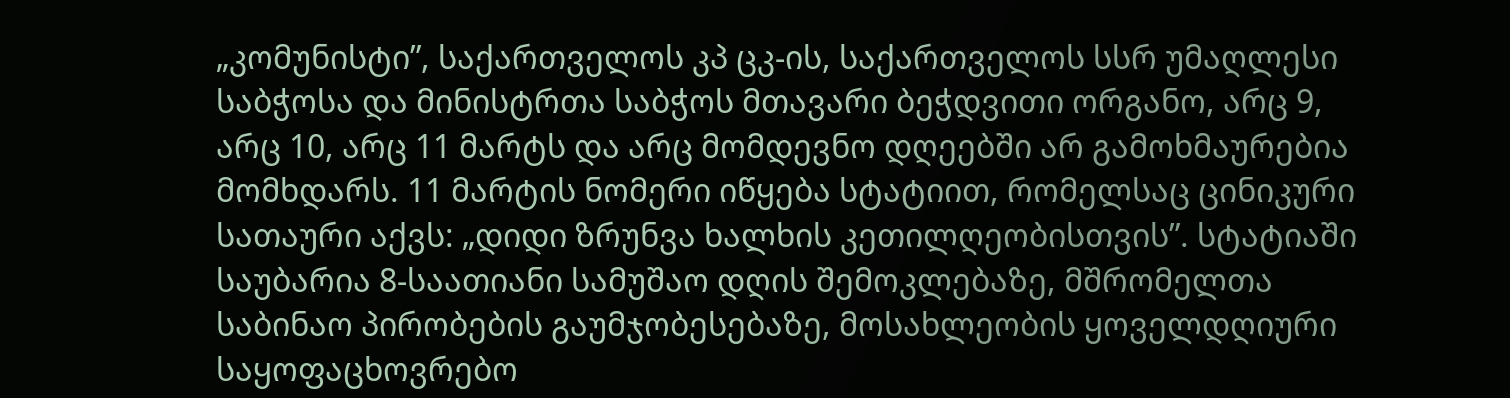„კომუნისტი”, საქართველოს კპ ცკ-ის, საქართველოს სსრ უმაღლესი საბჭოსა და მინისტრთა საბჭოს მთავარი ბეჭდვითი ორგანო, არც 9, არც 10, არც 11 მარტს და არც მომდევნო დღეებში არ გამოხმაურებია მომხდარს. 11 მარტის ნომერი იწყება სტატიით, რომელსაც ცინიკური სათაური აქვს: „დიდი ზრუნვა ხალხის კეთილღეობისთვის”. სტატიაში საუბარია 8-საათიანი სამუშაო დღის შემოკლებაზე, მშრომელთა საბინაო პირობების გაუმჯობესებაზე, მოსახლეობის ყოველდღიური საყოფაცხოვრებო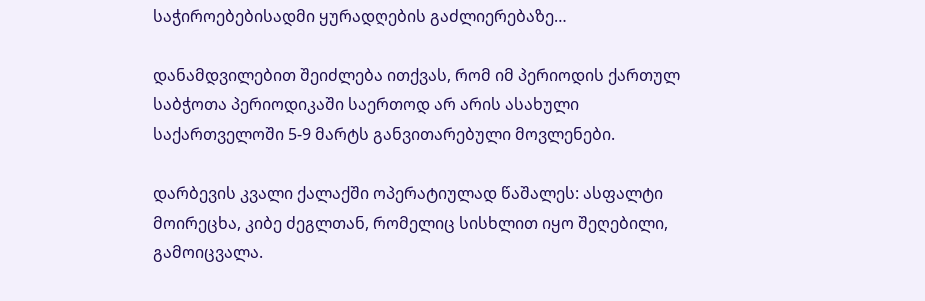საჭიროებებისადმი ყურადღების გაძლიერებაზე…

დანამდვილებით შეიძლება ითქვას, რომ იმ პერიოდის ქართულ საბჭოთა პერიოდიკაში საერთოდ არ არის ასახული საქართველოში 5-9 მარტს განვითარებული მოვლენები.

დარბევის კვალი ქალაქში ოპერატიულად წაშალეს: ასფალტი მოირეცხა, კიბე ძეგლთან, რომელიც სისხლით იყო შეღებილი, გამოიცვალა.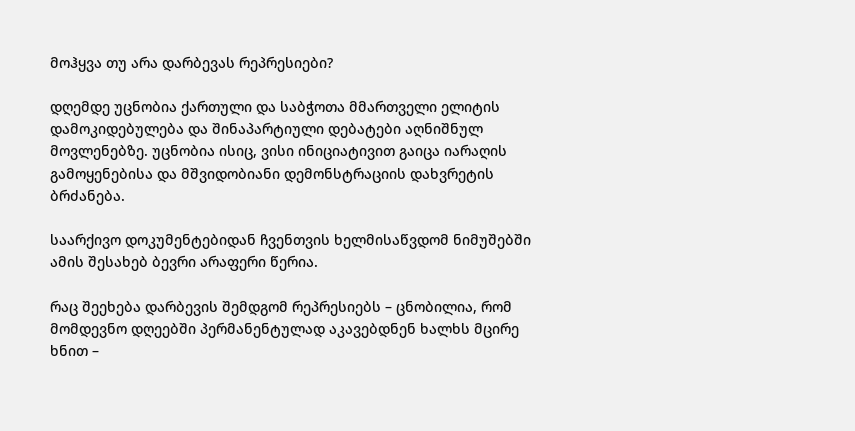მოჰყვა თუ არა დარბევას რეპრესიები?

დღემდე უცნობია ქართული და საბჭოთა მმართველი ელიტის დამოკიდებულება და შინაპარტიული დებატები აღნიშნულ მოვლენებზე. უცნობია ისიც, ვისი ინიციატივით გაიცა იარაღის გამოყენებისა და მშვიდობიანი დემონსტრაციის დახვრეტის ბრძანება.

საარქივო დოკუმენტებიდან ჩვენთვის ხელმისაწვდომ ნიმუშებში ამის შესახებ ბევრი არაფერი წერია.

რაც შეეხება დარბევის შემდგომ რეპრესიებს – ცნობილია, რომ მომდევნო დღეებში პერმანენტულად აკავებდნენ ხალხს მცირე ხნით –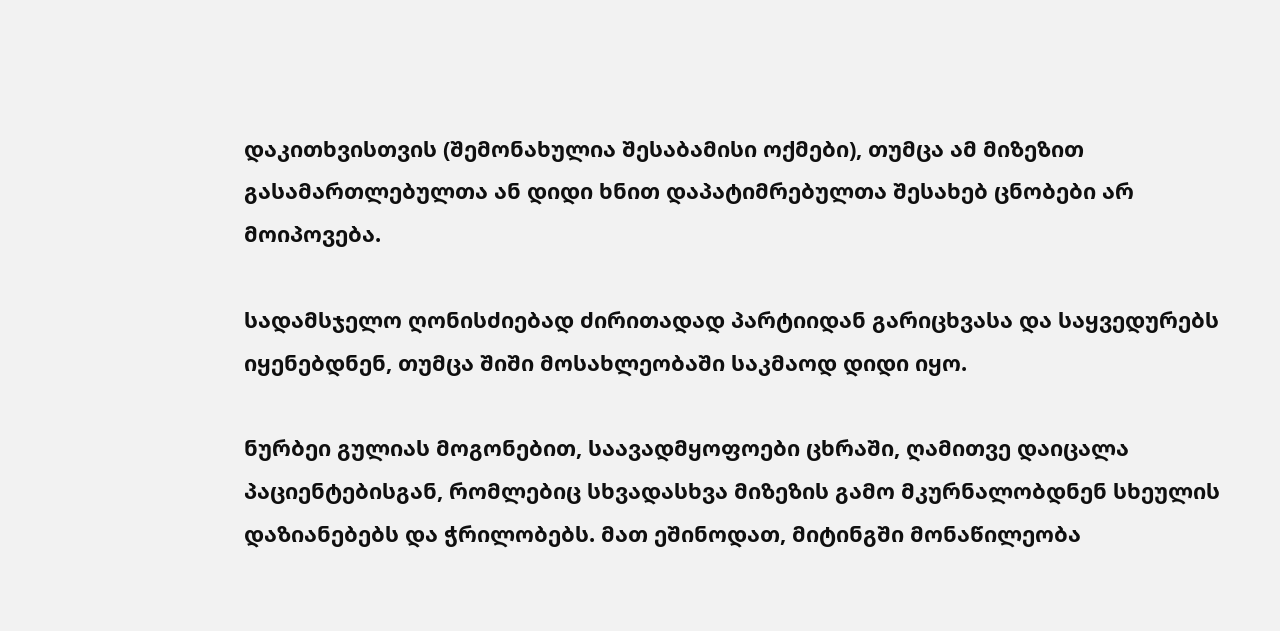დაკითხვისთვის (შემონახულია შესაბამისი ოქმები), თუმცა ამ მიზეზით გასამართლებულთა ან დიდი ხნით დაპატიმრებულთა შესახებ ცნობები არ მოიპოვება.

სადამსჯელო ღონისძიებად ძირითადად პარტიიდან გარიცხვასა და საყვედურებს იყენებდნენ, თუმცა შიში მოსახლეობაში საკმაოდ დიდი იყო.

ნურბეი გულიას მოგონებით, საავადმყოფოები ცხრაში, ღამითვე დაიცალა პაციენტებისგან, რომლებიც სხვადასხვა მიზეზის გამო მკურნალობდნენ სხეულის დაზიანებებს და ჭრილობებს. მათ ეშინოდათ, მიტინგში მონაწილეობა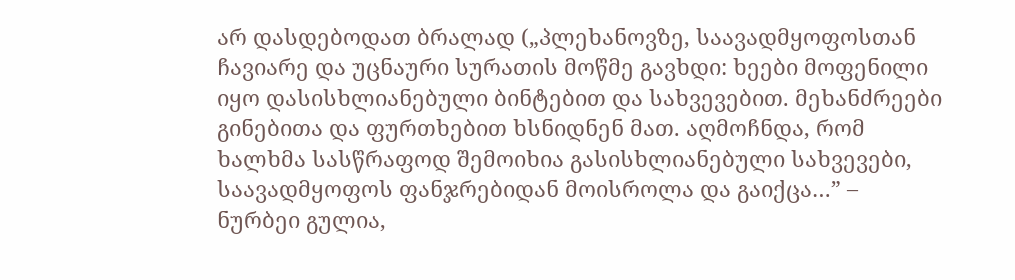არ დასდებოდათ ბრალად („პლეხანოვზე, საავადმყოფოსთან ჩავიარე და უცნაური სურათის მოწმე გავხდი: ხეები მოფენილი იყო დასისხლიანებული ბინტებით და სახვევებით. მეხანძრეები გინებითა და ფურთხებით ხსნიდნენ მათ. აღმოჩნდა, რომ ხალხმა სასწრაფოდ შემოიხია გასისხლიანებული სახვევები, საავადმყოფოს ფანჯრებიდან მოისროლა და გაიქცა…” – ნურბეი გულია,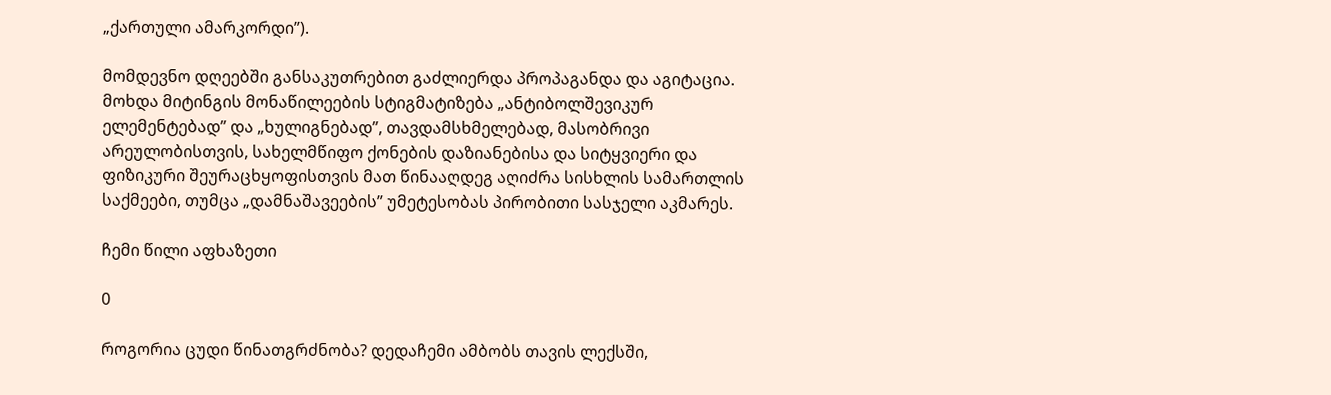„ქართული ამარკორდი”).

მომდევნო დღეებში განსაკუთრებით გაძლიერდა პროპაგანდა და აგიტაცია. მოხდა მიტინგის მონაწილეების სტიგმატიზება „ანტიბოლშევიკურ ელემენტებად” და „ხულიგნებად”, თავდამსხმელებად, მასობრივი არეულობისთვის, სახელმწიფო ქონების დაზიანებისა და სიტყვიერი და ფიზიკური შეურაცხყოფისთვის მათ წინააღდეგ აღიძრა სისხლის სამართლის საქმეები, თუმცა „დამნაშავეების” უმეტესობას პირობითი სასჯელი აკმარეს.

ჩემი წილი აფხაზეთი

0

როგორია ცუდი წინათგრძნობა? დედაჩემი ამბობს თავის ლექსში,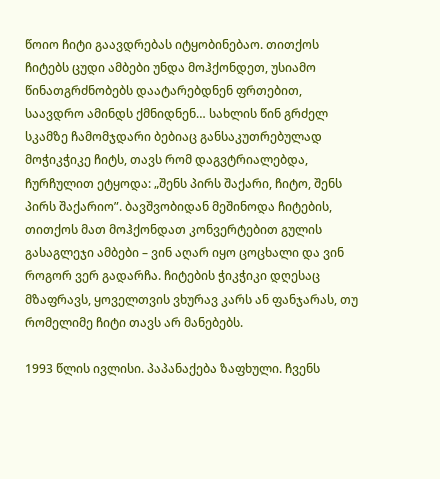წოიო ჩიტი გაავდრებას იტყობინებაო. თითქოს ჩიტებს ცუდი ამბები უნდა მოჰქონდეთ, უსიამო წინათგრძნობებს დაატარებდნენ ფრთებით, საავდრო ამინდს ქმნიდნენ… სახლის წინ გრძელ სკამზე ჩამომჯდარი ბებიაც განსაკუთრებულად მოჭიკჭიკე ჩიტს, თავს რომ დაგვტრიალებდა, ჩურჩულით ეტყოდა: „შენს პირს შაქარი, ჩიტო, შენს პირს შაქარიო”. ბავშვობიდან მეშინოდა ჩიტების, თითქოს მათ მოჰქონდათ კონვერტებით გულის გასაგლეჯი ამბები – ვინ აღარ იყო ცოცხალი და ვინ როგორ ვერ გადარჩა. ჩიტების ჭიკჭიკი დღესაც მზაფრავს, ყოველთვის ვხურავ კარს ან ფანჯარას, თუ რომელიმე ჩიტი თავს არ მანებებს.

1993 წლის ივლისი. პაპანაქება ზაფხული. ჩვენს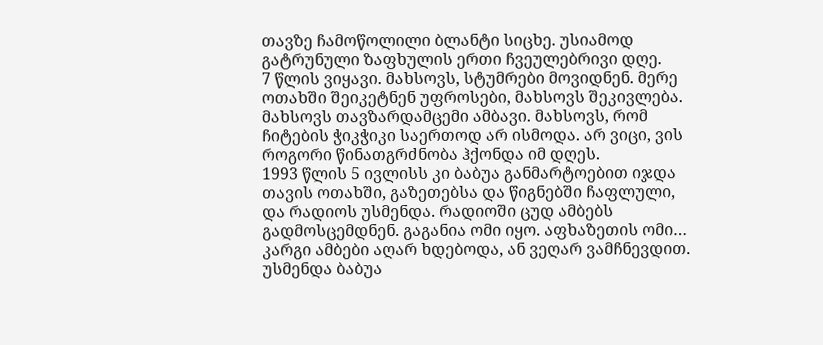თავზე ჩამოწოლილი ბლანტი სიცხე. უსიამოდ გატრუნული ზაფხულის ერთი ჩვეულებრივი დღე.
7 წლის ვიყავი. მახსოვს, სტუმრები მოვიდნენ. მერე ოთახში შეიკეტნენ უფროსები, მახსოვს შეკივლება. მახსოვს თავზარდამცემი ამბავი. მახსოვს, რომ ჩიტების ჭიკჭიკი საერთოდ არ ისმოდა. არ ვიცი, ვის როგორი წინათგრძნობა ჰქონდა იმ დღეს.
1993 წლის 5 ივლისს კი ბაბუა განმარტოებით იჯდა თავის ოთახში, გაზეთებსა და წიგნებში ჩაფლული, და რადიოს უსმენდა. რადიოში ცუდ ამბებს გადმოსცემდნენ. გაგანია ომი იყო. აფხაზეთის ომი… კარგი ამბები აღარ ხდებოდა, ან ვეღარ ვამჩნევდით. უსმენდა ბაბუა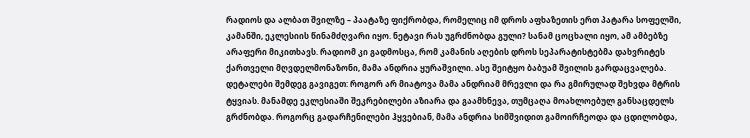რადიოს და ალბათ შვილზე – პაატაზე ფიქრობდა, რომელიც იმ დროს აფხაზეთის ერთ პატარა სოფელში, კამანში, ეკლესიის წინამძღვარი იყო. ნეტავი რას უგრძნობდა გული? სანამ ცოცხალი იყო, ამ ამბებზე არაფერი მიკითხავს. რადიომ კი გადმოსცა, რომ კამანის აღების დროს სეპარატისტებმა დახვრიტეს ქართველი მღვდელმონაზონი, მამა ანდრია ყურაშვილი. ასე შეიტყო ბაბუამ შვილის გარდაცვალება.
დეტალები შემდეგ გავიგეთ: როგორ არ მიატოვა მამა ანდრიამ მრევლი და რა გმირულად შეხვდა მტრის ტყვიას. მანამდე ეკლესიაში შეკრებილები აზიარა და გაამხნევა, თუმცაღა მოახლოებულ განსაცდელს გრძნობდა. როგორც გადარჩენილები ჰყვებიან, მამა ანდრია სიმშვიდით გამოირჩეოდა და ცდილობდა,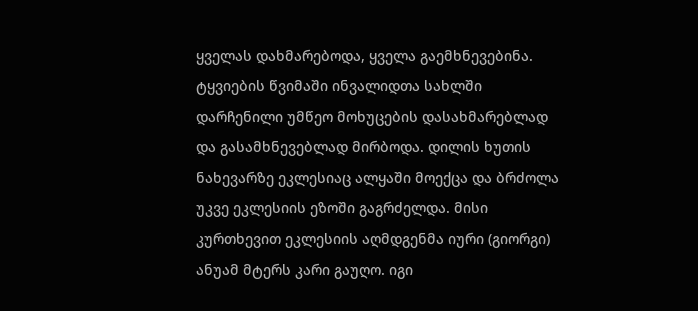ყველას დახმარებოდა, ყველა გაემხნევებინა. ტყვიების წვიმაში ინვალიდთა სახლში დარჩენილი უმწეო მოხუცების დასახმარებლად და გასამხნევებლად მირბოდა. დილის ხუთის ნახევარზე ეკლესიაც ალყაში მოექცა და ბრძოლა უკვე ეკლესიის ეზოში გაგრძელდა. მისი კურთხევით ეკლესიის აღმდგენმა იური (გიორგი) ანუამ მტერს კარი გაუღო. იგი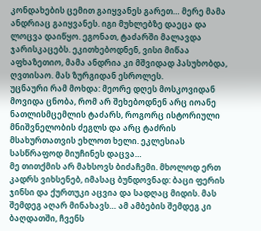კონდახების ცემით გაიყვანეს გარეთ… მერე მამა ანდრიაც გაიყვანეს. იგი მუხლებზე დაეცა და ლოცვა დაიწყო. ეგონათ, ტაძარში მალავდა ჯარისკაცებს. ეკითხებოდნენ, ვისი მიწაა აფხაზეთიო, მამა ანდრია კი მშვიდად პასუხობდა, ღვთისაო. მას ზურგიდან ესროლეს.
უცნაური რამ მოხდა: მეორე დღეს მოსკოვიდან მოვიდა ცნობა, რომ არ შეხებოდნენ არც იოანე ნათლისმცემლის ტაძარს, როგორც ისტორიული მნიშვნელობის ძეგლს და არც ტაძრის მსახურთათვის ეხლოთ ხელი. ეკლესიას სასწრაფოდ მიუჩინეს დაცვა…
მე თითქმის არ მახსოვს ბიძაჩემი. მხოლოდ ერთ კადრს ვიხსენებ, იმასაც ბუნდოვნად: ბაცი ფერის ჯინსი და ქურთუკი აცვია და სადღაც მიდის. მას შემდეგ აღარ მინახავს… ამ ამბების შემდეგ კი ბაღდათში, ჩვენს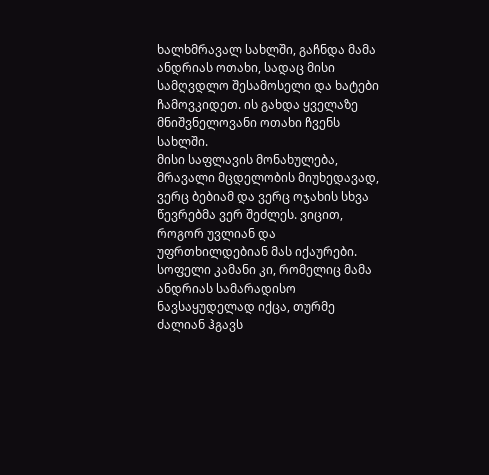ხალხმრავალ სახლში, გაჩნდა მამა ანდრიას ოთახი, სადაც მისი სამღვდლო შესამოსელი და ხატები ჩამოვკიდეთ. ის გახდა ყველაზე მნიშვნელოვანი ოთახი ჩვენს სახლში.
მისი საფლავის მონახულება, მრავალი მცდელობის მიუხედავად, ვერც ბებიამ და ვერც ოჯახის სხვა წევრებმა ვერ შეძლეს. ვიცით, როგორ უვლიან და უფრთხილდებიან მას იქაურები. სოფელი კამანი კი, რომელიც მამა ანდრიას სამარადისო ნავსაყუდელად იქცა, თურმე ძალიან ჰგავს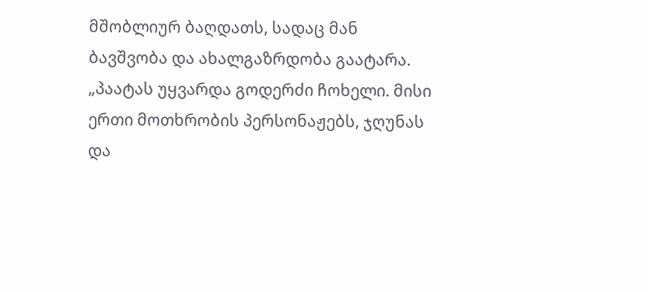მშობლიურ ბაღდათს, სადაც მან ბავშვობა და ახალგაზრდობა გაატარა.
„პაატას უყვარდა გოდერძი ჩოხელი. მისი ერთი მოთხრობის პერსონაჟებს, ჯღუნას და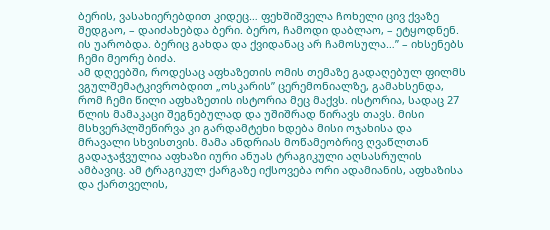ბერის, ვასახიერებდით კიდეც… ფეხშიშველა ჩოხელი ცივ ქვაზე შედგაო, – დაიძახებდა ბერი. ბერო, ჩამოდი დაბლაო, – ეტყოდნენ. ის უარობდა. ბერიც გახდა და ქვიდანაც არ ჩამოსულა…” – იხსენებს ჩემი მეორე ბიძა.
ამ დღეებში, როდესაც აფხაზეთის ომის თემაზე გადაღებულ ფილმს ვგულშემატკივრობდით „ოსკარის” ცერემონიალზე, გამახსენდა, რომ ჩემი წილი აფხაზეთის ისტორია მეც მაქვს. ისტორია, სადაც 27 წლის მამაკაცი შეგნებულად და უშიშრად წირავს თავს. მისი მსხვერპლშეწირვა კი გარდამტეხი ხდება მისი ოჯახისა და მრავალი სხვისთვის. მამა ანდრიას მოწამეობრივ ღვაწლთან გადაჯაჭვულია აფხაზი იური ანუას ტრაგიკული აღსასრულის ამბავიც. ამ ტრაგიკულ ქარგაზე იქსოვება ორი ადამიანის, აფხაზისა და ქართველის,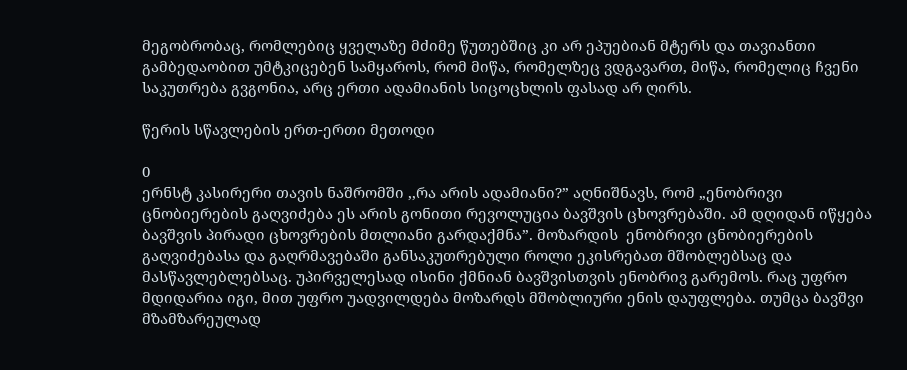მეგობრობაც, რომლებიც ყველაზე მძიმე წუთებშიც კი არ ეპუებიან მტერს და თავიანთი გამბედაობით უმტკიცებენ სამყაროს, რომ მიწა, რომელზეც ვდგავართ, მიწა, რომელიც ჩვენი საკუთრება გვგონია, არც ერთი ადამიანის სიცოცხლის ფასად არ ღირს.

წერის სწავლების ერთ-ერთი მეთოდი

0
ერნსტ კასირერი თავის ნაშრომში ,,რა არის ადამიანი?” აღნიშნავს, რომ „ენობრივი ცნობიერების გაღვიძება ეს არის გონითი რევოლუცია ბავშვის ცხოვრებაში. ამ დღიდან იწყება ბავშვის პირადი ცხოვრების მთლიანი გარდაქმნა”. მოზარდის  ენობრივი ცნობიერების გაღვიძებასა და გაღრმავებაში განსაკუთრებული როლი ეკისრებათ მშობლებსაც და მასწავლებლებსაც. უპირველესად ისინი ქმნიან ბავშვისთვის ენობრივ გარემოს. რაც უფრო მდიდარია იგი, მით უფრო უადვილდება მოზარდს მშობლიური ენის დაუფლება. თუმცა ბავშვი მზამზარეულად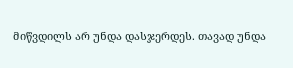მიწვდილს არ უნდა დასჯერდეს. თავად უნდა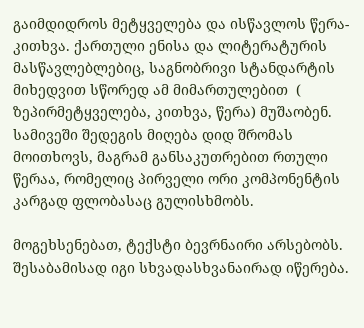გაიმდიდროს მეტყველება და ისწავლოს წერა-კითხვა. ქართული ენისა და ლიტერატურის მასწავლებლებიც, საგნობრივი სტანდარტის მიხედვით სწორედ ამ მიმართულებით  ( ზეპირმეტყველება, კითხვა, წერა) მუშაობენ. სამივეში შედეგის მიღება დიდ შრომას მოითხოვს, მაგრამ განსაკუთრებით რთული წერაა, რომელიც პირველი ორი კომპონენტის კარგად ფლობასაც გულისხმობს.

მოგეხსენებათ, ტექსტი ბევრნაირი არსებობს. შესაბამისად იგი სხვადასხვანაირად იწერება.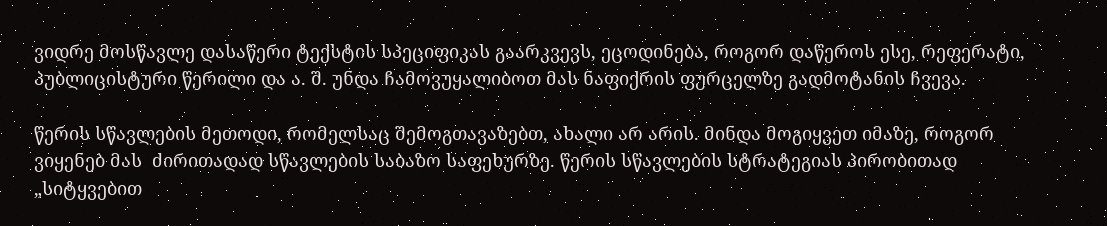ვიდრე მოსწავლე დასაწერი ტექსტის სპეციფიკას გაარკვევს, ეცოდინება, როგორ დაწეროს ესე, რეფერატი, პუბლიცისტური წერილი და ა. შ. უნდა ჩამოვუყალიბოთ მას ნაფიქრის ფურცელზე გადმოტანის ჩვევა.

წერის სწავლების მეთოდი, რომელსაც შემოგთავაზებთ, ახალი არ არის. მინდა მოგიყვეთ იმაზე, როგორ ვიყენებ მას  ძირითადად სწავლების საბაზო საფეხურზე. წერის სწავლების სტრატეგიას პირობითად  „სიტყვებით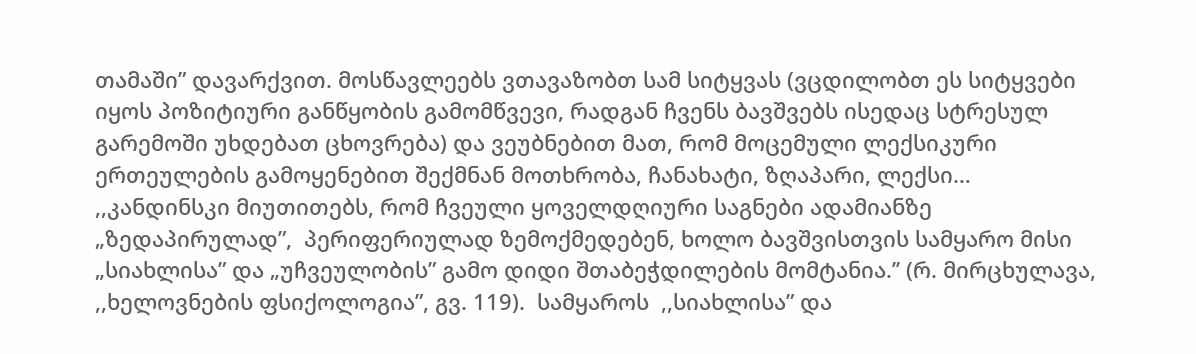თამაში” დავარქვით. მოსწავლეებს ვთავაზობთ სამ სიტყვას (ვცდილობთ ეს სიტყვები იყოს პოზიტიური განწყობის გამომწვევი, რადგან ჩვენს ბავშვებს ისედაც სტრესულ გარემოში უხდებათ ცხოვრება) და ვეუბნებით მათ, რომ მოცემული ლექსიკური ერთეულების გამოყენებით შექმნან მოთხრობა, ჩანახატი, ზღაპარი, ლექსი…   ,,კანდინსკი მიუთითებს, რომ ჩვეული ყოველდღიური საგნები ადამიანზე „ზედაპირულად”,  პერიფერიულად ზემოქმედებენ, ხოლო ბავშვისთვის სამყარო მისი „სიახლისა” და „უჩვეულობის” გამო დიდი შთაბეჭდილების მომტანია.’’ (რ. მირცხულავა, ,,ხელოვნების ფსიქოლოგია”, გვ. 119).  სამყაროს  ,,სიახლისა” და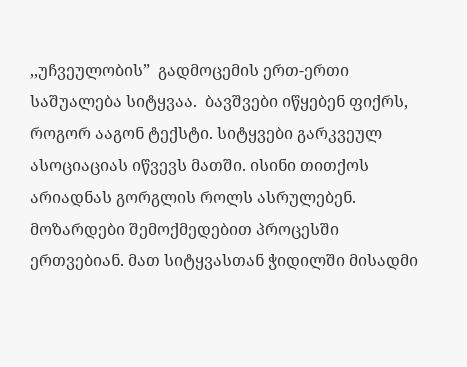,,უჩვეულობის”  გადმოცემის ერთ-ერთი საშუალება სიტყვაა.  ბავშვები იწყებენ ფიქრს, როგორ ააგონ ტექსტი. სიტყვები გარკვეულ ასოციაციას იწვევს მათში. ისინი თითქოს არიადნას გორგლის როლს ასრულებენ. მოზარდები შემოქმედებით პროცესში ერთვებიან. მათ სიტყვასთან ჭიდილში მისადმი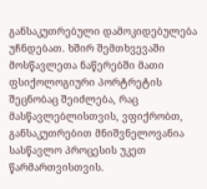განსაკუთრებული დამოკიდებულება უჩნდებათ. ხშირ შემთხვევაში მოსწავლეთა ნაწერებში მათი ფსიქოლოგიური პორტრეტის შეცნობაც შეიძლება, რაც მასწავლებლისთვის, ვფიქრობთ, განსაკუთრებით მნიშვნელოვანია სასწავლო პროცესის უკეთ წარმართვისთვის.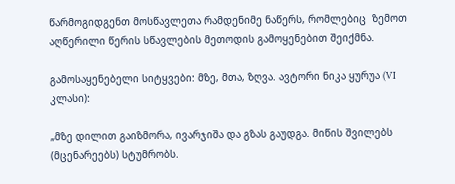წარმოგიდგენთ მოსწავლეთა რამდენიმე ნაწერს, რომლებიც  ზემოთ აღწერილი წერის სწავლების მეთოდის გამოყენებით შეიქმნა.

გამოსაყენებელი სიტყვები: მზე, მთა, ზღვა. ავტორი ნიკა ყურუა (VI კლასი):

„მზე დილით გაიზმორა, ივარჯიშა და გზას გაუდგა. მიწის შვილებს (მცენარეებს) სტუმრობს.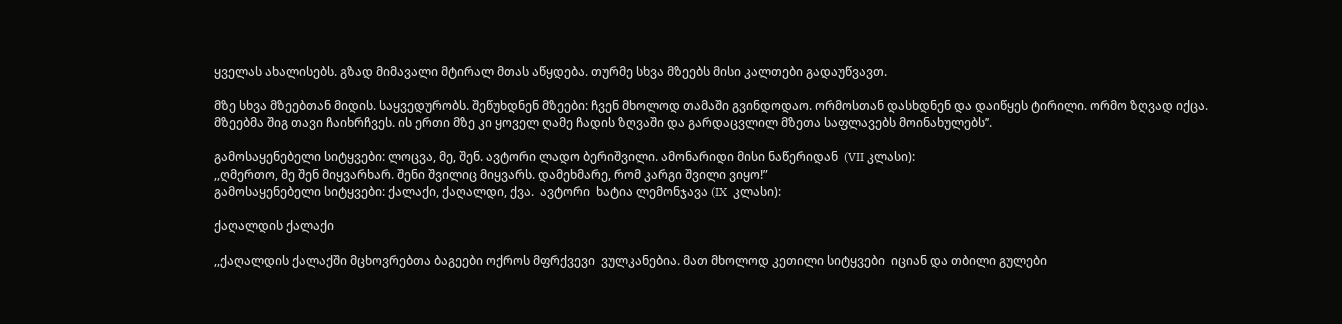ყველას ახალისებს. გზად მიმავალი მტირალ მთას აწყდება. თურმე სხვა მზეებს მისი კალთები გადაუწვავთ.

მზე სხვა მზეებთან მიდის. საყვედურობს. შეწუხდნენ მზეები: ჩვენ მხოლოდ თამაში გვინდოდაო. ორმოსთან დასხდნენ და დაიწყეს ტირილი. ორმო ზღვად იქცა. მზეებმა შიგ თავი ჩაიხრჩვეს. ის ერთი მზე კი ყოველ ღამე ჩადის ზღვაში და გარდაცვლილ მზეთა საფლავებს მოინახულებს’’.

გამოსაყენებელი სიტყვები: ლოცვა, მე, შენ. ავტორი ლადო ბერიშვილი. ამონარიდი მისი ნაწერიდან  (VII კლასი):
,,ღმერთო, მე შენ მიყვარხარ. შენი შვილიც მიყვარს. დამეხმარე, რომ კარგი შვილი ვიყო!”
გამოსაყენებელი სიტყვები: ქალაქი, ქაღალდი, ქვა.  ავტორი  ხატია ლემონჯავა (IX  კლასი):

ქაღალდის ქალაქი

,,ქაღალდის ქალაქში მცხოვრებთა ბაგეები ოქროს მფრქვევი  ვულკანებია. მათ მხოლოდ კეთილი სიტყვები  იციან და თბილი გულები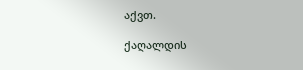აქვთ.

ქაღალდის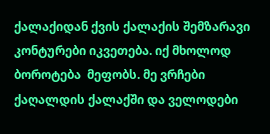ქალაქიდან ქვის ქალაქის შემზარავი კონტურები იკვეთება. იქ მხოლოდ ბოროტება  მეფობს. მე ვრჩები ქაღალდის ქალაქში და ველოდები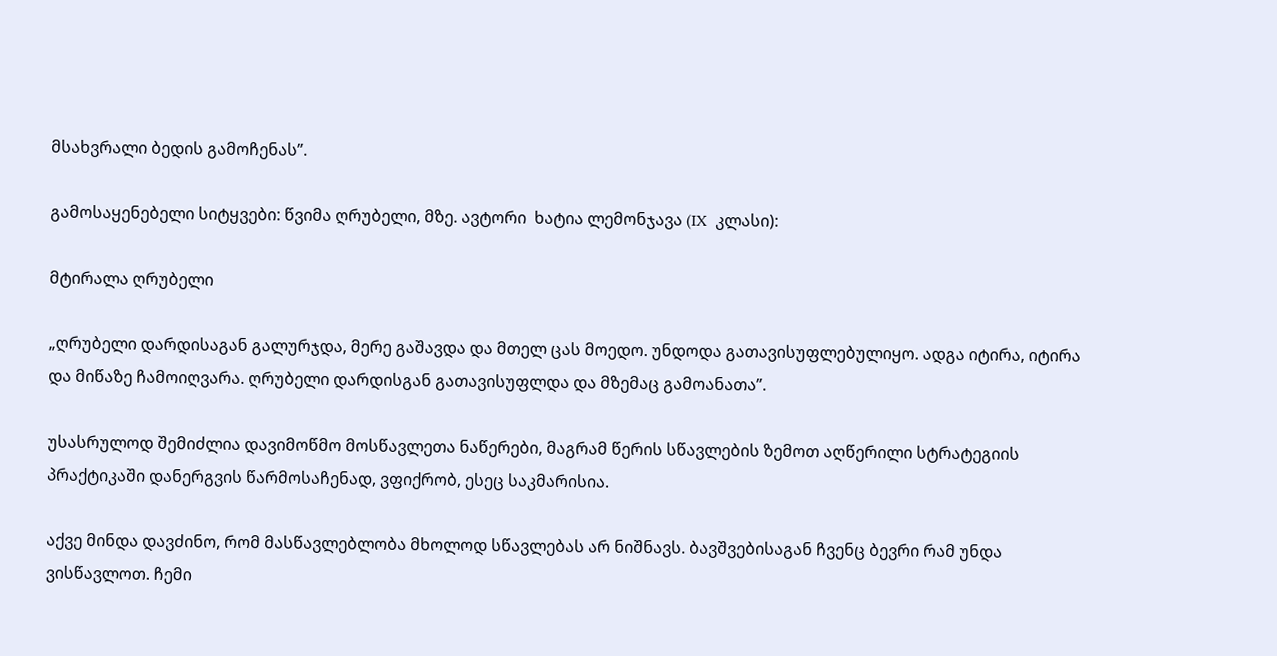მსახვრალი ბედის გამოჩენას”.

გამოსაყენებელი სიტყვები: წვიმა ღრუბელი, მზე. ავტორი  ხატია ლემონჯავა (IX  კლასი):

მტირალა ღრუბელი

„ღრუბელი დარდისაგან გალურჯდა, მერე გაშავდა და მთელ ცას მოედო. უნდოდა გათავისუფლებულიყო. ადგა იტირა, იტირა და მიწაზე ჩამოიღვარა. ღრუბელი დარდისგან გათავისუფლდა და მზემაც გამოანათა”.

უსასრულოდ შემიძლია დავიმოწმო მოსწავლეთა ნაწერები, მაგრამ წერის სწავლების ზემოთ აღწერილი სტრატეგიის პრაქტიკაში დანერგვის წარმოსაჩენად, ვფიქრობ, ესეც საკმარისია.

აქვე მინდა დავძინო, რომ მასწავლებლობა მხოლოდ სწავლებას არ ნიშნავს. ბავშვებისაგან ჩვენც ბევრი რამ უნდა ვისწავლოთ. ჩემი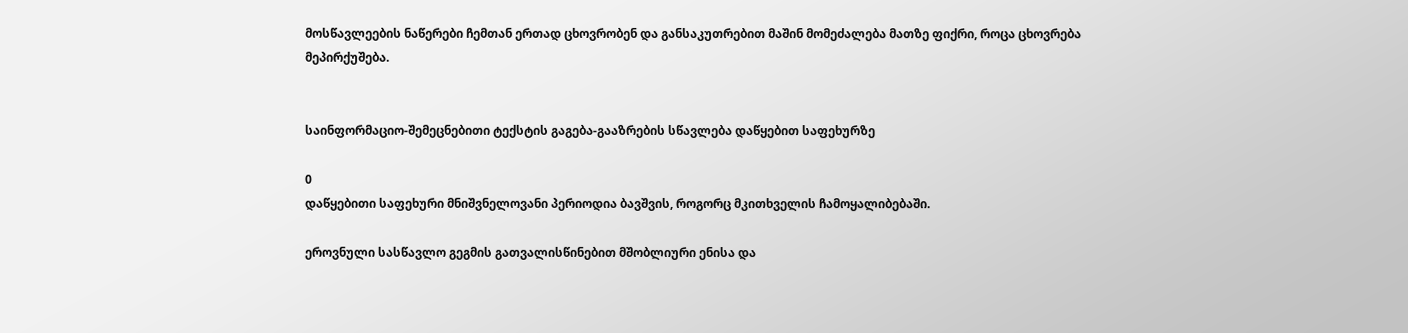მოსწავლეების ნაწერები ჩემთან ერთად ცხოვრობენ და განსაკუთრებით მაშინ მომეძალება მათზე ფიქრი, როცა ცხოვრება მეპირქუშება.


საინფორმაციო-შემეცნებითი ტექსტის გაგება-გააზრების სწავლება დაწყებით საფეხურზე

0
დაწყებითი საფეხური მნიშვნელოვანი პერიოდია ბავშვის, როგორც მკითხველის ჩამოყალიბებაში.

ეროვნული სასწავლო გეგმის გათვალისწინებით მშობლიური ენისა და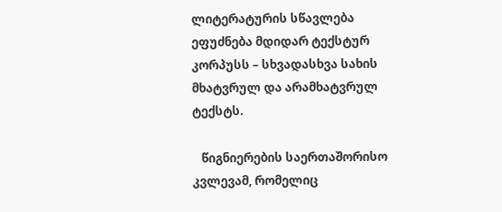ლიტერატურის სწავლება ეფუძნება მდიდარ ტექსტურ კორპუსს – სხვადასხვა სახის მხატვრულ და არამხატვრულ ტექსტს.

   წიგნიერების საერთაშორისო კვლევამ, რომელიც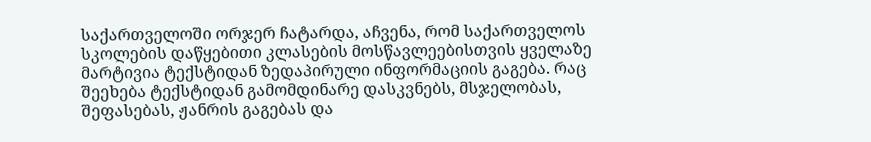საქართველოში ორჯერ ჩატარდა, აჩვენა, რომ საქართველოს სკოლების დაწყებითი კლასების მოსწავლეებისთვის ყველაზე მარტივია ტექსტიდან ზედაპირული ინფორმაციის გაგება. რაც შეეხება ტექსტიდან გამომდინარე დასკვნებს, მსჯელობას, შეფასებას, ჟანრის გაგებას და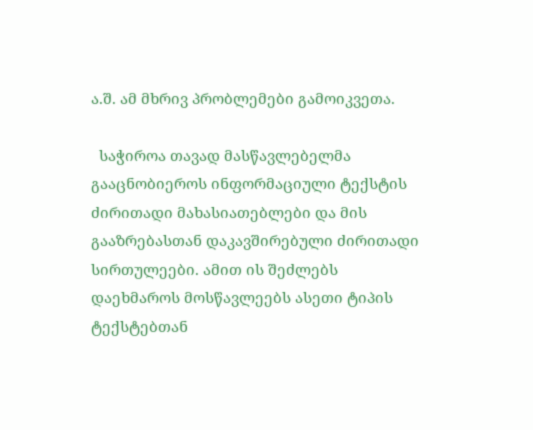ა.შ. ამ მხრივ პრობლემები გამოიკვეთა.

  საჭიროა თავად მასწავლებელმა გააცნობიეროს ინფორმაციული ტექსტის ძირითადი მახასიათებლები და მის გააზრებასთან დაკავშირებული ძირითადი სირთულეები. ამით ის შეძლებს დაეხმაროს მოსწავლეებს ასეთი ტიპის ტექსტებთან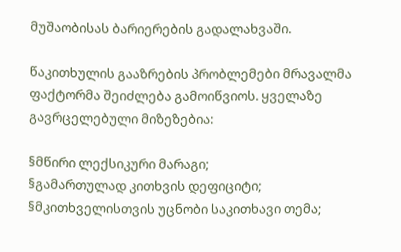მუშაობისას ბარიერების გადალახვაში.

წაკითხულის გააზრების პრობლემები მრავალმა ფაქტორმა შეიძლება გამოიწვიოს. ყველაზე გავრცელებული მიზეზებია:

§მწირი ლექსიკური მარაგი;
§გამართულად კითხვის დეფიციტი;
§მკითხველისთვის უცნობი საკითხავი თემა;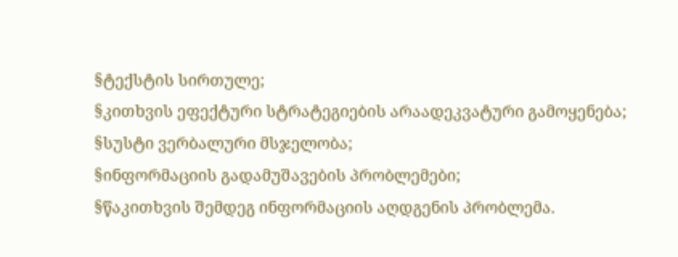§ტექსტის სირთულე;
§კითხვის ეფექტური სტრატეგიების არაადეკვატური გამოყენება;
§სუსტი ვერბალური მსჯელობა;
§ინფორმაციის გადამუშავების პრობლემები;
§წაკითხვის შემდეგ ინფორმაციის აღდგენის პრობლემა.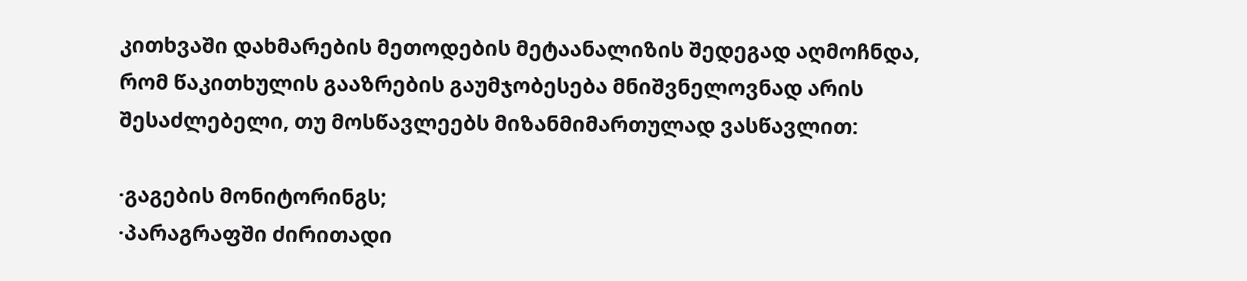კითხვაში დახმარების მეთოდების მეტაანალიზის შედეგად აღმოჩნდა, რომ წაკითხულის გააზრების გაუმჯობესება მნიშვნელოვნად არის შესაძლებელი, თუ მოსწავლეებს მიზანმიმართულად ვასწავლით:

·გაგების მონიტორინგს;
·პარაგრაფში ძირითადი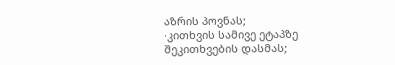აზრის პოვნას;
·კითხვის სამივე ეტაპზე შეკითხვების დასმას;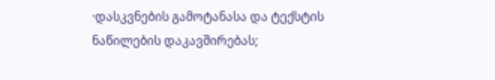·დასკვნების გამოტანასა და ტექსტის ნაწილების დაკავშირებას;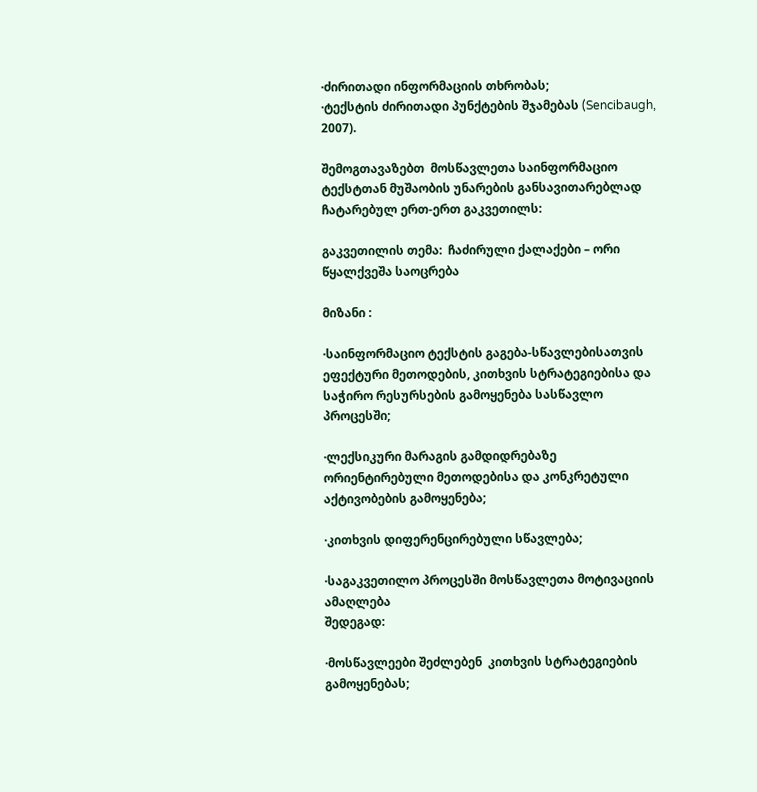·ძირითადი ინფორმაციის თხრობას;
·ტექსტის ძირითადი პუნქტების შჯამებას (Sencibaugh, 2007).

შემოგთავაზებთ  მოსწავლეთა საინფორმაციო ტექსტთან მუშაობის უნარების განსავითარებლად ჩატარებულ ერთ-ერთ გაკვეთილს:

გაკვეთილის თემა:  ჩაძირული ქალაქები – ორი წყალქვეშა საოცრება

მიზანი :

·საინფორმაციო ტექსტის გაგება-სწავლებისათვის ეფექტური მეთოდების, კითხვის სტრატეგიებისა და საჭირო რესურსების გამოყენება სასწავლო პროცესში;

·ლექსიკური მარაგის გამდიდრებაზე ორიენტირებული მეთოდებისა და კონკრეტული აქტივობების გამოყენება;

·კითხვის დიფერენცირებული სწავლება;

·საგაკვეთილო პროცესში მოსწავლეთა მოტივაციის ამაღლება
შედეგად:

·მოსწავლეები შეძლებენ  კითხვის სტრატეგიების გამოყენებას;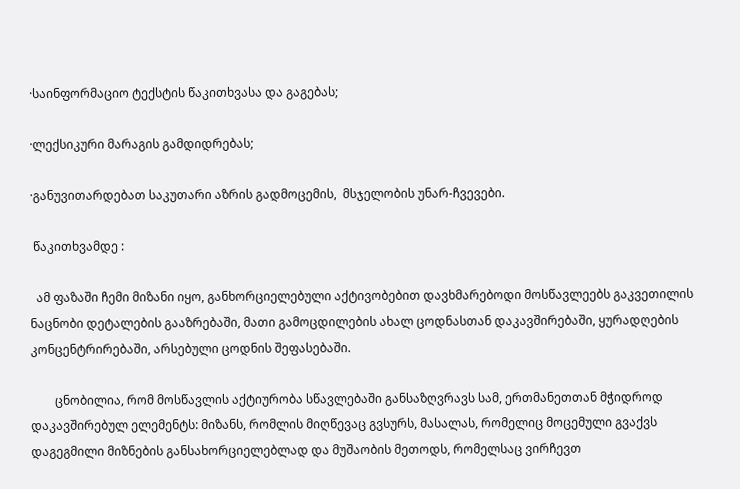·საინფორმაციო ტექსტის წაკითხვასა და გაგებას;

·ლექსიკური მარაგის გამდიდრებას;

·განუვითარდებათ საკუთარი აზრის გადმოცემის,  მსჯელობის უნარ-ჩვევები.

 წაკითხვამდე :

  ამ ფაზაში ჩემი მიზანი იყო, განხორციელებული აქტივობებით დავხმარებოდი მოსწავლეებს გაკვეთილის ნაცნობი დეტალების გააზრებაში, მათი გამოცდილების ახალ ცოდნასთან დაკავშირებაში, ყურადღების კონცენტრირებაში, არსებული ცოდნის შეფასებაში.

        ცნობილია, რომ მოსწავლის აქტიურობა სწავლებაში განსაზღვრავს სამ, ერთმანეთთან მჭიდროდ დაკავშირებულ ელემენტს: მიზანს, რომლის მიღწევაც გვსურს, მასალას, რომელიც მოცემული გვაქვს დაგეგმილი მიზნების განსახორციელებლად და მუშაობის მეთოდს, რომელსაც ვირჩევთ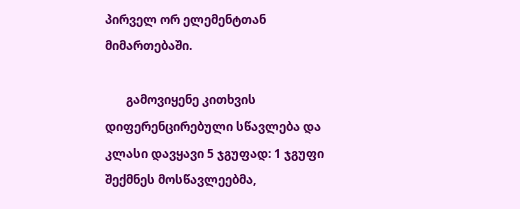პირველ ორ ელემენტთან მიმართებაში.

       გამოვიყენე კითხვის დიფერენცირებული სწავლება და  კლასი დავყავი 5 ჯგუფად: 1 ჯგუფი შექმნეს მოსწავლეებმა,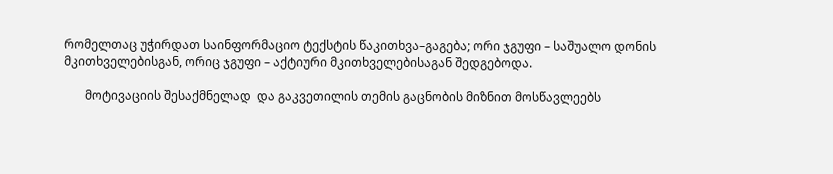რომელთაც უჭირდათ საინფორმაციო ტექსტის წაკითხვა–გაგება; ორი ჯგუფი – საშუალო დონის  მკითხველებისგან, ორიც ჯგუფი – აქტიური მკითხველებისაგან შედგებოდა.

       მოტივაციის შესაქმნელად  და გაკვეთილის თემის გაცნობის მიზნით მოსწავლეებს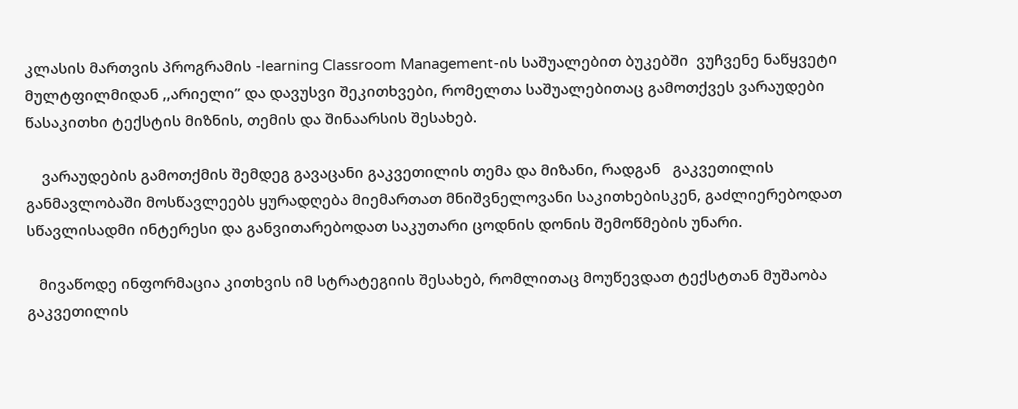კლასის მართვის პროგრამის -learning Classroom Management-ის საშუალებით ბუკებში  ვუჩვენე ნაწყვეტი მულტფილმიდან ,,არიელი’’ და დავუსვი შეკითხვები, რომელთა საშუალებითაც გამოთქვეს ვარაუდები წასაკითხი ტექსტის მიზნის, თემის და შინაარსის შესახებ.

    ვარაუდების გამოთქმის შემდეგ გავაცანი გაკვეთილის თემა და მიზანი, რადგან   გაკვეთილის განმავლობაში მოსწავლეებს ყურადღება მიემართათ მნიშვნელოვანი საკითხებისკენ, გაძლიერებოდათ სწავლისადმი ინტერესი და განვითარებოდათ საკუთარი ცოდნის დონის შემოწმების უნარი.

   მივაწოდე ინფორმაცია კითხვის იმ სტრატეგიის შესახებ, რომლითაც მოუწევდათ ტექსტთან მუშაობა გაკვეთილის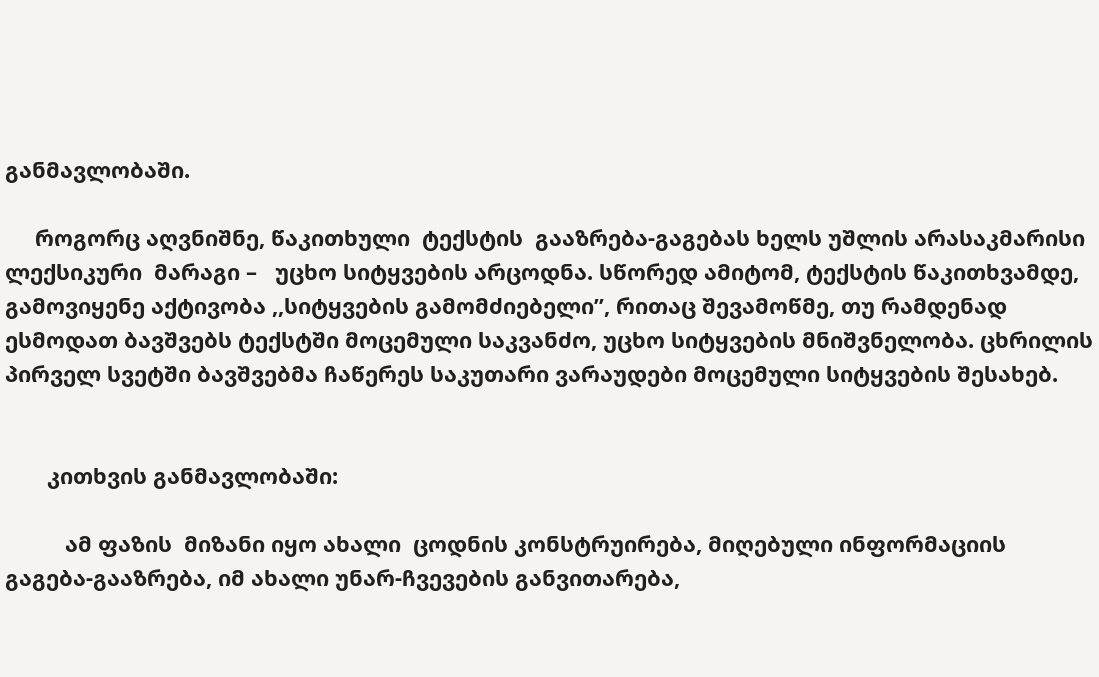განმავლობაში.

     როგორც აღვნიშნე, წაკითხული  ტექსტის  გააზრება-გაგებას ხელს უშლის არასაკმარისი ლექსიკური  მარაგი –   უცხო სიტყვების არცოდნა. სწორედ ამიტომ, ტექსტის წაკითხვამდე, გამოვიყენე აქტივობა ,,სიტყვების გამომძიებელი”, რითაც შევამოწმე, თუ რამდენად ესმოდათ ბავშვებს ტექსტში მოცემული საკვანძო, უცხო სიტყვების მნიშვნელობა. ცხრილის პირველ სვეტში ბავშვებმა ჩაწერეს საკუთარი ვარაუდები მოცემული სიტყვების შესახებ.


       კითხვის განმავლობაში:

          ამ ფაზის  მიზანი იყო ახალი  ცოდნის კონსტრუირება, მიღებული ინფორმაციის გაგება-გააზრება, იმ ახალი უნარ-ჩვევების განვითარება,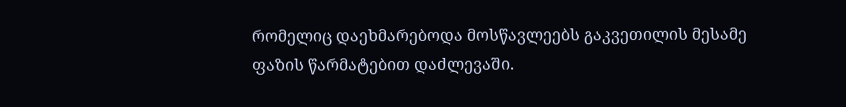რომელიც დაეხმარებოდა მოსწავლეებს გაკვეთილის მესამე ფაზის წარმატებით დაძლევაში.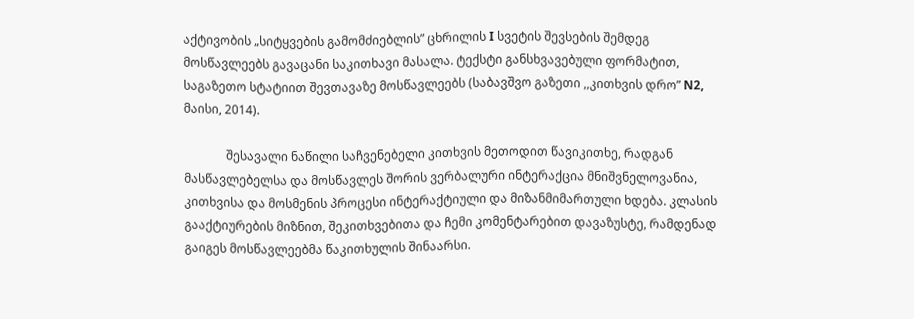აქტივობის „სიტყვების გამომძიებლის” ცხრილის I სვეტის შევსების შემდეგ მოსწავლეებს გავაცანი საკითხავი მასალა. ტექსტი განსხვავებული ფორმატით, საგაზეთო სტატიით შევთავაზე მოსწავლეებს (საბავშვო გაზეთი ,,კითხვის დრო” N2, მაისი, 2014).

              შესავალი ნაწილი საჩვენებელი კითხვის მეთოდით წავიკითხე, რადგან მასწავლებელსა და მოსწავლეს შორის ვერბალური ინტერაქცია მნიშვნელოვანია, კითხვისა და მოსმენის პროცესი ინტერაქტიული და მიზანმიმართული ხდება. კლასის გააქტიურების მიზნით, შეკითხვებითა და ჩემი კომენტარებით დავაზუსტე, რამდენად გაიგეს მოსწავლეებმა წაკითხულის შინაარსი.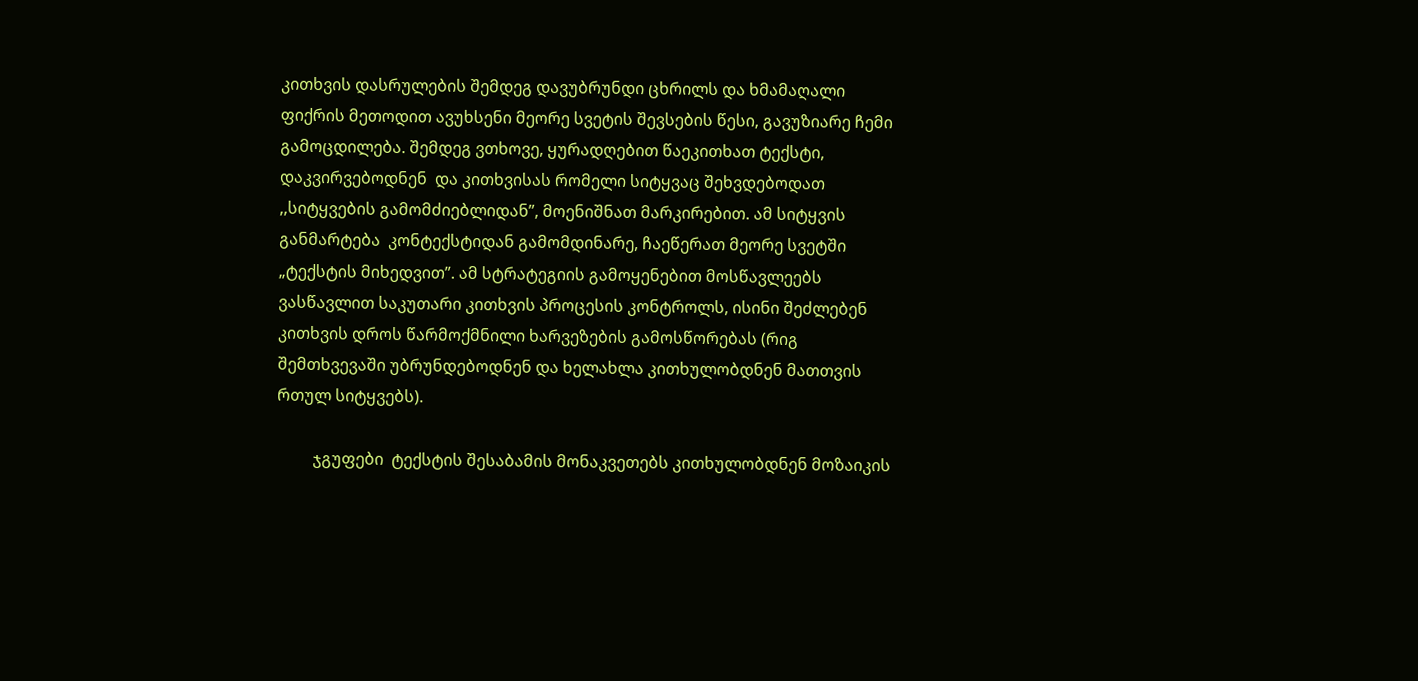კითხვის დასრულების შემდეგ დავუბრუნდი ცხრილს და ხმამაღალი ფიქრის მეთოდით ავუხსენი მეორე სვეტის შევსების წესი, გავუზიარე ჩემი გამოცდილება. შემდეგ ვთხოვე, ყურადღებით წაეკითხათ ტექსტი, დაკვირვებოდნენ  და კითხვისას რომელი სიტყვაც შეხვდებოდათ ,,სიტყვების გამომძიებლიდან”, მოენიშნათ მარკირებით. ამ სიტყვის განმარტება  კონტექსტიდან გამომდინარე, ჩაეწერათ მეორე სვეტში „ტექსტის მიხედვით”. ამ სტრატეგიის გამოყენებით მოსწავლეებს ვასწავლით საკუთარი კითხვის პროცესის კონტროლს, ისინი შეძლებენ კითხვის დროს წარმოქმნილი ხარვეზების გამოსწორებას (რიგ შემთხვევაში უბრუნდებოდნენ და ხელახლა კითხულობდნენ მათთვის რთულ სიტყვებს).

         ჯგუფები  ტექსტის შესაბამის მონაკვეთებს კითხულობდნენ მოზაიკის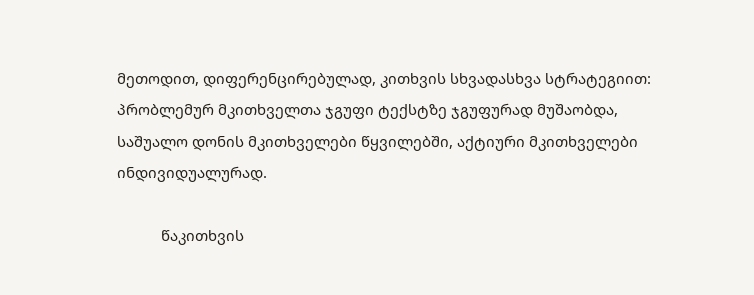მეთოდით, დიფერენცირებულად, კითხვის სხვადასხვა სტრატეგიით: პრობლემურ მკითხველთა ჯგუფი ტექსტზე ჯგუფურად მუშაობდა, საშუალო დონის მკითხველები წყვილებში, აქტიური მკითხველები ინდივიდუალურად.

           წაკითხვის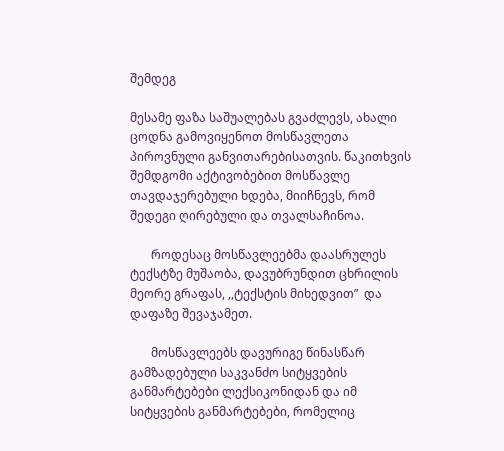შემდეგ

მესამე ფაზა საშუალებას გვაძლევს, ახალი ცოდნა გამოვიყენოთ მოსწავლეთა პიროვნული განვითარებისათვის. წაკითხვის შემდგომი აქტივობებით მოსწავლე თავდაჯერებული ხდება, მიიჩნევს, რომ შედეგი ღირებული და თვალსაჩინოა.

       როდესაც მოსწავლეებმა დაასრულეს ტექსტზე მუშაობა, დავუბრუნდით ცხრილის მეორე გრაფას, ,,ტექსტის მიხედვით”  და  დაფაზე შევაჯამეთ.

       მოსწავლეებს დავურიგე წინასწარ გამზადებული საკვანძო სიტყვების განმარტებები ლექსიკონიდან და იმ სიტყვების განმარტებები, რომელიც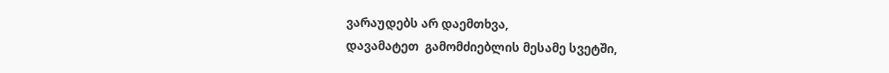ვარაუდებს არ დაემთხვა,
დავამატეთ  გამომძიებლის მესამე სვეტში,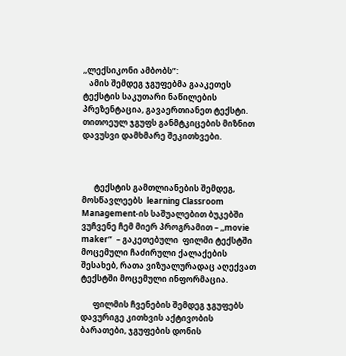,,ლექსიკონი ამბობს”:
   ამის შემდეგ ჯგუფებმა გააკეთეს ტექსტის საკუთარი ნაწილების პრეზენტაცია, გავაერთიანეთ ტექსტი. თითოეულ ჯგუფს განმტკიცების მიზნით დავუსვი დამხმარე შეკითხვები.



      ტექსტის გამთლიანების შემდეგ, მოსწავლეებს  learning Classroom Management-ის საშუალებით ბუკებში ვუჩვენე ჩემ მიერ პროგრამით – ,,movie maker”  – გაკეთებული  ფილმი ტექსტში მოცემული ჩაძირული ქალაქების შესახებ, რათა ვიზუალურადაც აღექვათ  ტექსტში მოცემული ინფორმაცია.

      ფილმის ჩვენების შემდეგ ჯგუფებს დავურიგე კითხვის აქტივობის ბარათები, ჯგუფების დონის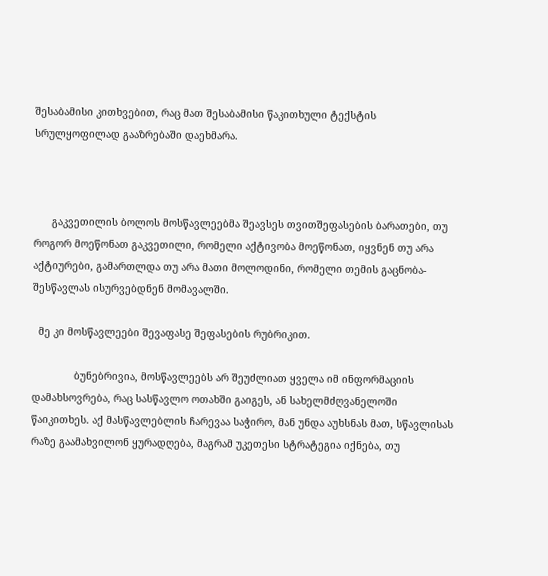შესაბამისი კითხვებით, რაც მათ შესაბამისი წაკითხული ტექსტის სრულყოფილად გააზრებაში დაეხმარა.



      გაკვეთილის ბოლოს მოსწავლეებმა შეავსეს თვითშეფასების ბარათები, თუ როგორ მოეწონათ გაკვეთილი, რომელი აქტივობა მოეწონათ, იყვნენ თუ არა აქტიურები, გამართლდა თუ არა მათი მოლოდინი, რომელი თემის გაცნობა-შესწავლას ისურვებდნენ მომავალში.

  მე კი მოსწავლეები შევაფასე შეფასების რუბრიკით.

              ბუნებრივია, მოსწავლეებს არ შეუძლიათ ყველა იმ ინფორმაციის დამახსოვრება, რაც სასწავლო ოთახში გაიგეს, ან სახელმძღვანელოში  წაიკითხეს. აქ მასწავლებლის ჩარევაა საჭირო, მან უნდა აუხსნას მათ, სწავლისას რაზე გაამახვილონ ყურადღება, მაგრამ უკეთესი სტრატეგია იქნება, თუ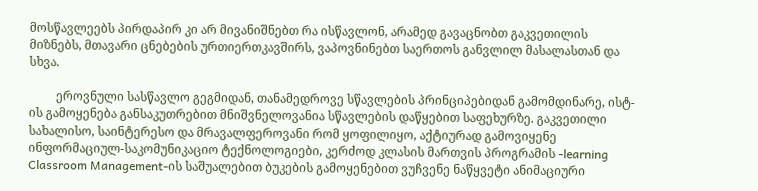მოსწავლეებს პირდაპირ კი არ მივანიშნებთ რა ისწავლონ, არამედ გავაცნობთ გაკვეთილის მიზნებს, მთავარი ცნებების ურთიერთკავშირს, ვაპოვნინებთ საერთოს განვლილ მასალასთან და სხვა.

         ეროვნული სასწავლო გეგმიდან, თანამედროვე სწავლების პრინციპებიდან გამომდინარე, ისტ-ის გამოყენება განსაკუთრებით მნიშვნელოვანია სწავლების დაწყებით საფეხურზე. გაკვეთილი სახალისო, საინტერესო და მრავალფეროვანი რომ ყოფილიყო, აქტიურად გამოვიყენე ინფორმაციულ-საკომუნიკაციო ტექნოლოგიები, კერძოდ კლასის მართვის პროგრამის -learning Classroom Management-ის საშუალებით ბუკების გამოყენებით ვუჩვენე ნაწყვეტი ანიმაციური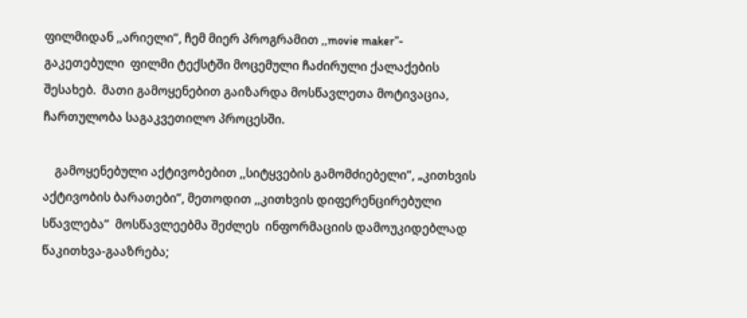ფილმიდან ,,არიელი”, ჩემ მიერ პროგრამით ,,movie maker”- გაკეთებული  ფილმი ტექსტში მოცემული ჩაძირული ქალაქების შესახებ.  მათი გამოყენებით გაიზარდა მოსწავლეთა მოტივაცია, ჩართულობა საგაკვეთილო პროცესში.

    გამოყენებული აქტივობებით ,,სიტყვების გამომძიებელი”, „კითხვის აქტივობის ბარათები”, მეთოდით ,,კითხვის დიფერენცირებული სწავლება”  მოსწავლეებმა შეძლეს  ინფორმაციის დამოუკიდებლად წაკითხვა-გააზრება;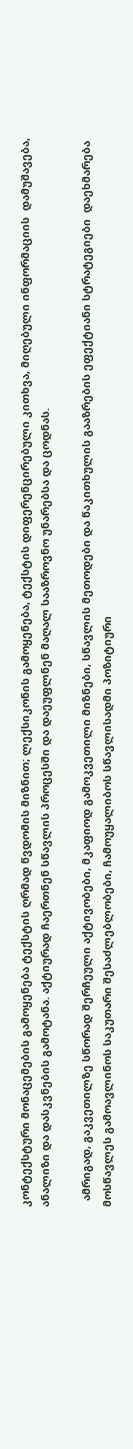კონტექსტური მონაცემების გამოყენება ტექსტის ღრმად წვდომის მიზნით; ლექსიკონის გამოყენება, ტექსტის დიფერენცირებული კითხვა, მიღებული ინფორმაციის  დამუშავება, ანალიზი და დასკვნების გამოტანა. აქტიურად ჩაერთნენ სწავლის პროცესში და დაეუფლნენ მაღალ სააზროვნო უნარებსა და ცოდნას.

  ამრიგად, გაკვეთილზე სწორად შერჩეული აქტივობები, მკაფიოდ გამოკვეთილი მიზნები, სწავლის მეთოდები და წაკითხულის გააზრების ეფექტიანი სტრატეგიები  დაეხმარება მოსწავლეს გამოავლინოს საკუთარი შესაძლებლობები, ჩამოუყალიბოს სწავლისადმი პოზიტიური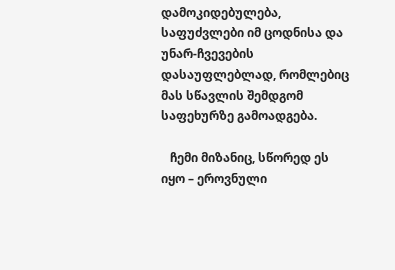დამოკიდებულება, საფუძვლები იმ ცოდნისა და უნარ-ჩვევების დასაუფლებლად, რომლებიც მას სწავლის შემდგომ საფეხურზე გამოადგება.

   ჩემი მიზანიც, სწორედ ეს იყო – ეროვნული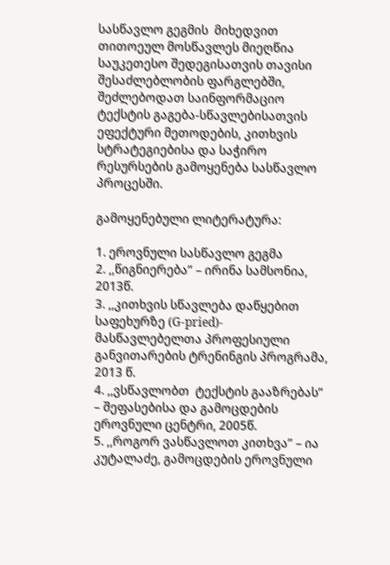სასწავლო გეგმის  მიხედვით თითოეულ მოსწავლეს მიეღწია საუკეთესო შედეგისათვის თავისი შესაძლებლობის ფარგლებში, შეძლებოდათ საინფორმაციო ტექსტის გაგება-სწავლებისათვის ეფექტური მეთოდების, კითხვის სტრატეგიებისა და საჭირო რესურსების გამოყენება სასწავლო პროცესში.

გამოყენებული ლიტერატურა:

1. ეროვნული სასწავლო გეგმა
2. ,,წიგნიერება” – ირინა სამსონია, 2013წ.
3. ,,კითხვის სწავლება დაწყებით საფეხურზე (G-pried)- მასწავლებელთა პროფესიული განვითარების ტრენინგის პროგრამა, 2013 წ.
4. ,,ვსწავლობთ  ტექსტის გააზრებას” – შეფასებისა და გამოცდების ეროვნული ცენტრი, 2005წ.
5. ,,როგორ ვასწავლოთ კითხვა” – ია კუტალაძე, გამოცდების ეროვნული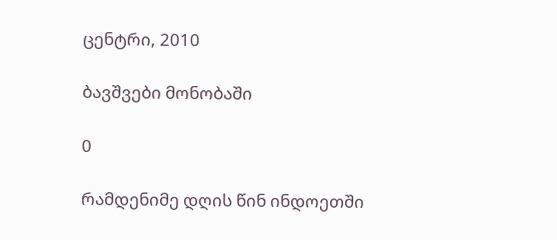ცენტრი, 2010

ბავშვები მონობაში

0

რამდენიმე დღის წინ ინდოეთში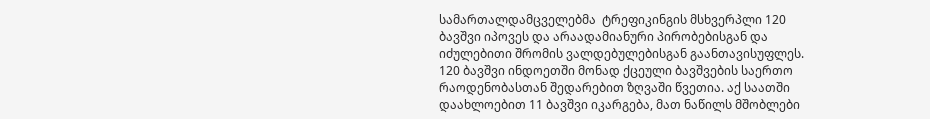სამართალდამცველებმა  ტრეფიკინგის მსხვერპლი 120 ბავშვი იპოვეს და არაადამიანური პირობებისგან და იძულებითი შრომის ვალდებულებისგან გაანთავისუფლეს. 120 ბავშვი ინდოეთში მონად ქცეული ბავშვების საერთო რაოდენობასთან შედარებით ზღვაში წვეთია. აქ საათში დაახლოებით 11 ბავშვი იკარგება, მათ ნაწილს მშობლები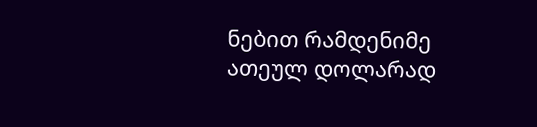ნებით რამდენიმე ათეულ დოლარად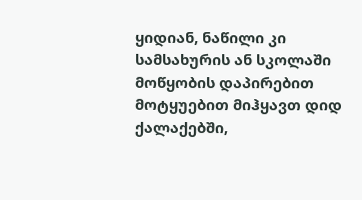ყიდიან, ნაწილი კი სამსახურის ან სკოლაში მოწყობის დაპირებით მოტყუებით მიჰყავთ დიდ ქალაქებში,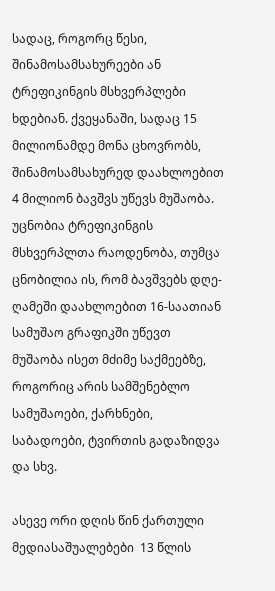სადაც, როგორც წესი, შინამოსამსახურეები ან ტრეფიკინგის მსხვერპლები ხდებიან. ქვეყანაში, სადაც 15 მილიონამდე მონა ცხოვრობს, შინამოსამსახურედ დაახლოებით 4 მილიონ ბავშვს უწევს მუშაობა. უცნობია ტრეფიკინგის მსხვერპლთა რაოდენობა, თუმცა ცნობილია ის, რომ ბავშვებს დღე-ღამეში დაახლოებით 16-საათიან სამუშაო გრაფიკში უწევთ მუშაობა ისეთ მძიმე საქმეებზე, როგორიც არის სამშენებლო სამუშაოები, ქარხნები, საბადოები, ტვირთის გადაზიდვა და სხვ.

ასევე ორი დღის წინ ქართული მედიასაშუალებები  13 წლის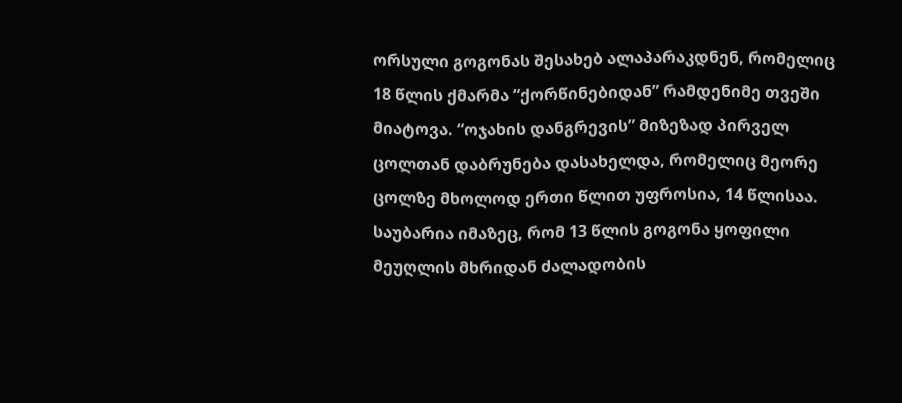ორსული გოგონას შესახებ ალაპარაკდნენ, რომელიც 18 წლის ქმარმა “ქორწინებიდან” რამდენიმე თვეში მიატოვა. “ოჯახის დანგრევის” მიზეზად პირველ ცოლთან დაბრუნება დასახელდა, რომელიც მეორე ცოლზე მხოლოდ ერთი წლით უფროსია, 14 წლისაა. საუბარია იმაზეც, რომ 13 წლის გოგონა ყოფილი მეუღლის მხრიდან ძალადობის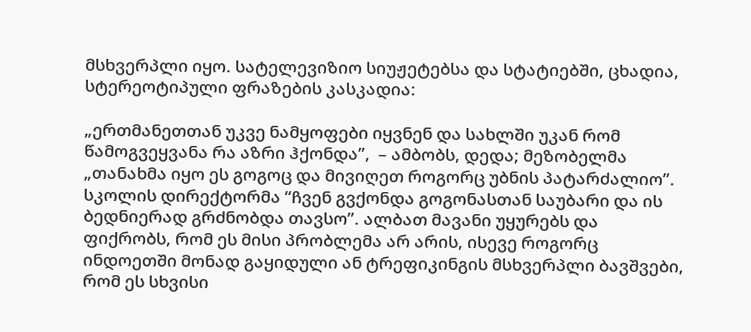მსხვერპლი იყო. სატელევიზიო სიუჟეტებსა და სტატიებში, ცხადია, სტერეოტიპული ფრაზების კასკადია:

„ერთმანეთთან უკვე ნამყოფები იყვნენ და სახლში უკან რომ წამოგვეყვანა რა აზრი ჰქონდა”,  – ამბობს, დედა; მეზობელმა „თანახმა იყო ეს გოგოც და მივიღეთ როგორც უბნის პატარძალიო”. სკოლის დირექტორმა “ჩვენ გვქონდა გოგონასთან საუბარი და ის ბედნიერად გრძნობდა თავსო”. ალბათ მავანი უყურებს და ფიქრობს, რომ ეს მისი პრობლემა არ არის, ისევე როგორც ინდოეთში მონად გაყიდული ან ტრეფიკინგის მსხვერპლი ბავშვები, რომ ეს სხვისი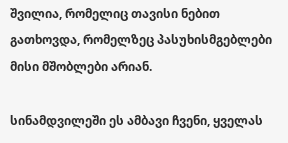შვილია, რომელიც თავისი ნებით გათხოვდა, რომელზეც პასუხისმგებლები მისი მშობლები არიან.

სინამდვილეში ეს ამბავი ჩვენი, ყველას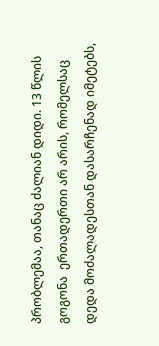პრობლემაა, თანაც ძალიან დიდი. 13 წლის გოგონა  ერთადერთი არ არის, რომელსაც დედა მოძალადესთან დასარჩენად იმეტებს,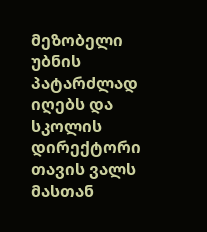მეზობელი უბნის პატარძლად იღებს და სკოლის დირექტორი თავის ვალს მასთან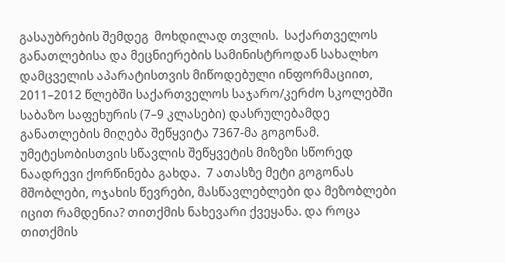გასაუბრების შემდეგ  მოხდილად თვლის.  საქართველოს განათლებისა და მეცნიერების სამინისტროდან სახალხო დამცველის აპარატისთვის მიწოდებული ინფორმაციით, 2011–2012 წლებში საქართველოს საჯარო/კერძო სკოლებში საბაზო საფეხურის (7–9 კლასები) დასრულებამდე განათლების მიღება შეწყვიტა 7367-მა გოგონამ. უმეტესობისთვის სწავლის შეწყვეტის მიზეზი სწორედ ნაადრევი ქორწინება გახდა.  7 ათასზე მეტი გოგონას მშობლები, ოჯახის წევრები, მასწავლებლები და მეზობლები იცით რამდენია? თითქმის ნახევარი ქვეყანა. და როცა თითქმის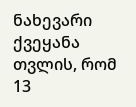ნახევარი ქვეყანა თვლის, რომ 13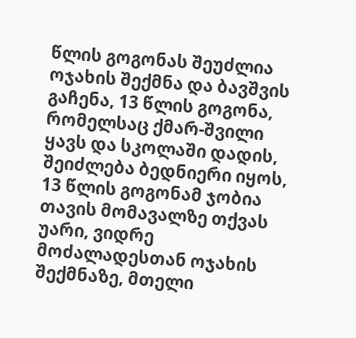წლის გოგონას შეუძლია ოჯახის შექმნა და ბავშვის გაჩენა, 13 წლის გოგონა, რომელსაც ქმარ-შვილი ყავს და სკოლაში დადის, შეიძლება ბედნიერი იყოს, 13 წლის გოგონამ ჯობია თავის მომავალზე თქვას უარი, ვიდრე მოძალადესთან ოჯახის შექმნაზე, მთელი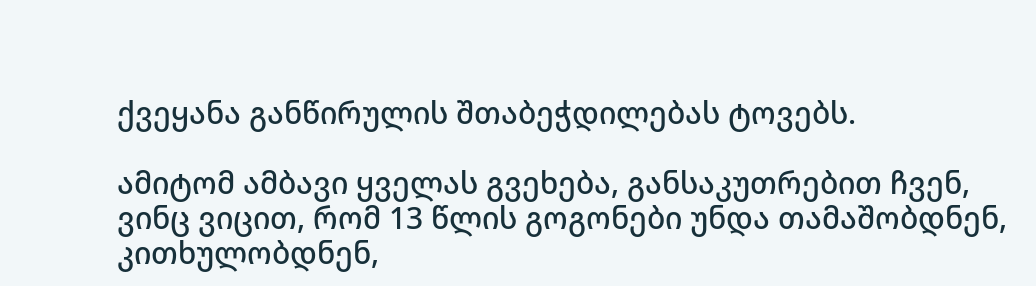ქვეყანა განწირულის შთაბეჭდილებას ტოვებს.

ამიტომ ამბავი ყველას გვეხება, განსაკუთრებით ჩვენ, ვინც ვიცით, რომ 13 წლის გოგონები უნდა თამაშობდნენ, კითხულობდნენ,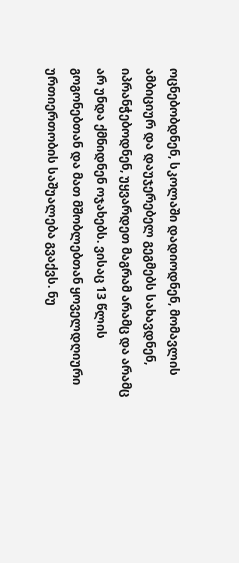ოცნებობდნენ, სკოლაში დადიოდნენ, მომავლის ამბიციურ და დაუჯერებელ გეგმებს სახავდნენ, იპრანჭებოდნენ, უყვარდეთ მაგრამ არამც და არამც  არ უნდა ქმნიდნენ ოჯახებს. ვისაც 13 წლის გოგონებთან და მათ მშობლებთან ყოველდღიური ურთიერთობის საშუალება გვაქვს. ნუ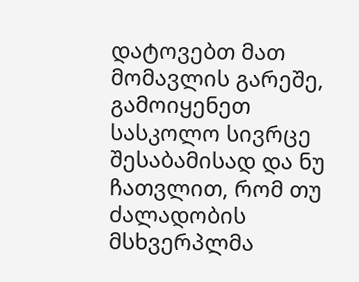დატოვებთ მათ მომავლის გარეშე, გამოიყენეთ სასკოლო სივრცე შესაბამისად და ნუ ჩათვლით, რომ თუ ძალადობის მსხვერპლმა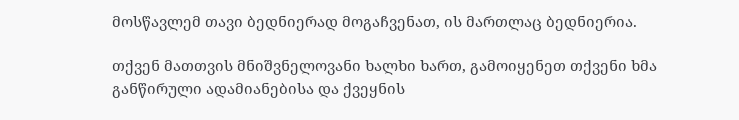მოსწავლემ თავი ბედნიერად მოგაჩვენათ, ის მართლაც ბედნიერია.

თქვენ მათთვის მნიშვნელოვანი ხალხი ხართ, გამოიყენეთ თქვენი ხმა განწირული ადამიანებისა და ქვეყნის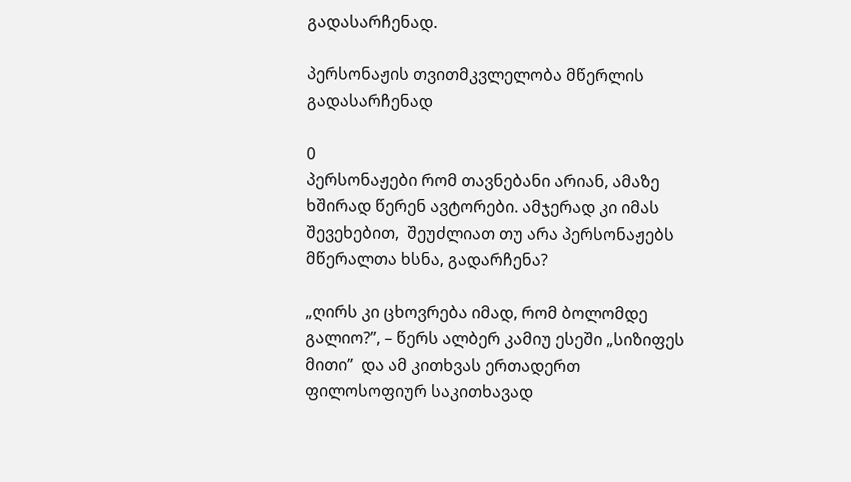გადასარჩენად.

პერსონაჟის თვითმკვლელობა მწერლის გადასარჩენად

0
პერსონაჟები რომ თავნებანი არიან, ამაზე ხშირად წერენ ავტორები. ამჯერად კი იმას შევეხებით,  შეუძლიათ თუ არა პერსონაჟებს მწერალთა ხსნა, გადარჩენა?

„ღირს კი ცხოვრება იმად, რომ ბოლომდე გალიო?”, – წერს ალბერ კამიუ ესეში „სიზიფეს მითი”  და ამ კითხვას ერთადერთ ფილოსოფიურ საკითხავად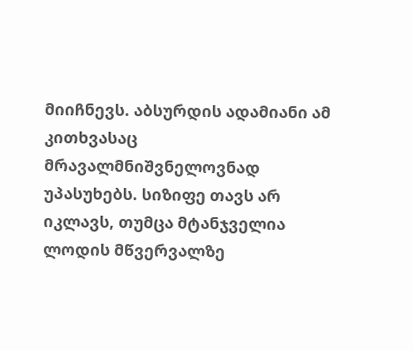მიიჩნევს. აბსურდის ადამიანი ამ კითხვასაც მრავალმნიშვნელოვნად უპასუხებს. სიზიფე თავს არ იკლავს, თუმცა მტანჯველია ლოდის მწვერვალზე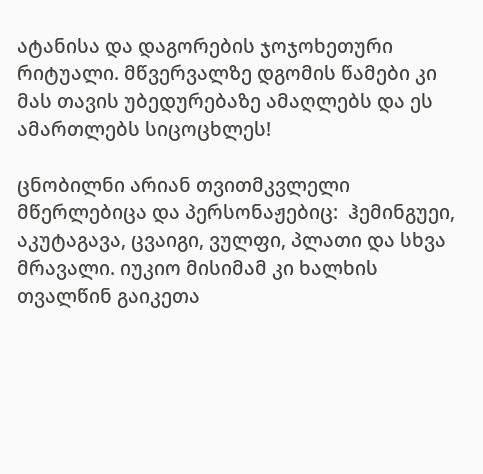ატანისა და დაგორების ჯოჯოხეთური რიტუალი. მწვერვალზე დგომის წამები კი მას თავის უბედურებაზე ამაღლებს და ეს ამართლებს სიცოცხლეს!

ცნობილნი არიან თვითმკვლელი მწერლებიცა და პერსონაჟებიც:  ჰემინგუეი, აკუტაგავა, ცვაიგი, ვულფი, პლათი და სხვა მრავალი. იუკიო მისიმამ კი ხალხის თვალწინ გაიკეთა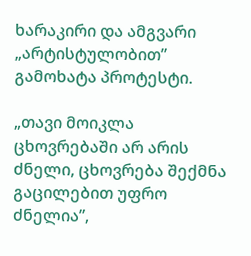ხარაკირი და ამგვარი „არტისტულობით” გამოხატა პროტესტი.

„თავი მოიკლა ცხოვრებაში არ არის ძნელი, ცხოვრება შექმნა გაცილებით უფრო ძნელია”,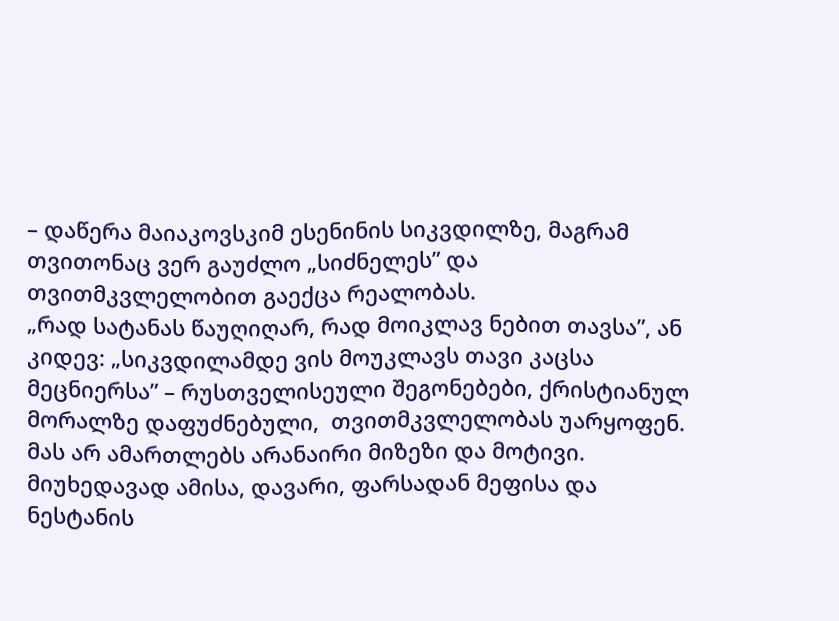– დაწერა მაიაკოვსკიმ ესენინის სიკვდილზე, მაგრამ თვითონაც ვერ გაუძლო „სიძნელეს” და თვითმკვლელობით გაექცა რეალობას.
„რად სატანას წაუღიღარ, რად მოიკლავ ნებით თავსა”, ან კიდევ: „სიკვდილამდე ვის მოუკლავს თავი კაცსა მეცნიერსა” – რუსთველისეული შეგონებები, ქრისტიანულ მორალზე დაფუძნებული,  თვითმკვლელობას უარყოფენ. მას არ ამართლებს არანაირი მიზეზი და მოტივი. მიუხედავად ამისა, დავარი, ფარსადან მეფისა და ნესტანის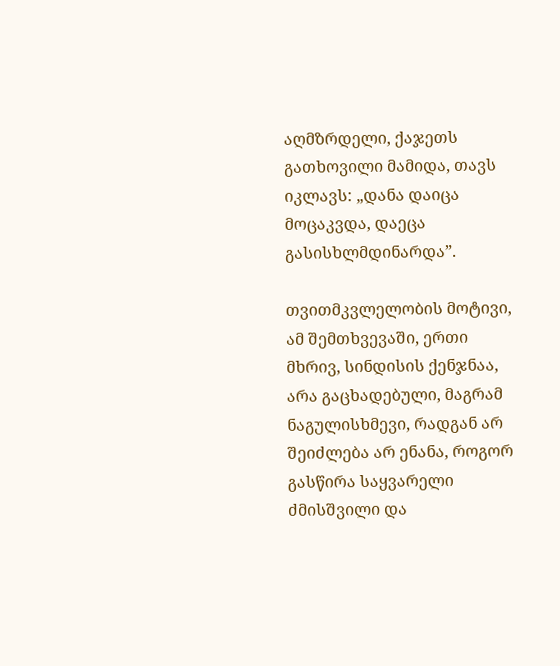აღმზრდელი, ქაჯეთს გათხოვილი მამიდა, თავს იკლავს: „დანა დაიცა მოცაკვდა, დაეცა გასისხლმდინარდა”.

თვითმკვლელობის მოტივი, ამ შემთხვევაში, ერთი მხრივ, სინდისის ქენჯნაა, არა გაცხადებული, მაგრამ ნაგულისხმევი, რადგან არ შეიძლება არ ენანა, როგორ გასწირა საყვარელი ძმისშვილი და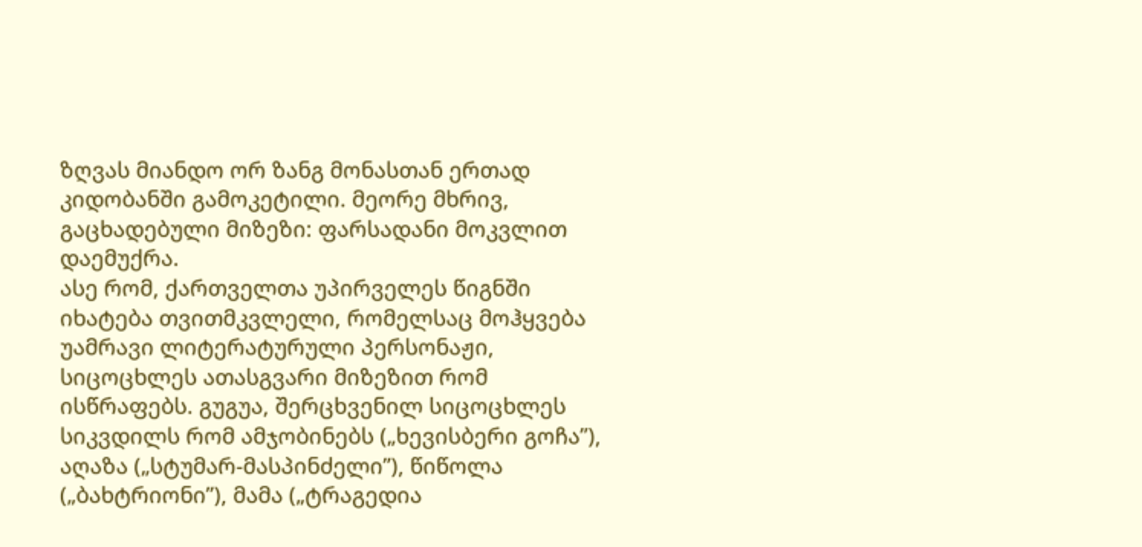ზღვას მიანდო ორ ზანგ მონასთან ერთად კიდობანში გამოკეტილი. მეორე მხრივ, გაცხადებული მიზეზი: ფარსადანი მოკვლით დაემუქრა.
ასე რომ, ქართველთა უპირველეს წიგნში იხატება თვითმკვლელი, რომელსაც მოჰყვება უამრავი ლიტერატურული პერსონაჟი, სიცოცხლეს ათასგვარი მიზეზით რომ ისწრაფებს. გუგუა, შერცხვენილ სიცოცხლეს სიკვდილს რომ ამჯობინებს („ხევისბერი გოჩა”), აღაზა („სტუმარ-მასპინძელი”), წიწოლა („ბახტრიონი”), მამა („ტრაგედია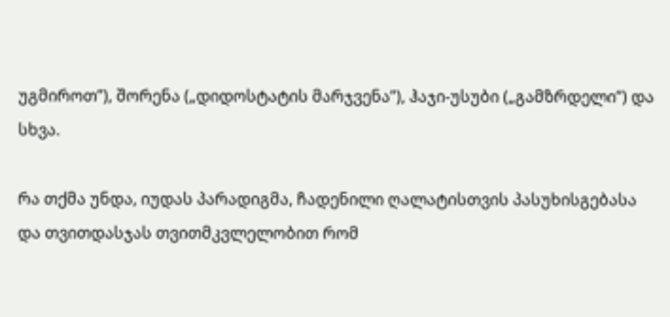უგმიროთ”), შორენა („დიდოსტატის მარჯვენა”), ჰაჯი-უსუბი („გამზრდელი”) და სხვა.

რა თქმა უნდა, იუდას პარადიგმა, ჩადენილი ღალატისთვის პასუხისგებასა და თვითდასჯას თვითმკვლელობით რომ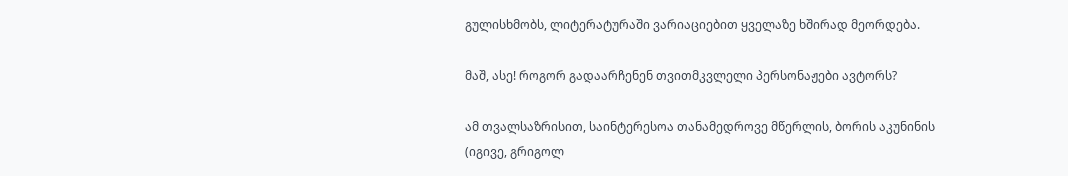გულისხმობს, ლიტერატურაში ვარიაციებით ყველაზე ხშირად მეორდება.

მაშ, ასე! როგორ გადაარჩენენ თვითმკვლელი პერსონაჟები ავტორს?

ამ თვალსაზრისით, საინტერესოა თანამედროვე მწერლის, ბორის აკუნინის (იგივე, გრიგოლ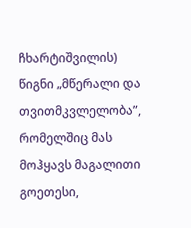ჩხარტიშვილის) წიგნი „მწერალი და თვითმკვლელობა”, რომელშიც მას მოჰყავს მაგალითი გოეთესი,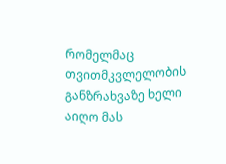რომელმაც თვითმკვლელობის განზრახვაზე ხელი აიღო მას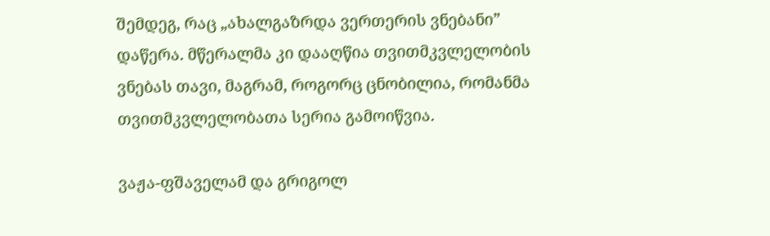შემდეგ, რაც „ახალგაზრდა ვერთერის ვნებანი” დაწერა. მწერალმა კი დააღწია თვითმკვლელობის ვნებას თავი, მაგრამ, როგორც ცნობილია, რომანმა   თვითმკვლელობათა სერია გამოიწვია.

ვაჟა-ფშაველამ და გრიგოლ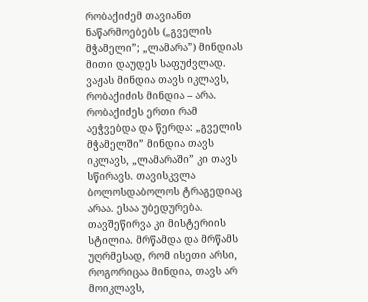რობაქიძემ თავიანთ ნაწარმოებებს („გველის მჭამელი”; „ლამარა”) მინდიას მითი დაუდეს საფუძვლად. ვაჟას მინდია თავს იკლავს, რობაქიძის მინდია – არა. რობაქიძეს ერთი რამ აეჭვებდა და წერდა: „გველის მჭამელში” მინდია თავს იკლავს, „ლამარაში” კი თავს სწირავს. თავისკვლა ბოლოსდაბოლოს ტრაგედიაც არაა. ესაა უბედურება. თავშეწირვა კი მისტერიის სტილია. მრწამდა და მრწამს უღრმესად, რომ ისეთი არსი, როგორიცაა მინდია, თავს არ მოიკლავს,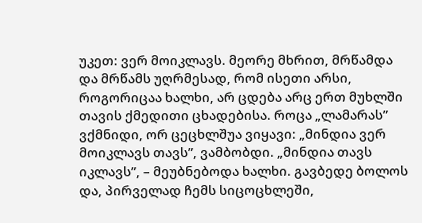უკეთ: ვერ მოიკლავს. მეორე მხრით, მრწამდა და მრწამს უღრმესად, რომ ისეთი არსი, როგორიცაა ხალხი, არ ცდება არც ერთ მუხლში თავის ქმედითი ცხადებისა. როცა „ლამარას” ვქმნიდი, ორ ცეცხლშუა ვიყავი: „მინდია ვერ მოიკლავს თავს”, ვამბობდი. „მინდია თავს იკლავს”, – მეუბნებოდა ხალხი. გავბედე ბოლოს და, პირველად ჩემს სიცოცხლეში,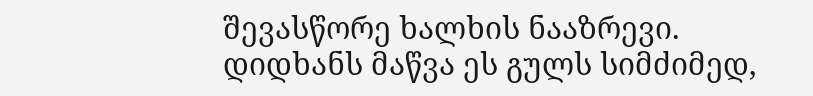შევასწორე ხალხის ნააზრევი. დიდხანს მაწვა ეს გულს სიმძიმედ,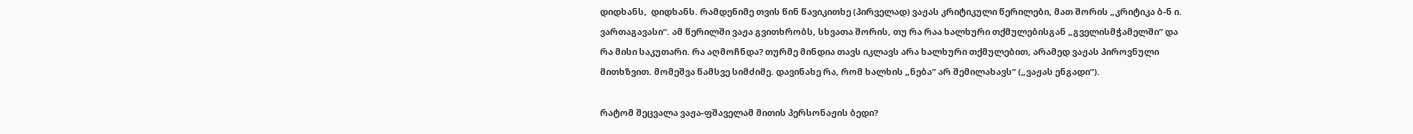დიდხანს,  დიდხანს. რამდენიმე თვის წინ წავიკითხე (პირველად) ვაჟას კრიტიკული წერილები, მათ შორის „კრიტიკა ბ-ნ ი. ვართაგავასი”. ამ წერილში ვაჟა გვითხრობს, სხვათა შორის, თუ რა რაა ხალხური თქმულებისგან „გველისმჭამელში” და რა მისი საკუთარი. რა აღმოჩნდა? თურმე მინდია თავს იკლავს არა ხალხური თქმულებით, არამედ ვაჟას პიროვნული მითხზვით. მომეშვა წამსვე სიმძიმე. დავინახე რა, რომ ხალხის „ნება” არ შემილახავს” („ვაჟას ენგადი”).

რატომ შეცვალა ვაჟა-ფშაველამ მითის პერსონაჟის ბედი?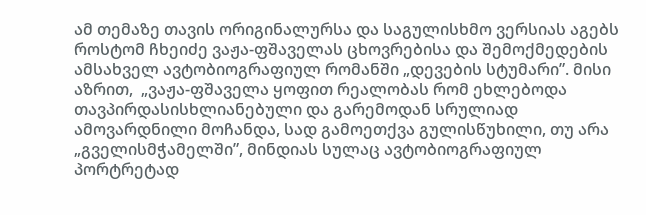ამ თემაზე თავის ორიგინალურსა და საგულისხმო ვერსიას აგებს როსტომ ჩხეიძე ვაჟა-ფშაველას ცხოვრებისა და შემოქმედების ამსახველ ავტობიოგრაფიულ რომანში „დევების სტუმარი”. მისი აზრით,  „ვაჟა-ფშაველა ყოფით რეალობას რომ ეხლებოდა თავპირდასისხლიანებული და გარემოდან სრულიად ამოვარდნილი მოჩანდა, სად გამოეთქვა გულისწუხილი, თუ არა „გველისმჭამელში”, მინდიას სულაც ავტობიოგრაფიულ პორტრეტად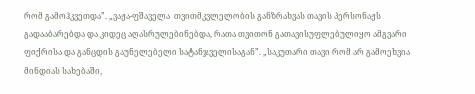რომ გამოჰკვეთდა”. „ვაჟა-ფშაველა  თვითმკვლელობის განზრახვას თავის პერსონაჟს გადააბარებდა და კიდეც აღასრულებინებდა, რათა თვითონ გათავისუფლებულიყო ამგვარი ფიქრისა და განცდის გაუნელებელი სატანჯველისაგან”. „საკუთარი თავი რომ არ გამოეხვია მინდიას სახებაში,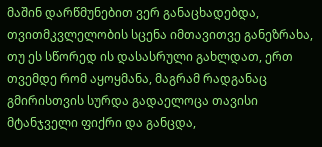მაშინ დარწმუნებით ვერ განაცხადებდა, თვითმკვლელობის სცენა იმთავითვე განეზრახა, თუ ეს სწორედ ის დასასრული გახლდათ, ერთ თვემდე რომ აყოყმანა, მაგრამ რადგანაც გმირისთვის სურდა გადაელოცა თავისი მტანჯველი ფიქრი და განცდა,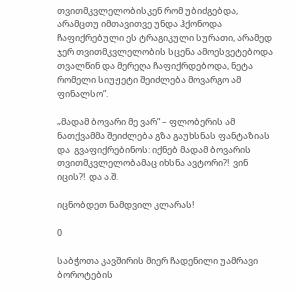თვითმკვლელობისკენ რომ უბიძგებდა, არამცთუ იმთავითვე უნდა ჰქონოდა ჩაფიქრებული ეს ტრაგიკული სურათი, არამედ ჯერ თვითმკვლელობის სცენა ამოესვეტებოდა თვალწინ და მერეღა ჩაფიქრდებოდა, ნეტა რომელი სიუჟეტი შეიძლება მოვარგო ამ ფინალსო”.

„მადამ ბოვარი მე ვარ” – ფლობერის ამ ნათქვამმა შეიძლება გზა გაუხსნას ფანტაზიას და  გვაფიქრებინოს: იქნებ მადამ ბოვარის თვითმკვლელობამაც იხსნა ავტორი?!  ვინ იცის?!  და ა.შ.

იცნობდეთ ნამდვილ კლარას!

0

საბჭოთა კავშირის მიერ ჩადენილი უამრავი ბოროტების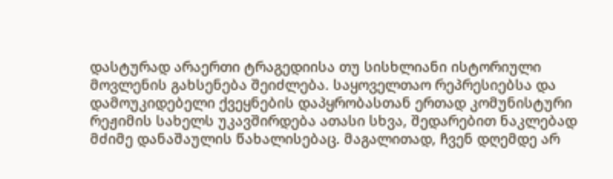დასტურად არაერთი ტრაგედიისა თუ სისხლიანი ისტორიული მოვლენის გახსენება შეიძლება. საყოველთაო რეპრესიებსა და დამოუკიდებელი ქვეყნების დაპყრობასთან ერთად კომუნისტური რეჟიმის სახელს უკავშირდება ათასი სხვა, შედარებით ნაკლებად მძიმე დანაშაულის წახალისებაც. მაგალითად, ჩვენ დღემდე არ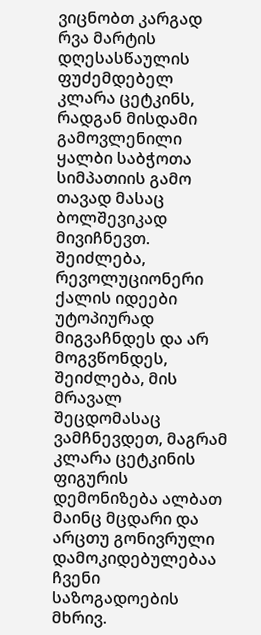ვიცნობთ კარგად რვა მარტის დღესასწაულის ფუძემდებელ კლარა ცეტკინს, რადგან მისდამი გამოვლენილი ყალბი საბჭოთა სიმპათიის გამო თავად მასაც ბოლშევიკად მივიჩნევთ. შეიძლება, რევოლუციონერი ქალის იდეები უტოპიურად მიგვაჩნდეს და არ მოგვწონდეს, შეიძლება, მის მრავალ შეცდომასაც ვამჩნევდეთ, მაგრამ კლარა ცეტკინის ფიგურის დემონიზება ალბათ მაინც მცდარი და არცთუ გონივრული დამოკიდებულებაა ჩვენი საზოგადოების მხრივ.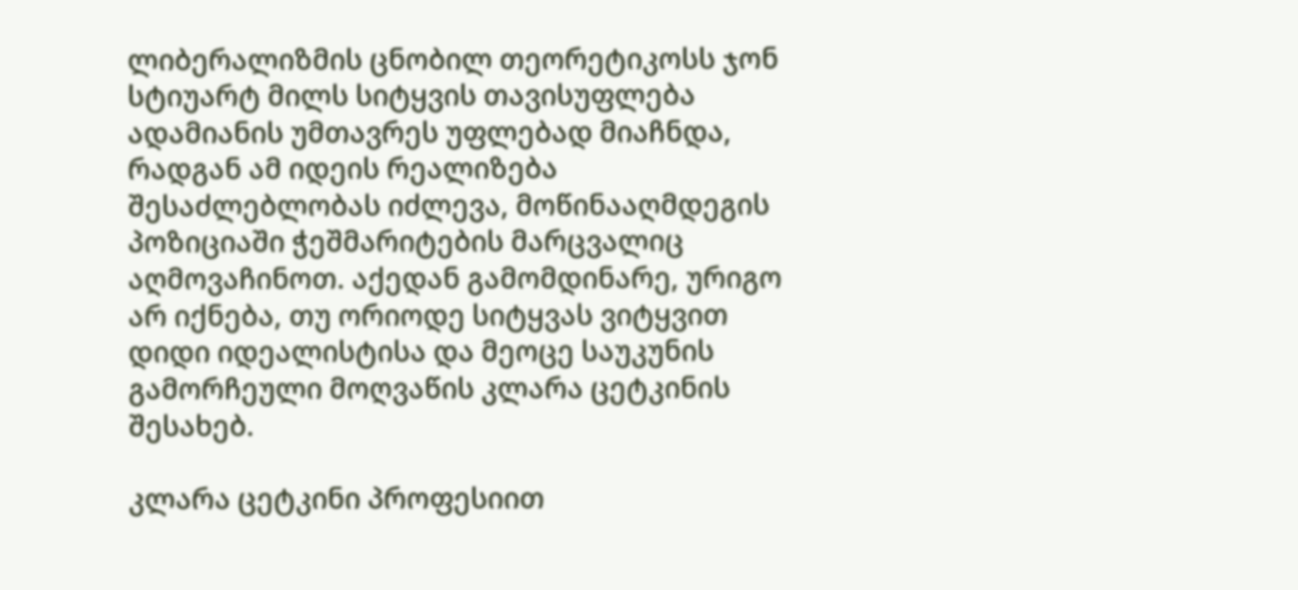ლიბერალიზმის ცნობილ თეორეტიკოსს ჯონ სტიუარტ მილს სიტყვის თავისუფლება ადამიანის უმთავრეს უფლებად მიაჩნდა, რადგან ამ იდეის რეალიზება შესაძლებლობას იძლევა, მოწინააღმდეგის პოზიციაში ჭეშმარიტების მარცვალიც აღმოვაჩინოთ. აქედან გამომდინარე, ურიგო არ იქნება, თუ ორიოდე სიტყვას ვიტყვით დიდი იდეალისტისა და მეოცე საუკუნის გამორჩეული მოღვაწის კლარა ცეტკინის შესახებ.

კლარა ცეტკინი პროფესიით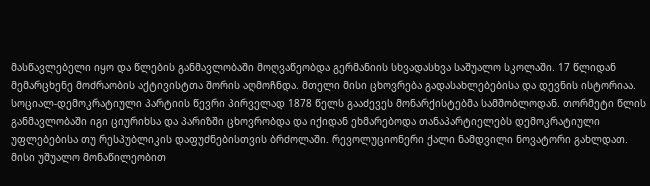მასწავლებელი იყო და წლების განმავლობაში მოღვაწეობდა გერმანიის სხვადასხვა საშუალო სკოლაში. 17 წლიდან მემარცხენე მოძრაობის აქტივისტთა შორის აღმოჩნდა. მთელი მისი ცხოვრება გადასახლებებისა და დევნის ისტორიაა. სოციალ-დემოკრატიული პარტიის წევრი პირველად 1878 წელს გააძევეს მონარქისტებმა სამშობლოდან. თორმეტი წლის განმავლობაში იგი ციურიხსა და პარიზში ცხოვრობდა და იქიდან ეხმარებოდა თანაპარტიელებს დემოკრატიული უფლებებისა თუ რესპუბლიკის დაფუძნებისთვის ბრძოლაში. რევოლუციონერი ქალი ნამდვილი ნოვატორი გახლდათ. მისი უშუალო მონაწილეობით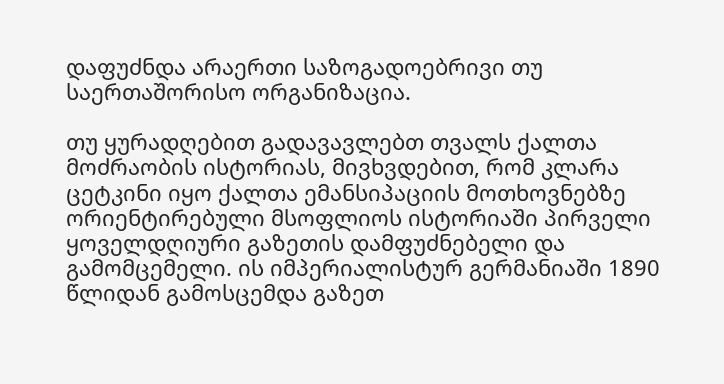დაფუძნდა არაერთი საზოგადოებრივი თუ საერთაშორისო ორგანიზაცია.

თუ ყურადღებით გადავავლებთ თვალს ქალთა მოძრაობის ისტორიას, მივხვდებით, რომ კლარა ცეტკინი იყო ქალთა ემანსიპაციის მოთხოვნებზე ორიენტირებული მსოფლიოს ისტორიაში პირველი ყოველდღიური გაზეთის დამფუძნებელი და გამომცემელი. ის იმპერიალისტურ გერმანიაში 1890 წლიდან გამოსცემდა გაზეთ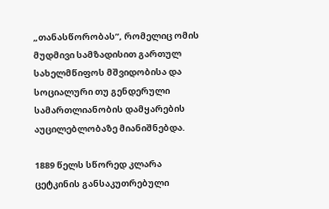„თანასწორობას”, რომელიც ომის მუდმივი სამზადისით გართულ სახელმწიფოს მშვიდობისა და სოციალური თუ გენდერული სამართლიანობის დამყარების აუცილებლობაზე მიანიშნებდა.

1889 წელს სწორედ კლარა ცეტკინის განსაკუთრებული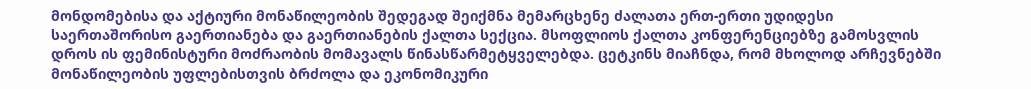მონდომებისა და აქტიური მონაწილეობის შედეგად შეიქმნა მემარცხენე ძალათა ერთ-ერთი უდიდესი საერთაშორისო გაერთიანება და გაერთიანების ქალთა სექცია. მსოფლიოს ქალთა კონფერენციებზე გამოსვლის დროს ის ფემინისტური მოძრაობის მომავალს წინასწარმეტყველებდა. ცეტკინს მიაჩნდა, რომ მხოლოდ არჩევნებში მონაწილეობის უფლებისთვის ბრძოლა და ეკონომიკური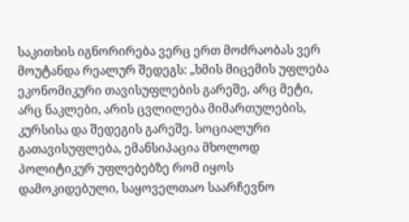საკითხის იგნორირება ვერც ერთ მოძრაობას ვერ მოუტანდა რეალურ შედეგს: „ხმის მიცემის უფლება ეკონომიკური თავისუფლების გარეშე, არც მეტი, არც ნაკლები, არის ცვლილება მიმართულების, კურსისა და შედეგის გარეშე. სოციალური გათავისუფლება, ემანსიპაცია მხოლოდ პოლიტიკურ უფლებებზე რომ იყოს დამოკიდებული, საყოველთაო საარჩევნო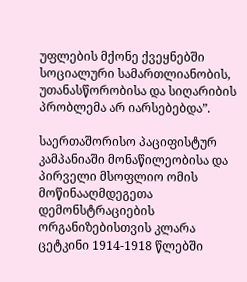უფლების მქონე ქვეყნებში სოციალური სამართლიანობის, უთანასწორობისა და სიღარიბის პრობლემა არ იარსებებდა”.

საერთაშორისო პაციფისტურ კამპანიაში მონაწილეობისა და პირველი მსოფლიო ომის მოწინააღმდეგეთა დემონსტრაციების ორგანიზებისთვის კლარა ცეტკინი 1914-1918 წლებში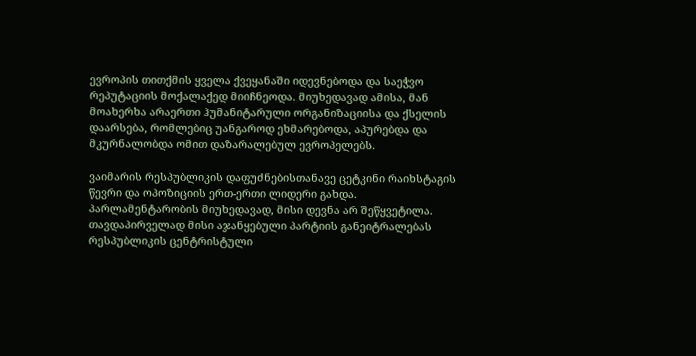ევროპის თითქმის ყველა ქვეყანაში იდევნებოდა და საეჭვო რეპუტაციის მოქალაქედ მიიჩნეოდა. მიუხედავად ამისა, მან მოახერხა არაერთი ჰუმანიტარული ორგანიზაციისა და ქსელის დაარსება, რომლებიც უანგაროდ ეხმარებოდა, აპურებდა და მკურნალობდა ომით დაზარალებულ ევროპელებს.

ვაიმარის რესპუბლიკის დაფუძნებისთანავე ცეტკინი რაიხსტაგის წევრი და ოპოზიციის ერთ-ერთი ლიდერი გახდა. პარლამენტარობის მიუხედავად, მისი დევნა არ შეწყვეტილა. თავდაპირველად მისი აჯანყებული პარტიის განეიტრალებას რესპუბლიკის ცენტრისტული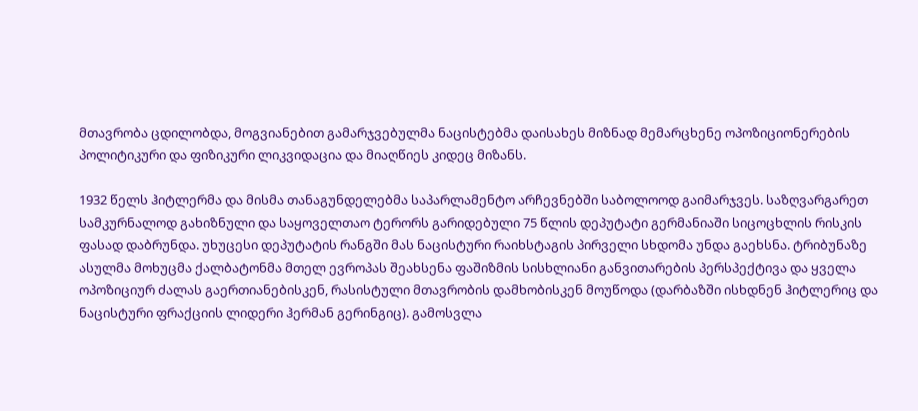მთავრობა ცდილობდა, მოგვიანებით გამარჯვებულმა ნაცისტებმა დაისახეს მიზნად მემარცხენე ოპოზიციონერების პოლიტიკური და ფიზიკური ლიკვიდაცია და მიაღწიეს კიდეც მიზანს.

1932 წელს ჰიტლერმა და მისმა თანაგუნდელებმა საპარლამენტო არჩევნებში საბოლოოდ გაიმარჯვეს. საზღვარგარეთ სამკურნალოდ გახიზნული და საყოველთაო ტერორს გარიდებული 75 წლის დეპუტატი გერმანიაში სიცოცხლის რისკის ფასად დაბრუნდა. უხუცესი დეპუტატის რანგში მას ნაცისტური რაიხსტაგის პირველი სხდომა უნდა გაეხსნა. ტრიბუნაზე ასულმა მოხუცმა ქალბატონმა მთელ ევროპას შეახსენა ფაშიზმის სისხლიანი განვითარების პერსპექტივა და ყველა ოპოზიციურ ძალას გაერთიანებისკენ, რასისტული მთავრობის დამხობისკენ მოუწოდა (დარბაზში ისხდნენ ჰიტლერიც და ნაცისტური ფრაქციის ლიდერი ჰერმან გერინგიც). გამოსვლა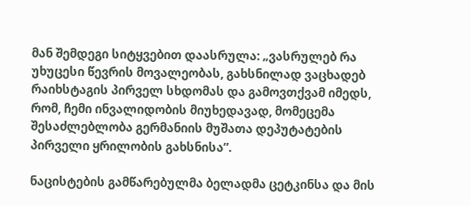მან შემდეგი სიტყვებით დაასრულა: „ვასრულებ რა უხუცესი წევრის მოვალეობას, გახსნილად ვაცხადებ რაიხსტაგის პირველ სხდომას და გამოვთქვამ იმედს, რომ, ჩემი ინვალიდობის მიუხედავად, მომეცემა შესაძლებლობა გერმანიის მუშათა დეპუტატების პირველი ყრილობის გახსნისა”.

ნაცისტების გამწარებულმა ბელადმა ცეტკინსა და მის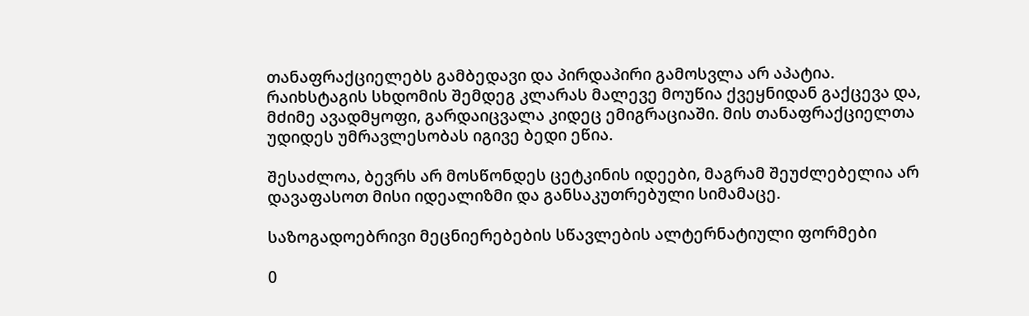თანაფრაქციელებს გამბედავი და პირდაპირი გამოსვლა არ აპატია. რაიხსტაგის სხდომის შემდეგ კლარას მალევე მოუწია ქვეყნიდან გაქცევა და, მძიმე ავადმყოფი, გარდაიცვალა კიდეც ემიგრაციაში. მის თანაფრაქციელთა უდიდეს უმრავლესობას იგივე ბედი ეწია.

შესაძლოა, ბევრს არ მოსწონდეს ცეტკინის იდეები, მაგრამ შეუძლებელია არ დავაფასოთ მისი იდეალიზმი და განსაკუთრებული სიმამაცე.

საზოგადოებრივი მეცნიერებების სწავლების ალტერნატიული ფორმები

0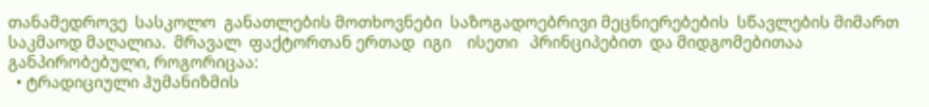თანამედროვე  სასკოლო  განათლების მოთხოვნები  საზოგადოებრივი მეცნიერებების  სწავლების მიმართ  საკმაოდ მაღალია.  მრავალ  ფაქტორთან ერთად  იგი    ისეთი   პრინციპებით  და მიდგომებითაა განპირობებული, როგორიცაა:
  • ტრადიციული ჰუმანიზმის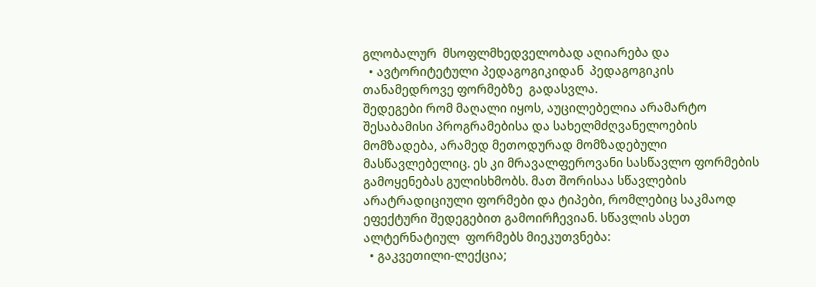გლობალურ  მსოფლმხედველობად აღიარება და
  • ავტორიტეტული პედაგოგიკიდან  პედაგოგიკის თანამედროვე ფორმებზე  გადასვლა.
შედეგები რომ მაღალი იყოს, აუცილებელია არამარტო შესაბამისი პროგრამებისა და სახელმძღვანელოების მომზადება, არამედ მეთოდურად მომზადებული მასწავლებელიც. ეს კი მრავალფეროვანი სასწავლო ფორმების გამოყენებას გულისხმობს. მათ შორისაა სწავლების არატრადიციული ფორმები და ტიპები, რომლებიც საკმაოდ ეფექტური შედეგებით გამოირჩევიან. სწავლის ასეთ ალტერნატიულ  ფორმებს მიეკუთვნება:
  • გაკვეთილი-ლექცია;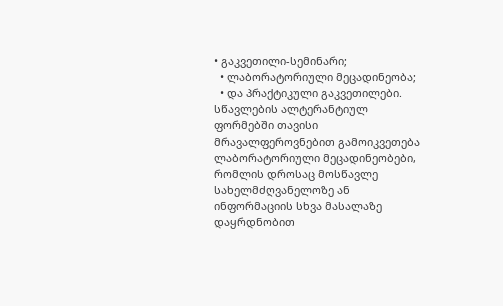• გაკვეთილი-სემინარი;
  • ლაბორატორიული მეცადინეობა;
  • და პრაქტიკული გაკვეთილები.
სწავლების ალტერანტიულ ფორმებში თავისი მრავალფეროვნებით გამოიკვეთება ლაბორატორიული მეცადინეობები, რომლის დროსაც მოსწავლე  სახელმძღვანელოზე ან ინფორმაციის სხვა მასალაზე დაყრდნობით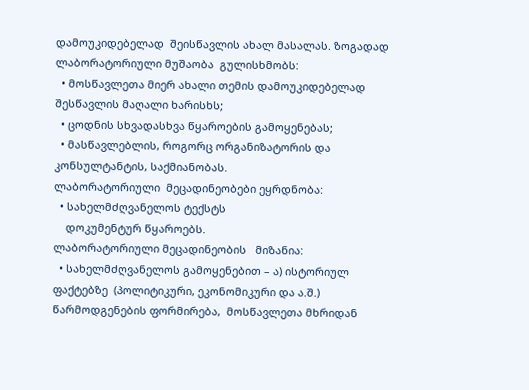დამოუკიდებელად  შეისწავლის ახალ მასალას. ზოგადად ლაბორატორიული მუშაობა  გულისხმობს:
  • მოსწავლეთა მიერ ახალი თემის დამოუკიდებელად შესწავლის მაღალი ხარისხს;
  • ცოდნის სხვადასხვა წყაროების გამოყენებას;
  • მასწავლებლის, როგორც ორგანიზატორის და კონსულტანტის, საქმიანობას.
ლაბორატორიული  მეცადინეობები ეყრდნობა:
  • სახელმძღვანელოს ტექსტს
    დოკუმენტურ წყაროებს.
ლაბორატორიული მეცადინეობის   მიზანია:
  • სახელმძღვანელოს გამოყენებით – ა) ისტორიულ ფაქტებზე  (პოლიტიკური, ეკონომიკური და ა.შ.) წარმოდგენების ფორმირება,  მოსწავლეთა მხრიდან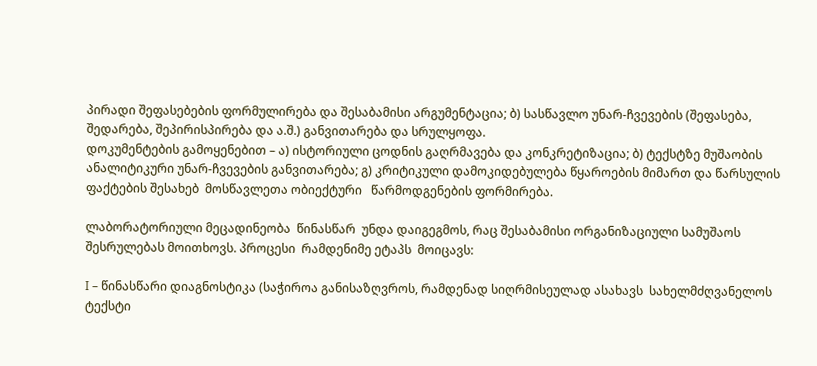პირადი შეფასებების ფორმულირება და შესაბამისი არგუმენტაცია; ბ) სასწავლო უნარ-ჩვევების (შეფასება, შედარება, შეპირისპირება და ა.შ.) განვითარება და სრულყოფა.
დოკუმენტების გამოყენებით – ა) ისტორიული ცოდნის გაღრმავება და კონკრეტიზაცია; ბ) ტექსტზე მუშაობის ანალიტიკური უნარ-ჩვევების განვითარება; გ) კრიტიკული დამოკიდებულება წყაროების მიმართ და წარსულის ფაქტების შესახებ  მოსწავლეთა ობიექტური   წარმოდგენების ფორმირება.

ლაბორატორიული მეცადინეობა  წინასწარ  უნდა დაიგეგმოს, რაც შესაბამისი ორგანიზაციული სამუშაოს შესრულებას მოითხოვს. პროცესი  რამდენიმე ეტაპს  მოიცავს:

I – წინასწარი დიაგნოსტიკა (საჭიროა განისაზღვროს, რამდენად სიღრმისეულად ასახავს  სახელმძღვანელოს ტექსტი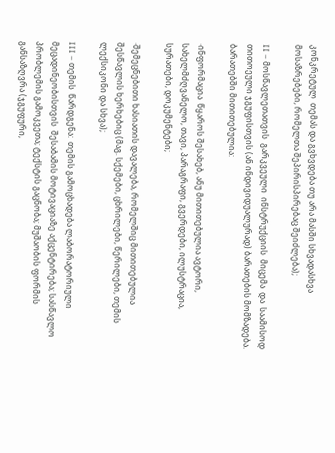კონკრეტულ  თემას და გვხვდება თუ არა მასში სხვადასხვა მოსაზრებები, რომელთა შეპირისპირებაც შეიძლება);

II – მოსწავლეთათვის  გარკვეული  ინსტრუქციის  მიცემა  და  საამისოდ  თითოეული ჯგუფისთვის (ან ინდივიდუალურად) ბარათების მომზადება. ბარათებში მითითებულია:

·ინფორმაცია  წყაროს შესახებ, ანუ მითითებულია ავტორი, სახელმძღვანელო, თავი, პარაგრაფი, გვერდები, ილუსტრაცია, სურათები, დოკუმენტები;

·შემეცნებითი ხასიათის დავალება, რომელშიც მითითებულია შესწავლის ხერხებიც (მაგ. სქემები, ცხრილები, წერილები, თემის ლექსიკონი და სხვა);

III – თემის  წარდგენა:  თემის გამოცხადება ლაბორატორიული მეცადინეობისთვის  შესაბამის მოტივაციაზე აქცენტირება; სასწავლო პრობლემის გამოკვეთა; ტექსტის გაცნობა; მუშაობის ფორმის განსაზღვრა (ჯგუფური,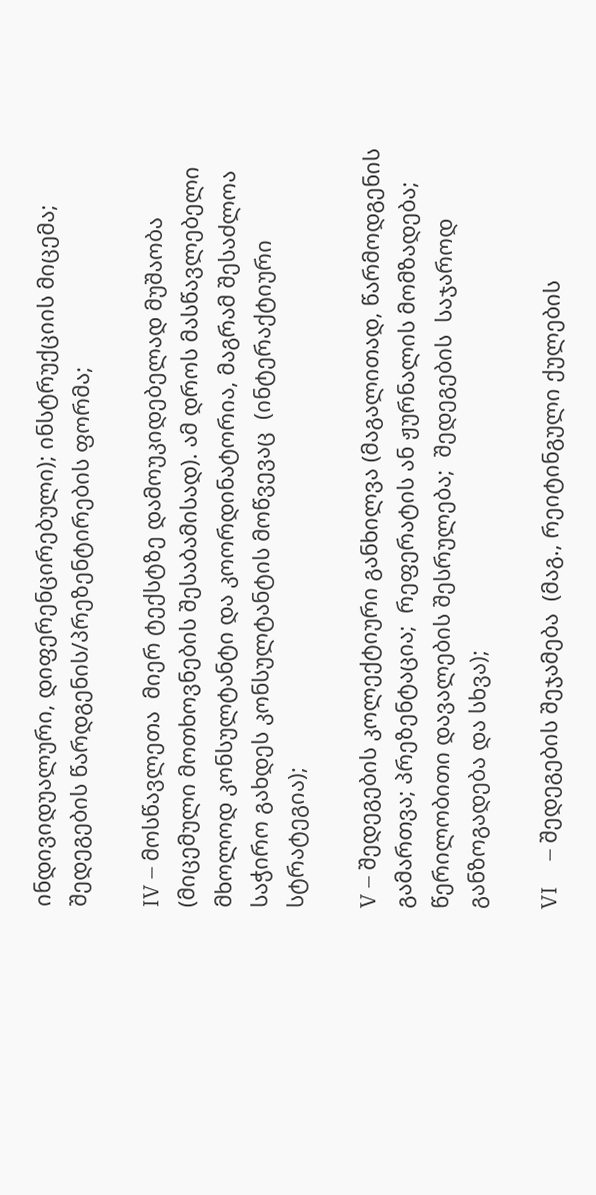ინდივიდუალური, დიფერენცირებული); ინსტრუქციის მიცემა; შედეგების წარდგენის/პრეზენტირების ფორმა;

IV – მოსწავლეთა  მიერ ტექსტზე დამოუკიდებელად მუშაობა (მიცემული მოთხოვნების შესაბამისად). ამ დროს მასწავლებელი მხოლოდ კონსულტანტი და კოორდინატორია, მაგრამ შესაძლოა საჭირო გახდეს კონსულტანტის მოწვევაც  (ინტერაქტიური სტრატეგია);

V – შედეგების კოლექტიური განხილვა (მაგალითად, წარმოდგენის გამართვა; პრეზენტაცია;  რეფერატის ან ჟურნალის მომზადება; წერილობითი დავალების შესრულება;  შედეგების  საჯაროდ განზოგადება და სხვა);

VI     – შედეგების შეჯამება  (მაგ., რეიტინგული ქულების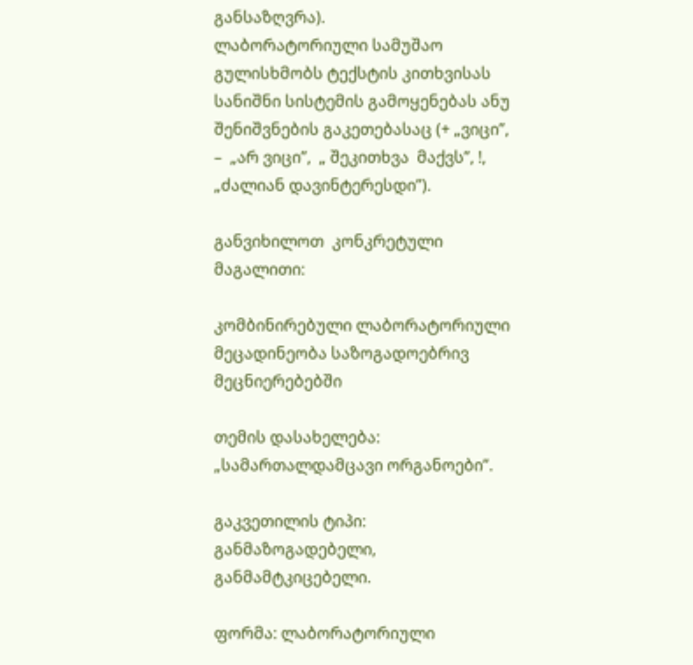განსაზღვრა).
ლაბორატორიული სამუშაო  გულისხმობს ტექსტის კითხვისას სანიშნი სისტემის გამოყენებას ანუ შენიშვნების გაკეთებასაც (+ „ვიცი”,  –  „არ ვიცი”,  „ შეკითხვა  მაქვს”, !,  „ძალიან დავინტერესდი”).

განვიხილოთ  კონკრეტული მაგალითი:

კომბინირებული ლაბორატორიული მეცადინეობა საზოგადოებრივ მეცნიერებებში

თემის დასახელება: „სამართალდამცავი ორგანოები”.

გაკვეთილის ტიპი: განმაზოგადებელი, განმამტკიცებელი.

ფორმა: ლაბორატორიული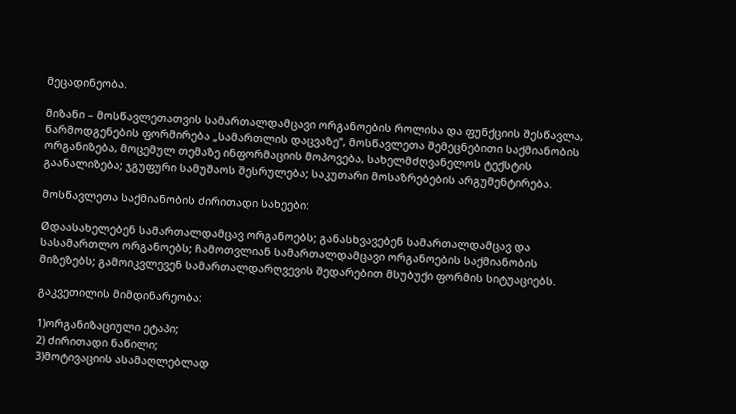მეცადინეობა.

მიზანი – მოსწავლეთათვის სამართალდამცავი ორგანოების როლისა და ფუნქციის შესწავლა, წარმოდგენების ფორმირება „სამართლის დაცვაზე”, მოსწავლეთა შემეცნებითი საქმიანობის ორგანიზება, მოცემულ თემაზე ინფორმაციის მოპოვება, სახელმძღვანელოს ტექსტის გაანალიზება; ჯგუფური სამუშაოს შესრულება; საკუთარი მოსაზრებების არგუმენტირება.

მოსწავლეთა საქმიანობის ძირითადი სახეები:

Øდაასახელებენ სამართალდამცავ ორგანოებს; განასხვავებენ სამართალდამცავ და სასამართლო ორგანოებს; ჩამოთვლიან სამართალდამცავი ორგანოების საქმიანობის მიზეზებს; გამოიკვლევენ სამართალდარღვევის შედარებით მსუბუქი ფორმის სიტუაციებს.

გაკვეთილის მიმდინარეობა:

1)ორგანიზაციული ეტაპი;
2) ძირითადი ნაწილი;
3)მოტივაციის ასამაღლებლად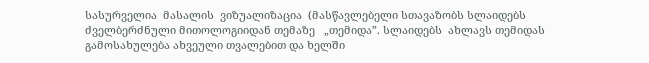სასურველია  მასალის  ვიზუალიზაცია  (მასწავლებელი სთავაზობს სლაიდებს ძველბერძნული მითოლოგიიდან თემაზე   „თემიდა”. სლაიდებს  ახლავს თემიდას გამოსახულება ახვეული თვალებით და ხელში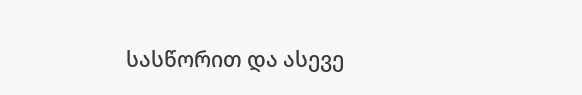სასწორით და ასევე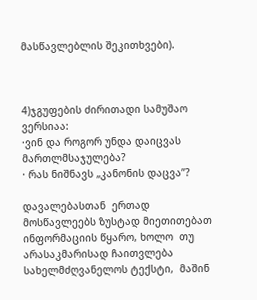მასწავლებლის შეკითხვები).



4)ჯგუფების ძირითადი სამუშაო ვერსიაა:
·ვინ და როგორ უნდა დაიცვას მართლმსაჯულება?
· რას ნიშნავს „კანონის დაცვა”?

დავალებასთან  ერთად  მოსწავლეებს ზუსტად მიეთითებათ ინფორმაციის წყარო, ხოლო  თუ არასაკმარისად ჩაითვლება სახელმძღვანელოს ტექსტი,  მაშინ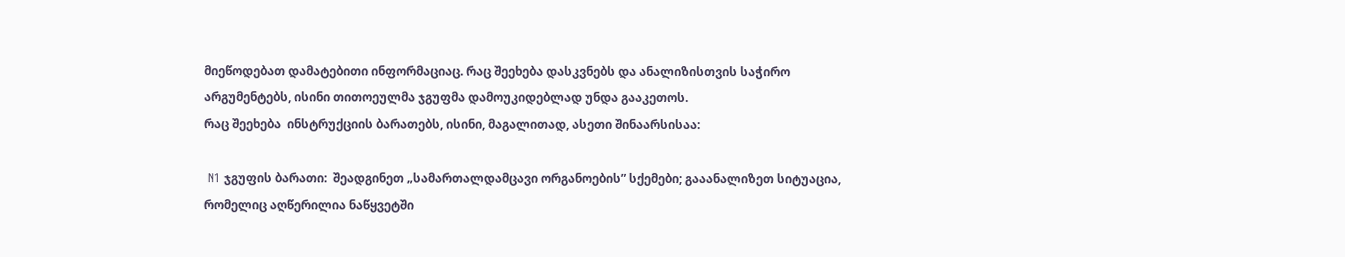მიეწოდებათ დამატებითი ინფორმაციაც. რაც შეეხება დასკვნებს და ანალიზისთვის საჭირო არგუმენტებს, ისინი თითოეულმა ჯგუფმა დამოუკიდებლად უნდა გააკეთოს.
რაც შეეხება  ინსტრუქციის ბარათებს, ისინი, მაგალითად, ასეთი შინაარსისაა:

 N1 ჯგუფის ბარათი:  შეადგინეთ „სამართალდამცავი ორგანოების” სქემები; გააანალიზეთ სიტუაცია, რომელიც აღწერილია ნაწყვეტში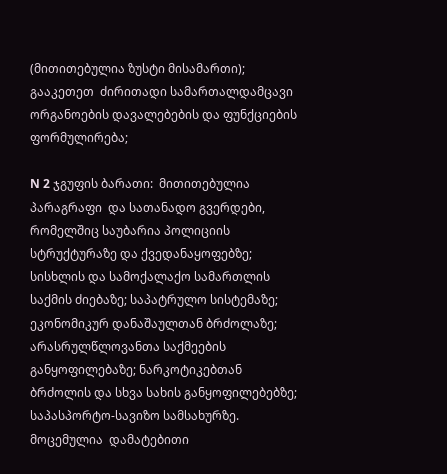(მითითებულია ზუსტი მისამართი);  გააკეთეთ  ძირითადი სამართალდამცავი ორგანოების დავალებების და ფუნქციების ფორმულირება;

N 2 ჯგუფის ბარათი:  მითითებულია პარაგრაფი  და სათანადო გვერდები, რომელშიც საუბარია პოლიციის სტრუქტურაზე და ქვედანაყოფებზე; სისხლის და სამოქალაქო სამართლის საქმის ძიებაზე; საპატრულო სისტემაზე; ეკონომიკურ დანაშაულთან ბრძოლაზე; არასრულწლოვანთა საქმეების განყოფილებაზე; ნარკოტიკებთან ბრძოლის და სხვა სახის განყოფილებებზე; საპასპორტო-სავიზო სამსახურზე. მოცემულია  დამატებითი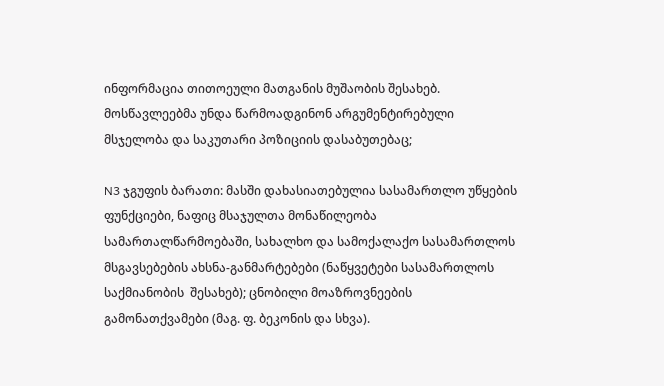ინფორმაცია თითოეული მათგანის მუშაობის შესახებ.  მოსწავლეებმა უნდა წარმოადგინონ არგუმენტირებული მსჯელობა და საკუთარი პოზიციის დასაბუთებაც;

N3 ჯგუფის ბარათი: მასში დახასიათებულია სასამართლო უწყების ფუნქციები, ნაფიც მსაჯულთა მონაწილეობა სამართალწარმოებაში, სახალხო და სამოქალაქო სასამართლოს მსგავსებების ახსნა-განმარტებები (ნაწყვეტები სასამართლოს საქმიანობის  შესახებ); ცნობილი მოაზროვნეების გამონათქვამები (მაგ. ფ. ბეკონის და სხვა).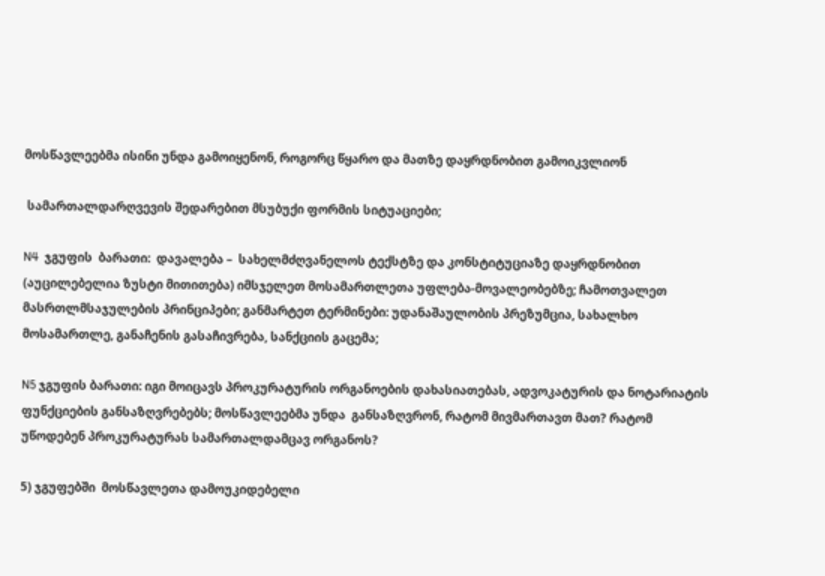მოსწავლეებმა ისინი უნდა გამოიყენონ, როგორც წყარო და მათზე დაყრდნობით გამოიკვლიონ

 სამართალდარღვევის შედარებით მსუბუქი ფორმის სიტუაციები;

N4  ჯგუფის  ბარათი:  დავალება –  სახელმძღვანელოს ტექსტზე და კონსტიტუციაზე დაყრდნობით (აუცილებელია ზუსტი მითითება) იმსჯელეთ მოსამართლეთა უფლება-მოვალეობებზე; ჩამოთვალეთ მასრთლმსაჯულების პრინციპები; განმარტეთ ტერმინები: უდანაშაულობის პრეზუმცია, სახალხო მოსამართლე, განაჩენის გასაჩივრება, სანქციის გაცემა;

N5 ჯგუფის ბარათი: იგი მოიცავს პროკურატურის ორგანოების დახასიათებას, ადვოკატურის და ნოტარიატის ფუნქციების განსაზღვრებებს; მოსწავლეებმა უნდა  განსაზღვრონ, რატომ მივმართავთ მათ? რატომ უწოდებენ პროკურატურას სამართალდამცავ ორგანოს?

5) ჯგუფებში  მოსწავლეთა დამოუკიდებელი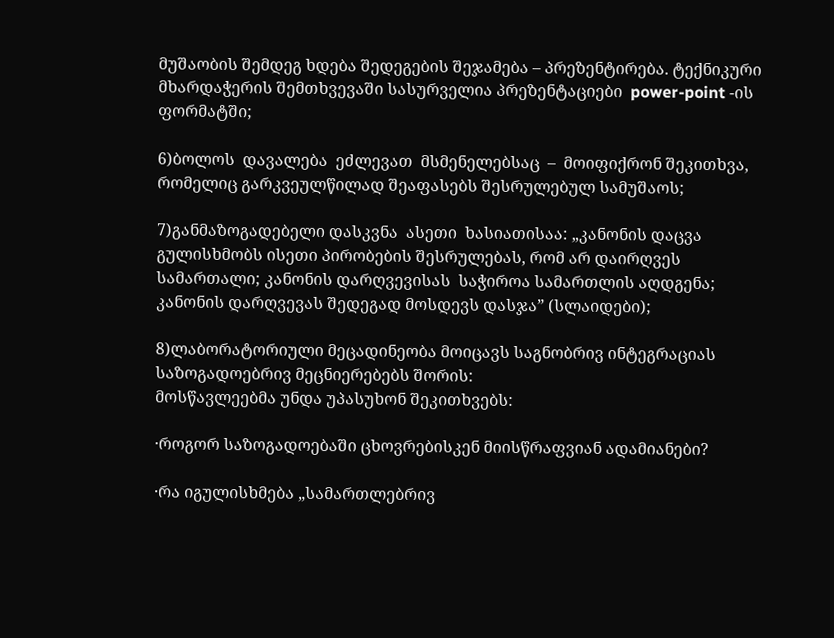მუშაობის შემდეგ ხდება შედეგების შეჯამება – პრეზენტირება. ტექნიკური მხარდაჭერის შემთხვევაში სასურველია პრეზენტაციები  power-point -ის ფორმატში;

6)ბოლოს  დავალება  ეძლევათ  მსმენელებსაც  –  მოიფიქრონ შეკითხვა, რომელიც გარკვეულწილად შეაფასებს შესრულებულ სამუშაოს;

7)განმაზოგადებელი დასკვნა  ასეთი  ხასიათისაა: „კანონის დაცვა გულისხმობს ისეთი პირობების შესრულებას, რომ არ დაირღვეს სამართალი; კანონის დარღვევისას  საჭიროა სამართლის აღდგენა; კანონის დარღვევას შედეგად მოსდევს დასჯა” (სლაიდები);

8)ლაბორატორიული მეცადინეობა მოიცავს საგნობრივ ინტეგრაციას საზოგადოებრივ მეცნიერებებს შორის:
მოსწავლეებმა უნდა უპასუხონ შეკითხვებს:

·როგორ საზოგადოებაში ცხოვრებისკენ მიისწრაფვიან ადამიანები?

·რა იგულისხმება „სამართლებრივ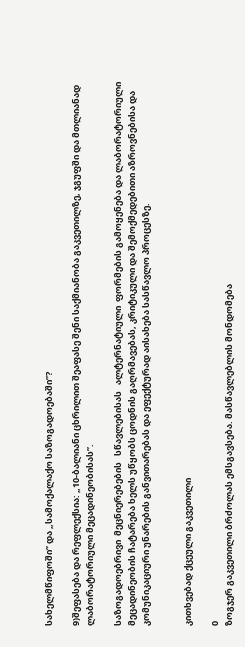სახელმწიფოში” და „სამოქალაქო საზოგადოებაში”?

9)შეფასება და რეფლექსია: „10-ბალიანი ცხრილით შეაფასე შენი საქმიანობა გაკვეთილზე, ჯგუფში და მთლიანად ლაბორატორიული მეცადინეობისას”.

საზოგადოებრივი  მეცნიერებების   სწავლებისას   ალტერნატიული  ფორმების გამოყენება და ლაბორატორიული მეცადინეობის ჩატარება ხელს უწყობს ცოდნის გაღრმავებას, კრიტიკული და შემოქმედებითი აზროვნებისა და კომუნიკაციური უნარების განვითარებას და ეფექტურად აისახება სასწავლო პროცესზე.


კითხვებად ქცეული გაკვეთილი

0
ზოგჯერ გაკვეთილი ბრძოლას ემსგავსება. მასწავლებლის მონდომება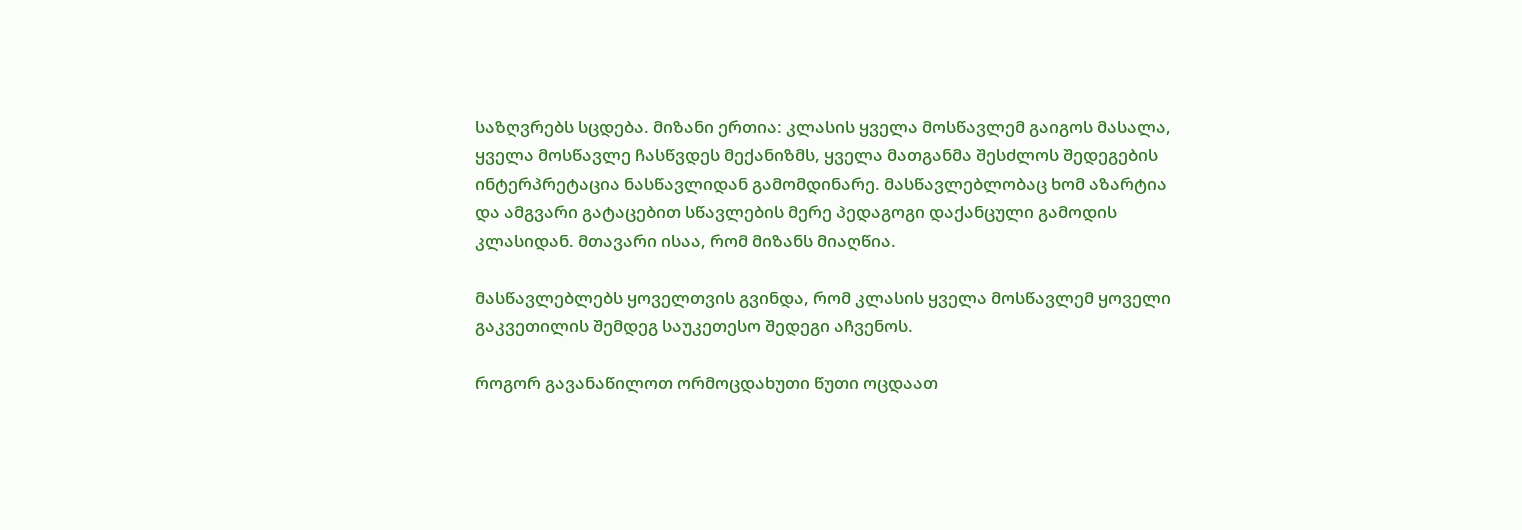საზღვრებს სცდება. მიზანი ერთია: კლასის ყველა მოსწავლემ გაიგოს მასალა, ყველა მოსწავლე ჩასწვდეს მექანიზმს, ყველა მათგანმა შესძლოს შედეგების ინტერპრეტაცია ნასწავლიდან გამომდინარე. მასწავლებლობაც ხომ აზარტია და ამგვარი გატაცებით სწავლების მერე პედაგოგი დაქანცული გამოდის კლასიდან. მთავარი ისაა, რომ მიზანს მიაღწია.

მასწავლებლებს ყოველთვის გვინდა, რომ კლასის ყველა მოსწავლემ ყოველი გაკვეთილის შემდეგ საუკეთესო შედეგი აჩვენოს.

როგორ გავანაწილოთ ორმოცდახუთი წუთი ოცდაათ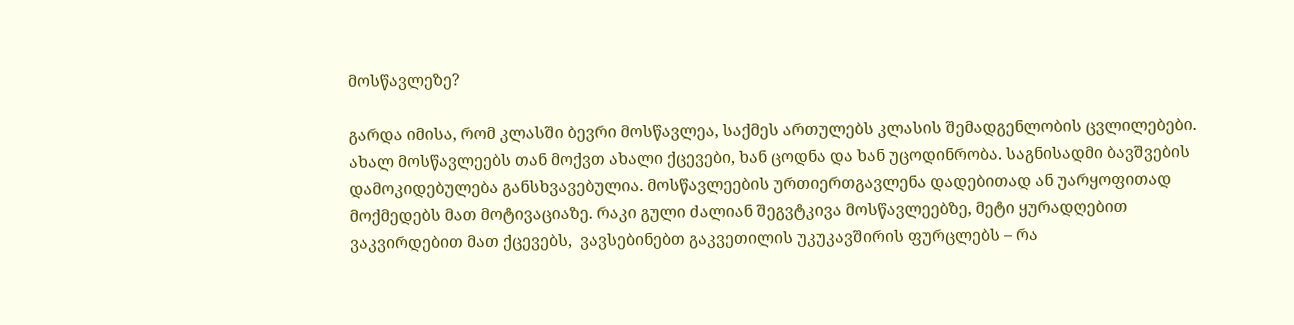მოსწავლეზე?

გარდა იმისა, რომ კლასში ბევრი მოსწავლეა, საქმეს ართულებს კლასის შემადგენლობის ცვლილებები. ახალ მოსწავლეებს თან მოქვთ ახალი ქცევები, ხან ცოდნა და ხან უცოდინრობა. საგნისადმი ბავშვების დამოკიდებულება განსხვავებულია. მოსწავლეების ურთიერთგავლენა დადებითად ან უარყოფითად მოქმედებს მათ მოტივაციაზე. რაკი გული ძალიან შეგვტკივა მოსწავლეებზე, მეტი ყურადღებით ვაკვირდებით მათ ქცევებს,  ვავსებინებთ გაკვეთილის უკუკავშირის ფურცლებს – რა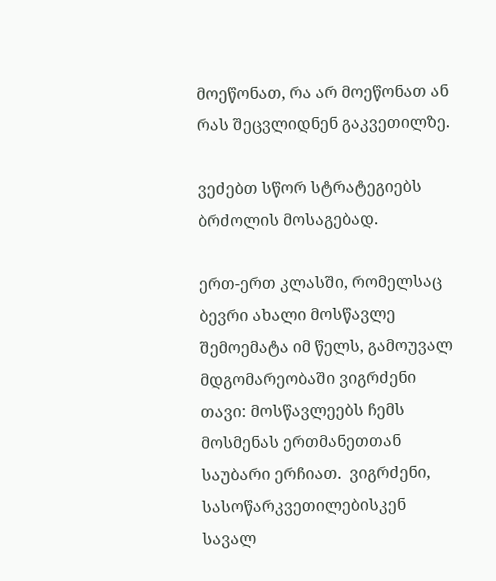მოეწონათ, რა არ მოეწონათ ან რას შეცვლიდნენ გაკვეთილზე.

ვეძებთ სწორ სტრატეგიებს ბრძოლის მოსაგებად.

ერთ-ერთ კლასში, რომელსაც ბევრი ახალი მოსწავლე შემოემატა იმ წელს, გამოუვალ მდგომარეობაში ვიგრძენი თავი: მოსწავლეებს ჩემს მოსმენას ერთმანეთთან საუბარი ერჩიათ.  ვიგრძენი,  სასოწარკვეთილებისკენ სავალ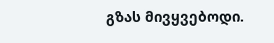გზას მივყვებოდი.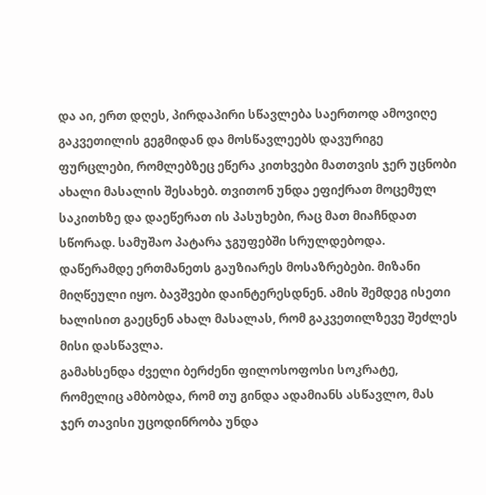და აი, ერთ დღეს, პირდაპირი სწავლება საერთოდ ამოვიღე გაკვეთილის გეგმიდან და მოსწავლეებს დავურიგე ფურცლები, რომლებზეც ეწერა კითხვები მათთვის ჯერ უცნობი ახალი მასალის შესახებ. თვითონ უნდა ეფიქრათ მოცემულ საკითხზე და დაეწერათ ის პასუხები, რაც მათ მიაჩნდათ სწორად. სამუშაო პატარა ჯგუფებში სრულდებოდა. დაწერამდე ერთმანეთს გაუზიარეს მოსაზრებები. მიზანი მიღწეული იყო. ბავშვები დაინტერესდნენ. ამის შემდეგ ისეთი ხალისით გაეცნენ ახალ მასალას, რომ გაკვეთილზევე შეძლეს მისი დასწავლა.
გამახსენდა ძველი ბერძენი ფილოსოფოსი სოკრატე, რომელიც ამბობდა, რომ თუ გინდა ადამიანს ასწავლო, მას ჯერ თავისი უცოდინრობა უნდა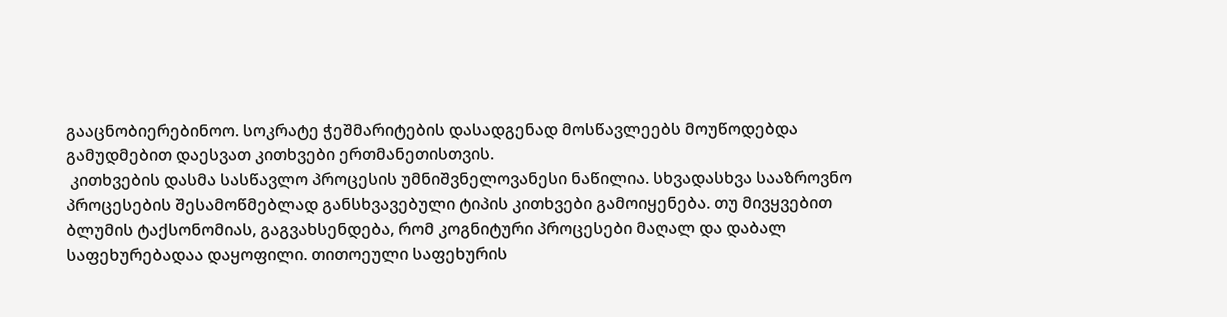გააცნობიერებინოო. სოკრატე ჭეშმარიტების დასადგენად მოსწავლეებს მოუწოდებდა გამუდმებით დაესვათ კითხვები ერთმანეთისთვის.
 კითხვების დასმა სასწავლო პროცესის უმნიშვნელოვანესი ნაწილია. სხვადასხვა სააზროვნო პროცესების შესამოწმებლად განსხვავებული ტიპის კითხვები გამოიყენება. თუ მივყვებით ბლუმის ტაქსონომიას, გაგვახსენდება, რომ კოგნიტური პროცესები მაღალ და დაბალ საფეხურებადაა დაყოფილი. თითოეული საფეხურის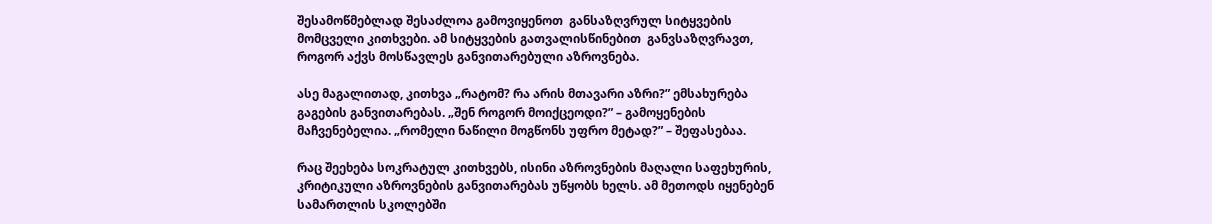შესამოწმებლად შესაძლოა გამოვიყენოთ  განსაზღვრულ სიტყვების მომცველი კითხვები. ამ სიტყვების გათვალისწინებით  განვსაზღვრავთ, როგორ აქვს მოსწავლეს განვითარებული აზროვნება.

ასე მაგალითად, კითხვა „რატომ? რა არის მთავარი აზრი?” ემსახურება გაგების განვითარებას. „შენ როგორ მოიქცეოდი?” – გამოყენების მაჩვენებელია. „რომელი ნაწილი მოგწონს უფრო მეტად?” – შეფასებაა.

რაც შეეხება სოკრატულ კითხვებს, ისინი აზროვნების მაღალი საფეხურის, კრიტიკული აზროვნების განვითარებას უწყობს ხელს. ამ მეთოდს იყენებენ სამართლის სკოლებში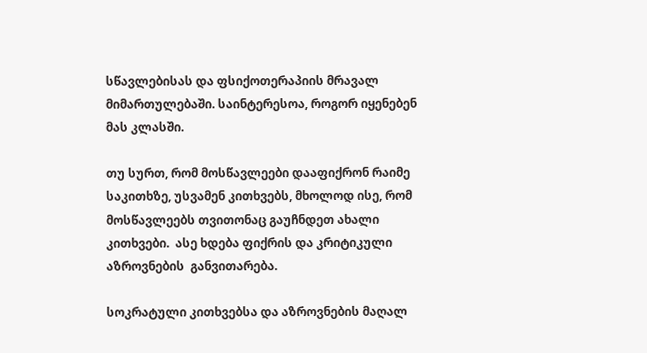სწავლებისას და ფსიქოთერაპიის მრავალ მიმართულებაში. საინტერესოა, როგორ იყენებენ მას კლასში.

თუ სურთ, რომ მოსწავლეები დააფიქრონ რაიმე საკითხზე, უსვამენ კითხვებს, მხოლოდ ისე, რომ მოსწავლეებს თვითონაც გაუჩნდეთ ახალი კითხვები.  ასე ხდება ფიქრის და კრიტიკული აზროვნების  განვითარება.

სოკრატული კითხვებსა და აზროვნების მაღალ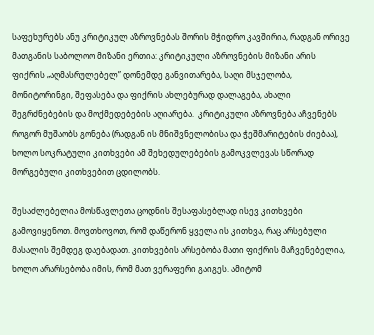საფეხურებს ანუ კრიტიკულ აზროვნებას შორის მჭიდრო კავშირია, რადგან ორივე მათგანის საბოლოო მიზანი ერთია: კრიტიკული აზროვნების მიზანი არის ფიქრის „აღმასრულებელ” დონემდე განვითარება, საღი მსჯელობა, მონიტორინგი, შეფასება და ფიქრის ახლებურად დალაგება, ახალი შეგრძნებების და მოქმედებების აღიარება.  კრიტიკული აზროვნება აჩვენებს როგორ მუშაობს გონება (რადგან ის მნიშვნელობისა და ჭეშმარიტების ძიებაა), ხოლო სოკრატული კითხვები ამ შეხედულებების გამოკვლევას სწორად მორგებული კითხვებით ცდილობს.

შესაძლებელია მოსწავლეთა ცოდნის შესაფასებლად ისევ კითხვები გამოვიყენოთ. მოვთხოვოთ, რომ დაწერონ ყველა ის კითხვა, რაც არსებული მასალის შემდეგ დაებადათ. კითხვების არსებობა მათი ფიქრის მაჩვენებელია, ხოლო არარსებობა იმის, რომ მათ ვერაფერი გაიგეს. ამიტომ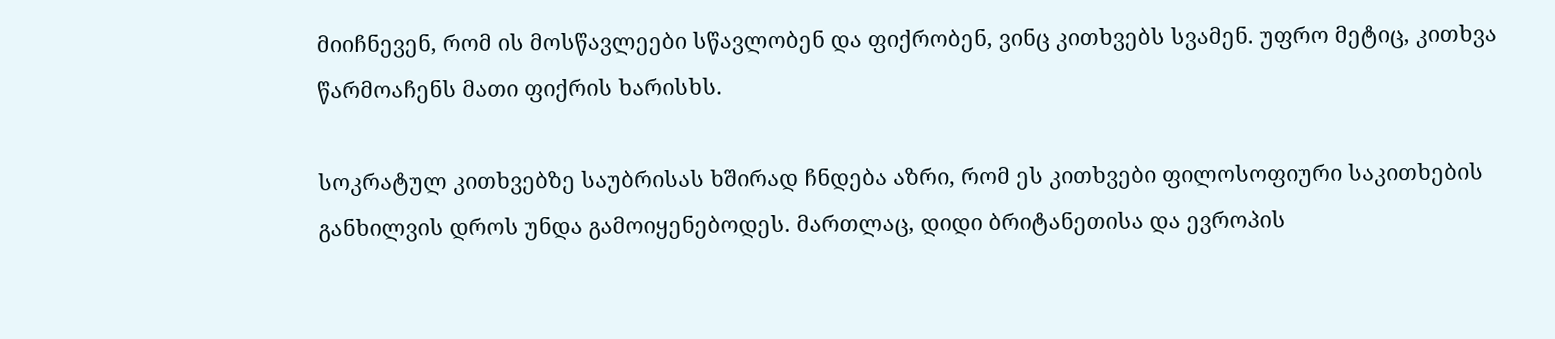მიიჩნევენ, რომ ის მოსწავლეები სწავლობენ და ფიქრობენ, ვინც კითხვებს სვამენ. უფრო მეტიც, კითხვა წარმოაჩენს მათი ფიქრის ხარისხს.

სოკრატულ კითხვებზე საუბრისას ხშირად ჩნდება აზრი, რომ ეს კითხვები ფილოსოფიური საკითხების განხილვის დროს უნდა გამოიყენებოდეს. მართლაც, დიდი ბრიტანეთისა და ევროპის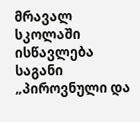მრავალ სკოლაში ისწავლება საგანი „პიროვნული და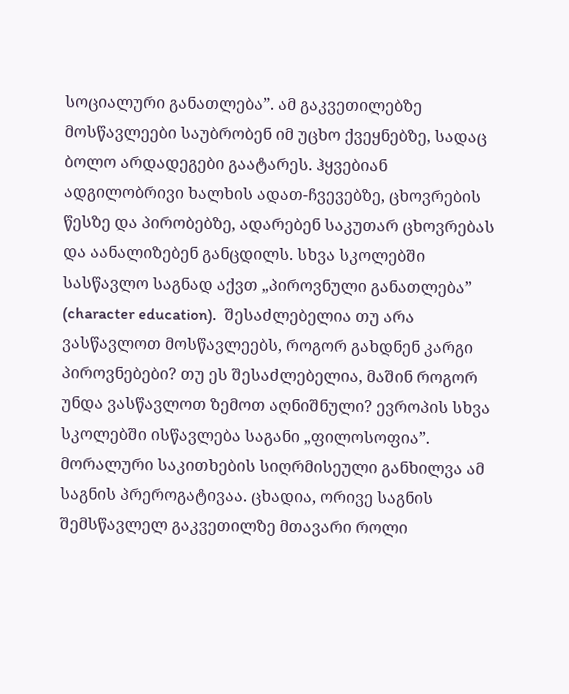სოციალური განათლება”. ამ გაკვეთილებზე მოსწავლეები საუბრობენ იმ უცხო ქვეყნებზე, სადაც ბოლო არდადეგები გაატარეს. ჰყვებიან ადგილობრივი ხალხის ადათ-ჩვევებზე, ცხოვრების წესზე და პირობებზე, ადარებენ საკუთარ ცხოვრებას და აანალიზებენ განცდილს. სხვა სკოლებში სასწავლო საგნად აქვთ „პიროვნული განათლება” (character education).  შესაძლებელია თუ არა ვასწავლოთ მოსწავლეებს, როგორ გახდნენ კარგი პიროვნებები? თუ ეს შესაძლებელია, მაშინ როგორ უნდა ვასწავლოთ ზემოთ აღნიშნული? ევროპის სხვა სკოლებში ისწავლება საგანი „ფილოსოფია”. მორალური საკითხების სიღრმისეული განხილვა ამ საგნის პრეროგატივაა. ცხადია, ორივე საგნის შემსწავლელ გაკვეთილზე მთავარი როლი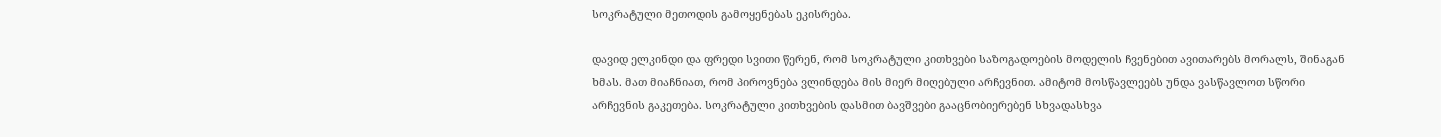სოკრატული მეთოდის გამოყენებას ეკისრება.

დავიდ ელკინდი და ფრედი სვითი წერენ, რომ სოკრატული კითხვები საზოგადოების მოდელის ჩვენებით ავითარებს მორალს, შინაგან ხმას. მათ მიაჩნიათ, რომ პიროვნება ვლინდება მის მიერ მიღებული არჩევნით. ამიტომ მოსწავლეებს უნდა ვასწავლოთ სწორი არჩევნის გაკეთება. სოკრატული კითხვების დასმით ბავშვები გააცნობიერებენ სხვადასხვა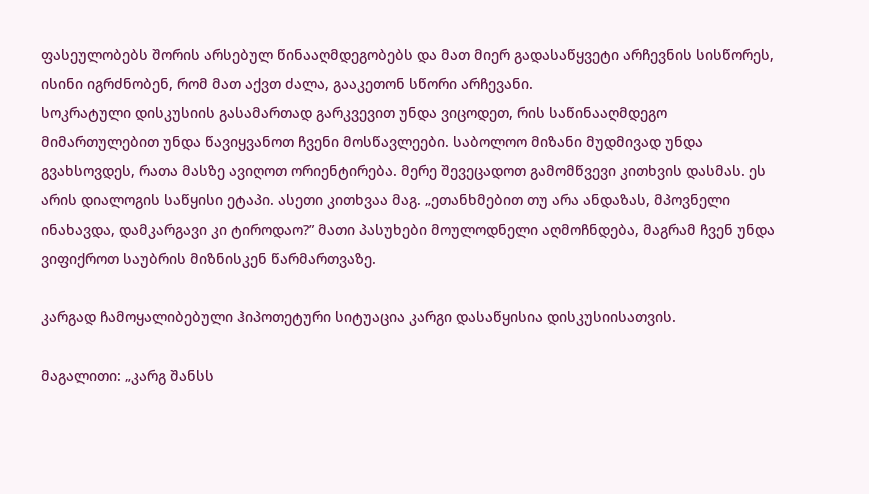ფასეულობებს შორის არსებულ წინააღმდეგობებს და მათ მიერ გადასაწყვეტი არჩევნის სისწორეს, ისინი იგრძნობენ, რომ მათ აქვთ ძალა, გააკეთონ სწორი არჩევანი.
სოკრატული დისკუსიის გასამართად გარკვევით უნდა ვიცოდეთ, რის საწინააღმდეგო მიმართულებით უნდა წავიყვანოთ ჩვენი მოსწავლეები. საბოლოო მიზანი მუდმივად უნდა გვახსოვდეს, რათა მასზე ავიღოთ ორიენტირება. მერე შევეცადოთ გამომწვევი კითხვის დასმას. ეს არის დიალოგის საწყისი ეტაპი. ასეთი კითხვაა მაგ. „ეთანხმებით თუ არა ანდაზას, მპოვნელი ინახავდა, დამკარგავი კი ტიროდაო?” მათი პასუხები მოულოდნელი აღმოჩნდება, მაგრამ ჩვენ უნდა ვიფიქროთ საუბრის მიზნისკენ წარმართვაზე.

კარგად ჩამოყალიბებული ჰიპოთეტური სიტუაცია კარგი დასაწყისია დისკუსიისათვის.

მაგალითი: „კარგ შანსს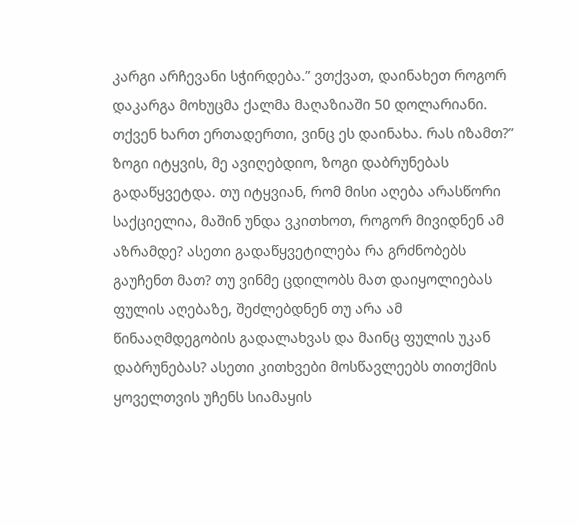კარგი არჩევანი სჭირდება.” ვთქვათ, დაინახეთ როგორ დაკარგა მოხუცმა ქალმა მაღაზიაში 50 დოლარიანი. თქვენ ხართ ერთადერთი, ვინც ეს დაინახა. რას იზამთ?” ზოგი იტყვის, მე ავიღებდიო, ზოგი დაბრუნებას გადაწყვეტდა. თუ იტყვიან, რომ მისი აღება არასწორი საქციელია, მაშინ უნდა ვკითხოთ, როგორ მივიდნენ ამ აზრამდე? ასეთი გადაწყვეტილება რა გრძნობებს გაუჩენთ მათ? თუ ვინმე ცდილობს მათ დაიყოლიებას ფულის აღებაზე, შეძლებდნენ თუ არა ამ წინააღმდეგობის გადალახვას და მაინც ფულის უკან დაბრუნებას? ასეთი კითხვები მოსწავლეებს თითქმის ყოველთვის უჩენს სიამაყის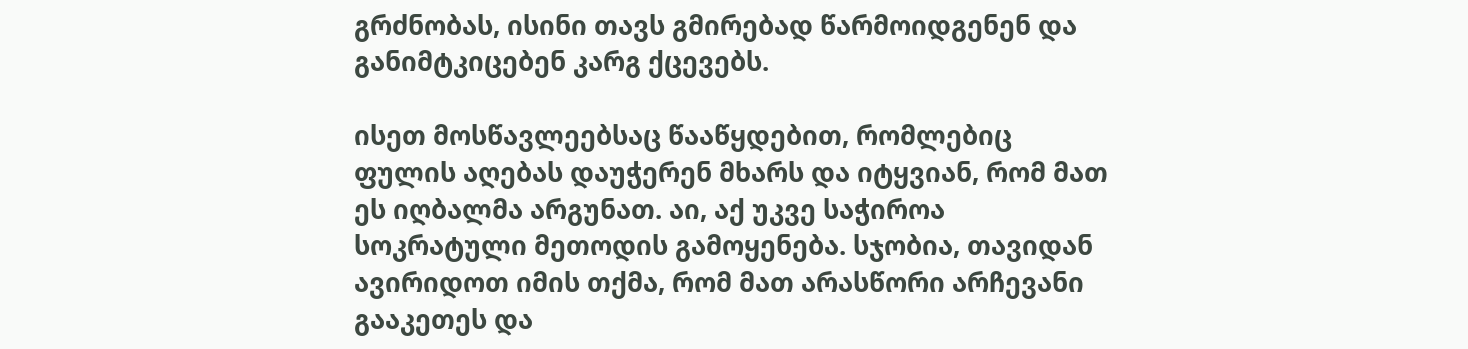გრძნობას, ისინი თავს გმირებად წარმოიდგენენ და განიმტკიცებენ კარგ ქცევებს.

ისეთ მოსწავლეებსაც წააწყდებით, რომლებიც ფულის აღებას დაუჭერენ მხარს და იტყვიან, რომ მათ ეს იღბალმა არგუნათ. აი, აქ უკვე საჭიროა სოკრატული მეთოდის გამოყენება. სჯობია, თავიდან ავირიდოთ იმის თქმა, რომ მათ არასწორი არჩევანი გააკეთეს და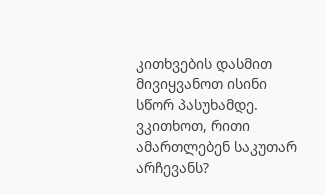კითხვების დასმით მივიყვანოთ ისინი სწორ პასუხამდე. ვკითხოთ, რითი ამართლებენ საკუთარ არჩევანს?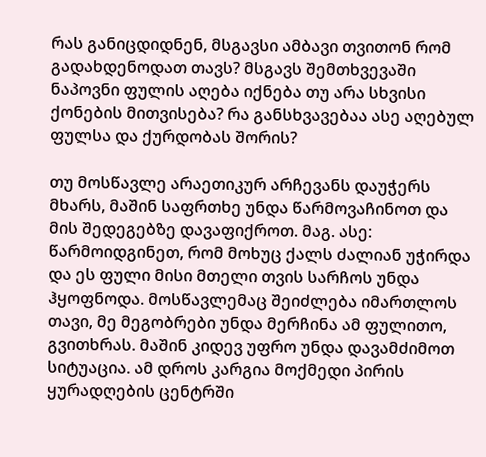რას განიცდიდნენ, მსგავსი ამბავი თვითონ რომ გადახდენოდათ თავს? მსგავს შემთხვევაში ნაპოვნი ფულის აღება იქნება თუ არა სხვისი ქონების მითვისება? რა განსხვავებაა ასე აღებულ ფულსა და ქურდობას შორის?

თუ მოსწავლე არაეთიკურ არჩევანს დაუჭერს მხარს, მაშინ საფრთხე უნდა წარმოვაჩინოთ და მის შედეგებზე დავაფიქროთ. მაგ. ასე: წარმოიდგინეთ, რომ მოხუც ქალს ძალიან უჭირდა და ეს ფული მისი მთელი თვის სარჩოს უნდა ჰყოფნოდა. მოსწავლემაც შეიძლება იმართლოს თავი, მე მეგობრები უნდა მერჩინა ამ ფულითო, გვითხრას. მაშინ კიდევ უფრო უნდა დავამძიმოთ სიტუაცია. ამ დროს კარგია მოქმედი პირის ყურადღების ცენტრში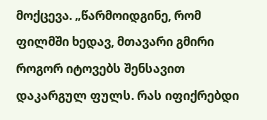მოქცევა. „წარმოიდგინე, რომ ფილმში ხედავ, მთავარი გმირი როგორ იტოვებს შენსავით დაკარგულ ფულს. რას იფიქრებდი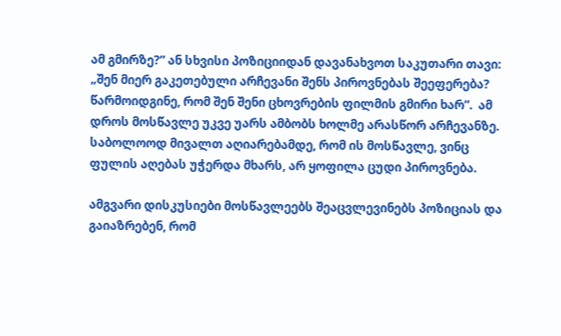ამ გმირზე?” ან სხვისი პოზიციიდან დავანახვოთ საკუთარი თავი: „შენ მიერ გაკეთებული არჩევანი შენს პიროვნებას შეეფერება? წარმოიდგინე, რომ შენ შენი ცხოვრების ფილმის გმირი ხარ”.  ამ დროს მოსწავლე უკვე უარს ამბობს ხოლმე არასწორ არჩევანზე. საბოლოოდ მივალთ აღიარებამდე, რომ ის მოსწავლე, ვინც ფულის აღებას უჭერდა მხარს, არ ყოფილა ცუდი პიროვნება.

ამგვარი დისკუსიები მოსწავლეებს შეაცვლევინებს პოზიციას და გაიაზრებენ, რომ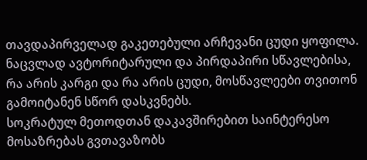თავდაპირველად გაკეთებული არჩევანი ცუდი ყოფილა. ნაცვლად ავტორიტარული და პირდაპირი სწავლებისა, რა არის კარგი და რა არის ცუდი, მოსწავლეები თვითონ გამოიტანენ სწორ დასკვნებს.
სოკრატულ მეთოდთან დაკავშირებით საინტერესო მოსაზრებას გვთავაზობს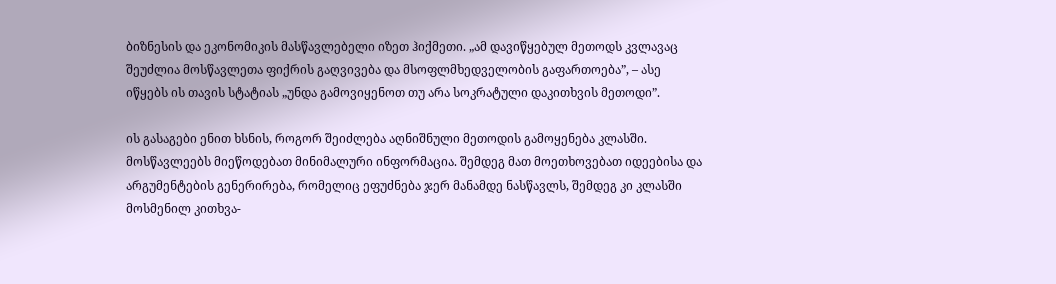ბიზნესის და ეკონომიკის მასწავლებელი იზეთ ჰიქმეთი. „ამ დავიწყებულ მეთოდს კვლავაც შეუძლია მოსწავლეთა ფიქრის გაღვივება და მსოფლმხედველობის გაფართოება”, – ასე იწყებს ის თავის სტატიას „უნდა გამოვიყენოთ თუ არა სოკრატული დაკითხვის მეთოდი”.

ის გასაგები ენით ხსნის, როგორ შეიძლება აღნიშნული მეთოდის გამოყენება კლასში. მოსწავლეებს მიეწოდებათ მინიმალური ინფორმაცია. შემდეგ მათ მოეთხოვებათ იდეებისა და არგუმენტების გენერირება, რომელიც ეფუძნება ჯერ მანამდე ნასწავლს, შემდეგ კი კლასში მოსმენილ კითხვა-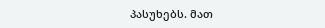პასუხებს. მათ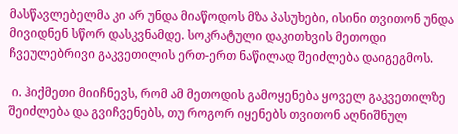მასწავლებელმა კი არ უნდა მიაწოდოს მზა პასუხები, ისინი თვითონ უნდა მივიდნენ სწორ დასკვნამდე. სოკრატული დაკითხვის მეთოდი ჩვეულებრივი გაკვეთილის ერთ-ერთ ნაწილად შეიძლება დაიგეგმოს.

 ი. ჰიქმეთი მიიჩნევს, რომ ამ მეთოდის გამოყენება ყოველ გაკვეთილზე შეიძლება და გვიჩვენებს, თუ როგორ იყენებს თვითონ აღნიშნულ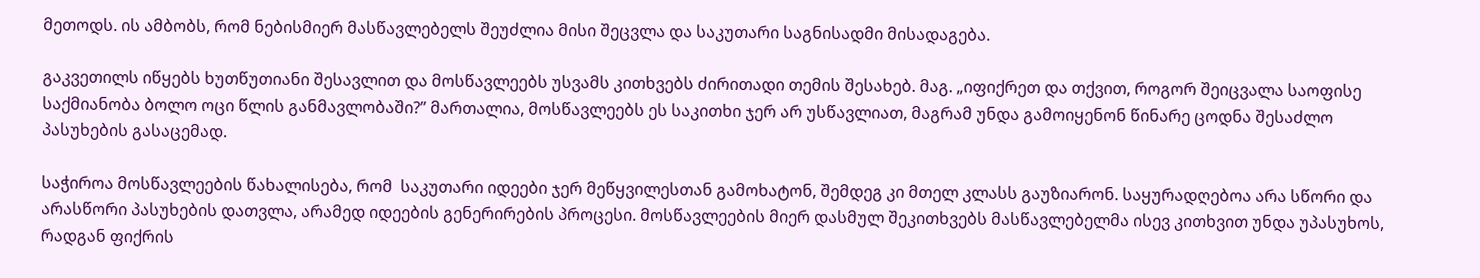მეთოდს. ის ამბობს, რომ ნებისმიერ მასწავლებელს შეუძლია მისი შეცვლა და საკუთარი საგნისადმი მისადაგება.

გაკვეთილს იწყებს ხუთწუთიანი შესავლით და მოსწავლეებს უსვამს კითხვებს ძირითადი თემის შესახებ. მაგ. „იფიქრეთ და თქვით, როგორ შეიცვალა საოფისე საქმიანობა ბოლო ოცი წლის განმავლობაში?” მართალია, მოსწავლეებს ეს საკითხი ჯერ არ უსწავლიათ, მაგრამ უნდა გამოიყენონ წინარე ცოდნა შესაძლო პასუხების გასაცემად.

საჭიროა მოსწავლეების წახალისება, რომ  საკუთარი იდეები ჯერ მეწყვილესთან გამოხატონ, შემდეგ კი მთელ კლასს გაუზიარონ. საყურადღებოა არა სწორი და არასწორი პასუხების დათვლა, არამედ იდეების გენერირების პროცესი. მოსწავლეების მიერ დასმულ შეკითხვებს მასწავლებელმა ისევ კითხვით უნდა უპასუხოს, რადგან ფიქრის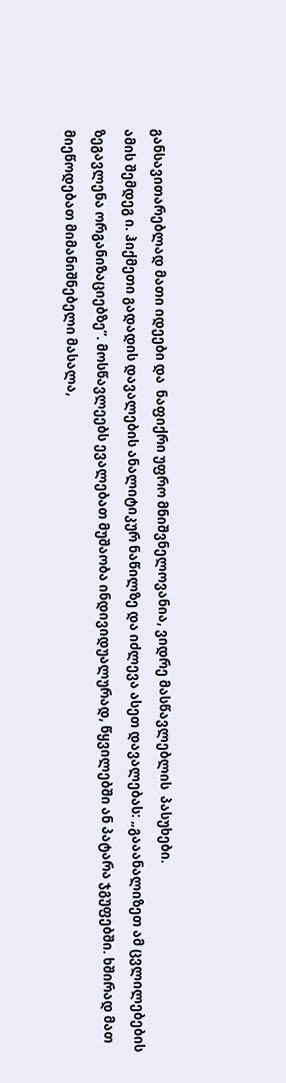განსავითარებლად მათი იდეები და  ნაფიქრი უფრო მნიშვნელოვანია, ვიდრე მასწავლებლის  პასუხები.
ამის შემდეგ ი. ჰიქმეთი გადადის დავალების ანალიტიკურ ნაწილზე და იძლევა ასეთ დავალებას: „გააანალიზეთ ამ ცვლილებების ზეგავლენა ორგანიზაციებზე”. მოსწავლეებს ევალებათ მუშაობა ინდივიდუალურად, წყვილებში ან პატარა ჯგუფებში. ხშირად მათ მიეწოდებათ მიმანიშნებელი მასალა,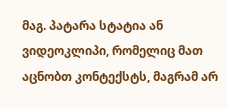მაგ. პატარა სტატია ან ვიდეოკლიპი, რომელიც მათ აცნობთ კონტექსტს, მაგრამ არ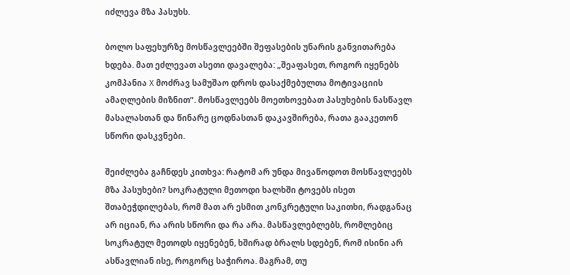იძლევა მზა პასუხს.

ბოლო საფეხურზე მოსწავლეებში შეფასების უნარის განვითარება ხდება. მათ ეძლევათ ასეთი დავალება: „შეაფასეთ, როგორ იყენებს კომპანია X მოძრავ სამუშაო დროს დასაქმებულთა მოტივაციის ამაღლების მიზნით”. მოსწავლეებს მოეთხოვებათ პასუხების ნასწავლ მასალასთან და წინარე ცოდნასთან დაკავშირება, რათა გააკეთონ სწორი დასკვნები.

შეიძლება გაჩნდეს კითხვა: რატომ არ უნდა მივაწოდოთ მოსწავლეებს მზა პასუხები? სოკრატული მეთოდი ხალხში ტოვებს ისეთ შთაბეჭდილებას, რომ მათ არ ესმით კონკრეტული საკითხი, რადგანაც არ იციან, რა არის სწორი და რა არა. მასწავლებლებს, რომლებიც სოკრატულ მეთოდს იყენებენ, ხშირად ბრალს სდებენ, რომ ისინი არ ასწავლიან ისე, როგორც საჭიროა. მაგრამ, თუ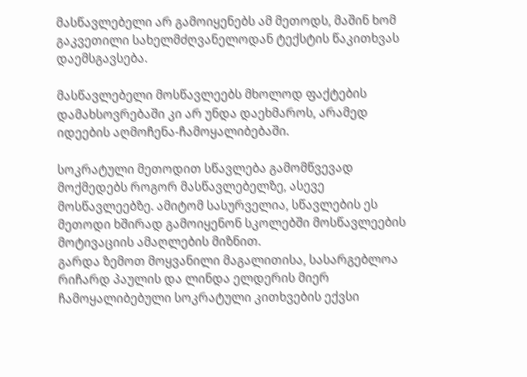მასწავლებელი არ გამოიყენებს ამ მეთოდს, მაშინ ხომ გაკვეთილი სახელმძღვანელოდან ტექსტის წაკითხვას დაემსგავსება.

მასწავლებელი მოსწავლეებს მხოლოდ ფაქტების დამახსოვრებაში კი არ უნდა დაეხმაროს, არამედ იდეების აღმოჩენა-ჩამოყალიბებაში.

სოკრატული მეთოდით სწავლება გამომწვევად მოქმედებს როგორ მასწავლებელზე, ასევე მოსწავლეებზე. ამიტომ სასურველია, სწავლების ეს მეთოდი ხშირად გამოიყენონ სკოლებში მოსწავლეების მოტივაციის ამაღლების მიზნით.
გარდა ზემოთ მოყვანილი მაგალითისა, სასარგებლოა რიჩარდ პაულის და ლინდა ელდერის მიერ ჩამოყალიბებული სოკრატული კითხვების ექვსი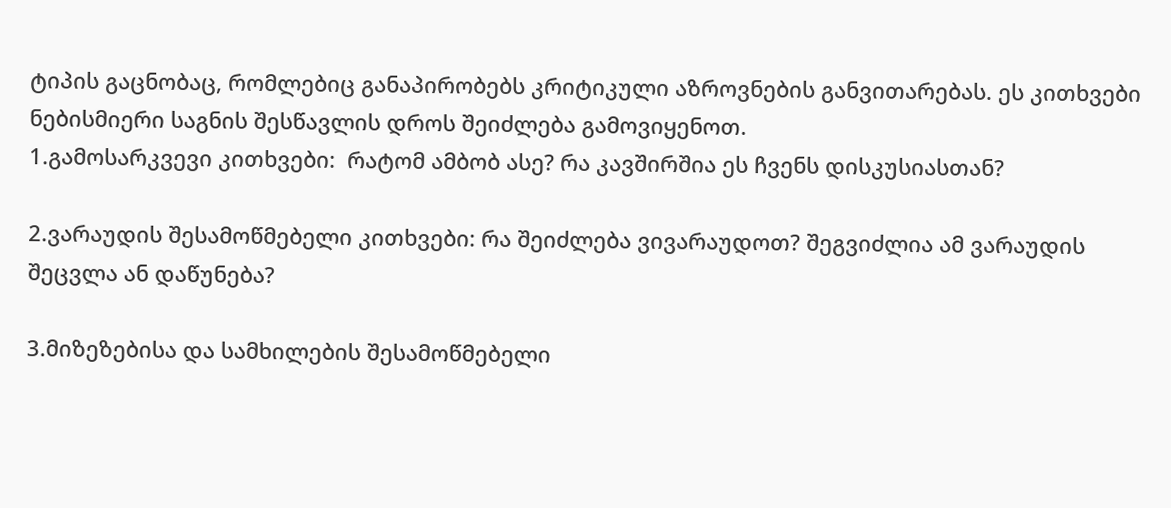ტიპის გაცნობაც, რომლებიც განაპირობებს კრიტიკული აზროვნების განვითარებას. ეს კითხვები ნებისმიერი საგნის შესწავლის დროს შეიძლება გამოვიყენოთ.
1.გამოსარკვევი კითხვები:  რატომ ამბობ ასე? რა კავშირშია ეს ჩვენს დისკუსიასთან?

2.ვარაუდის შესამოწმებელი კითხვები: რა შეიძლება ვივარაუდოთ? შეგვიძლია ამ ვარაუდის შეცვლა ან დაწუნება?

3.მიზეზებისა და სამხილების შესამოწმებელი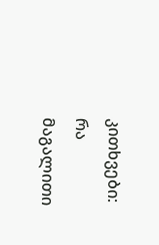კითხვები:  რა მაგალითი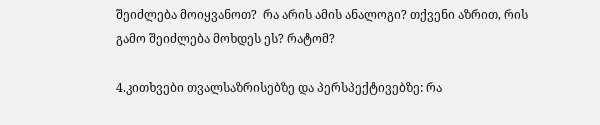შეიძლება მოიყვანოთ?  რა არის ამის ანალოგი? თქვენი აზრით, რის გამო შეიძლება მოხდეს ეს? რატომ?

4.კითხვები თვალსაზრისებზე და პერსპექტივებზე: რა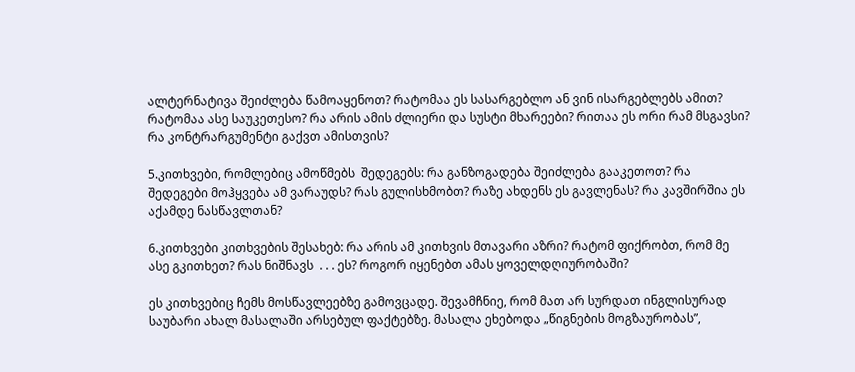ალტერნატივა შეიძლება წამოაყენოთ? რატომაა ეს სასარგებლო ან ვინ ისარგებლებს ამით? რატომაა ასე საუკეთესო? რა არის ამის ძლიერი და სუსტი მხარეები? რითაა ეს ორი რამ მსგავსი? რა კონტრარგუმენტი გაქვთ ამისთვის?

5.კითხვები, რომლებიც ამოწმებს  შედეგებს: რა განზოგადება შეიძლება გააკეთოთ? რა შედეგები მოჰყვება ამ ვარაუდს? რას გულისხმობთ? რაზე ახდენს ეს გავლენას? რა კავშირშია ეს აქამდე ნასწავლთან?

6.კითხვები კითხვების შესახებ: რა არის ამ კითხვის მთავარი აზრი? რატომ ფიქრობთ, რომ მე ასე გკითხეთ? რას ნიშნავს  . . . ეს? როგორ იყენებთ ამას ყოველდღიურობაში?

ეს კითხვებიც ჩემს მოსწავლეებზე გამოვცადე. შევამჩნიე, რომ მათ არ სურდათ ინგლისურად საუბარი ახალ მასალაში არსებულ ფაქტებზე. მასალა ეხებოდა „წიგნების მოგზაურობას”,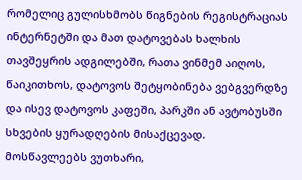რომელიც გულისხმობს წიგნების რეგისტრაციას ინტერნეტში და მათ დატოვებას ხალხის თავშეყრის ადგილებში, რათა ვინმემ აიღოს, წაიკითხოს, დატოვოს შეტყობინება ვებგვერდზე და ისევ დატოვოს კაფეში, პარკში ან ავტობუსში სხვების ყურადღების მისაქცევად. მოსწავლეებს ვუთხარი,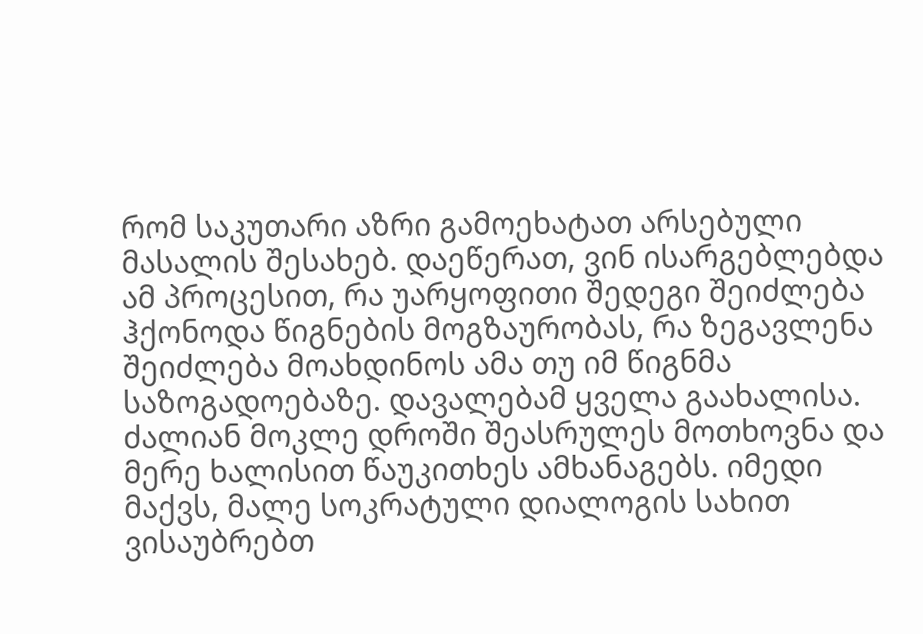რომ საკუთარი აზრი გამოეხატათ არსებული მასალის შესახებ. დაეწერათ, ვინ ისარგებლებდა ამ პროცესით, რა უარყოფითი შედეგი შეიძლება ჰქონოდა წიგნების მოგზაურობას, რა ზეგავლენა შეიძლება მოახდინოს ამა თუ იმ წიგნმა საზოგადოებაზე. დავალებამ ყველა გაახალისა. ძალიან მოკლე დროში შეასრულეს მოთხოვნა და მერე ხალისით წაუკითხეს ამხანაგებს. იმედი მაქვს, მალე სოკრატული დიალოგის სახით ვისაუბრებთ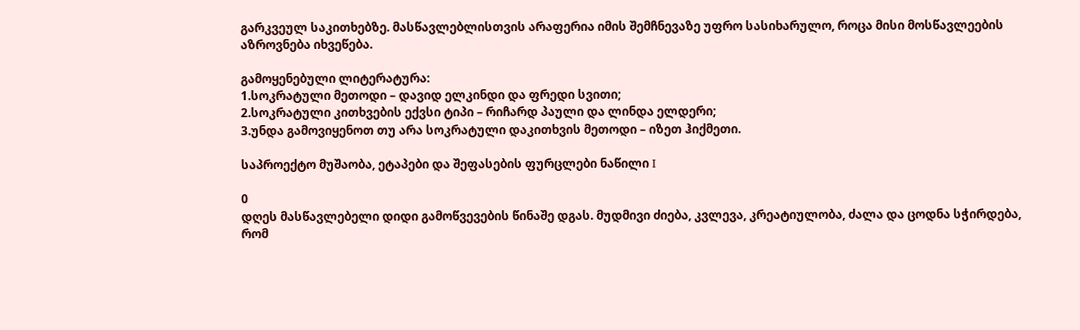გარკვეულ საკითხებზე. მასწავლებლისთვის არაფერია იმის შემჩნევაზე უფრო სასიხარულო, როცა მისი მოსწავლეების აზროვნება იხვეწება.

გამოყენებული ლიტერატურა:
1.სოკრატული მეთოდი – დავიდ ელკინდი და ფრედი სვითი;
2.სოკრატული კითხვების ექვსი ტიპი – რიჩარდ პაული და ლინდა ელდერი;
3.უნდა გამოვიყენოთ თუ არა სოკრატული დაკითხვის მეთოდი – იზეთ ჰიქმეთი.

საპროექტო მუშაობა, ეტაპები და შეფასების ფურცლები ნაწილი I

0
დღეს მასწავლებელი დიდი გამოწვევების წინაშე დგას. მუდმივი ძიება, კვლევა, კრეატიულობა, ძალა და ცოდნა სჭირდება, რომ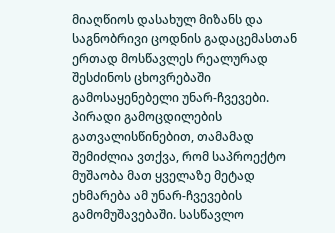მიაღწიოს დასახულ მიზანს და საგნობრივი ცოდნის გადაცემასთან ერთად მოსწავლეს რეალურად შესძინოს ცხოვრებაში გამოსაყენებელი უნარ-ჩვევები.
პირადი გამოცდილების გათვალისწინებით, თამამად შემიძლია ვთქვა, რომ საპროექტო მუშაობა მათ ყველაზე მეტად ეხმარება ამ უნარ-ჩვევების გამომუშავებაში. სასწავლო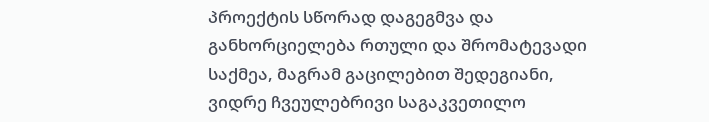პროექტის სწორად დაგეგმვა და განხორციელება რთული და შრომატევადი საქმეა, მაგრამ გაცილებით შედეგიანი, ვიდრე ჩვეულებრივი საგაკვეთილო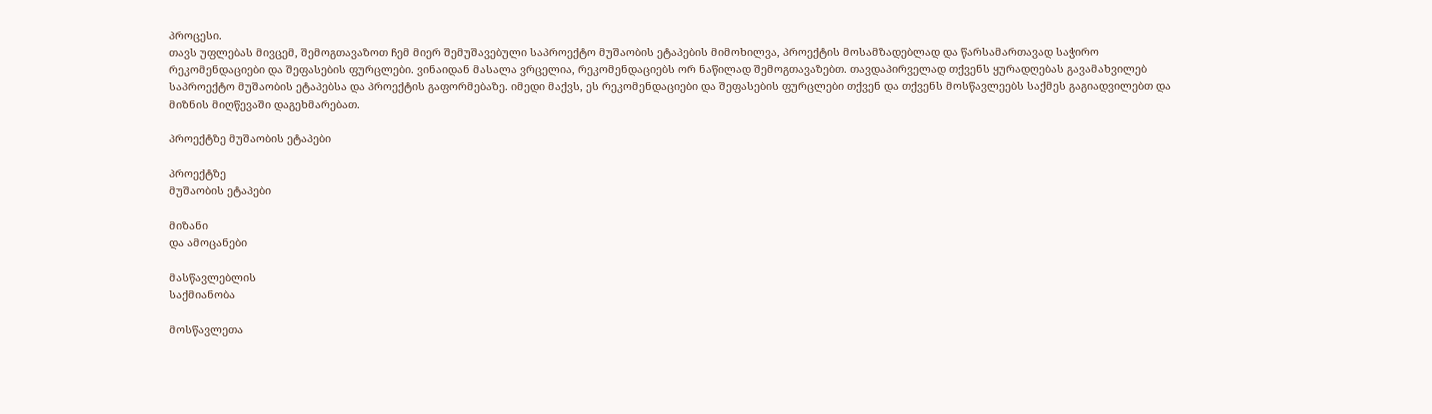პროცესი.
თავს უფლებას მივცემ, შემოგთავაზოთ ჩემ მიერ შემუშავებული საპროექტო მუშაობის ეტაპების მიმოხილვა, პროექტის მოსამზადებლად და წარსამართავად საჭირო რეკომენდაციები და შეფასების ფურცლები. ვინაიდან მასალა ვრცელია, რეკომენდაციებს ორ ნაწილად შემოგთავაზებთ. თავდაპირველად თქვენს ყურადღებას გავამახვილებ საპროექტო მუშაობის ეტაპებსა და პროექტის გაფორმებაზე. იმედი მაქვს, ეს რეკომენდაციები და შეფასების ფურცლები თქვენ და თქვენს მოსწავლეებს საქმეს გაგიადვილებთ და მიზნის მიღწევაში დაგეხმარებათ.

პროექტზე მუშაობის ეტაპები

პროექტზე
მუშაობის ეტაპები

მიზანი
და ამოცანები

მასწავლებლის
საქმიანობა

მოსწავლეთა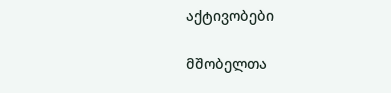აქტივობები

მშობელთა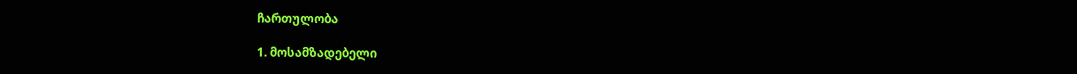ჩართულობა

1. მოსამზადებელი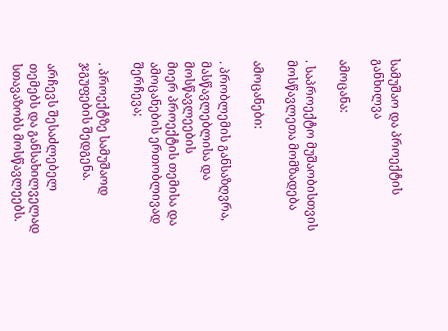სამუშაო და პროექტის განხილვა

ამოცანა:

. საპროექტო მუშაობისთვის
მოსწავლეთა მომზადება

ამოცანები:

. პრობლემის განსაზღვრა,
მასწავლებლისა და მოსწავლეების
მიერ პროექტის თემისა და ამოცანების ერთობლივად შერჩევა;

. პროექტზე სამუშაოდ ჯგუფების შედგენა.

არჩევს შესაძლებელ
თემებს და განსახილველად სთავაზობს მოსწავლეებს.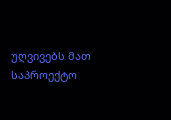უღვივებს მათ საპროექტო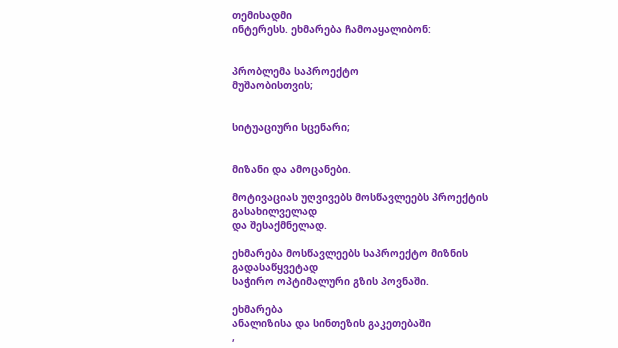თემისადმი
ინტერესს. ეხმარება ჩამოაყალიბონ:


პრობლემა საპროექტო
მუშაობისთვის;


სიტუაციური სცენარი;


მიზანი და ამოცანები.

მოტივაციას უღვივებს მოსწავლეებს პროექტის გასახილველად
და შესაქმნელად.

ეხმარება მოსწავლეებს საპროექტო მიზნის გადასაწყვეტად
საჭირო ოპტიმალური გზის პოვნაში.

ეხმარება
ანალიზისა და სინთეზის გაკეთებაში
,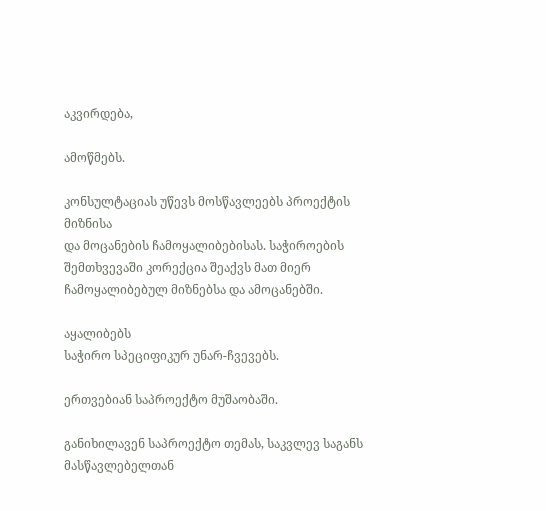აკვირდება,

ამოწმებს.

კონსულტაციას უწევს მოსწავლეებს პროექტის მიზნისა
და მოცანების ჩამოყალიბებისას. საჭიროების შემთხვევაში კორექცია შეაქვს მათ მიერ
ჩამოყალიბებულ მიზნებსა და ამოცანებში.

აყალიბებს
საჭირო სპეციფიკურ უნარ-ჩვევებს.

ერთვებიან საპროექტო მუშაობაში.

განიხილავენ საპროექტო თემას, საკვლევ საგანს მასწავლებელთან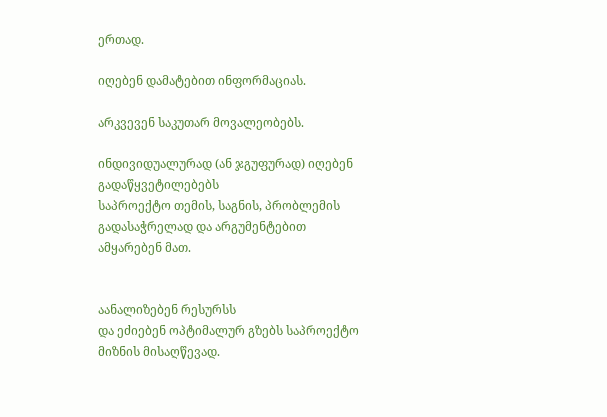ერთად.

იღებენ დამატებით ინფორმაციას.

არკვევენ საკუთარ მოვალეობებს.

ინდივიდუალურად (ან ჯგუფურად) იღებენ გადაწყვეტილებებს
საპროექტო თემის, საგნის, პრობლემის გადასაჭრელად და არგუმენტებით ამყარებენ მათ.


აანალიზებენ რესურსს
და ეძიებენ ოპტიმალურ გზებს საპროექტო მიზნის მისაღწევად.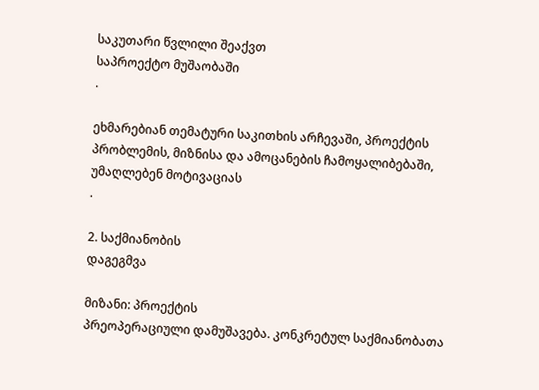საკუთარი წვლილი შეაქვთ
საპროექტო მუშაობაში
.

ეხმარებიან თემატური საკითხის არჩევაში, პროექტის
პრობლემის, მიზნისა და ამოცანების ჩამოყალიბებაში, უმაღლებენ მოტივაციას
.

2. საქმიანობის
დაგეგმვა

მიზანი: პროექტის
პრეოპერაციული დამუშავება. კონკრეტულ საქმიანობათა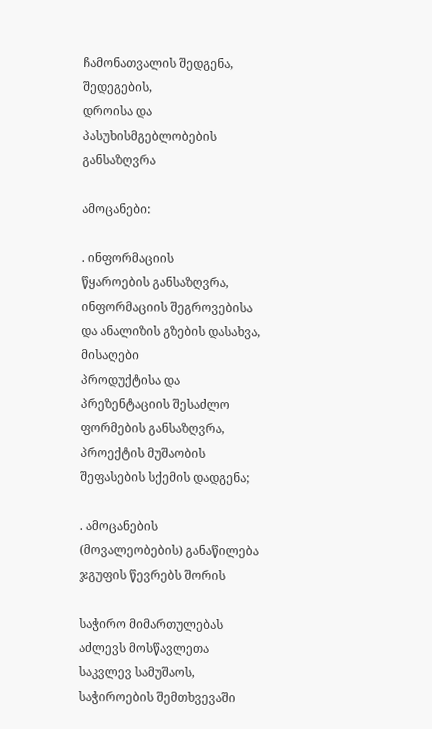ჩამონათვალის შედგენა, შედეგების,
დროისა და პასუხისმგებლობების განსაზღვრა

ამოცანები:

. ინფორმაციის
წყაროების განსაზღვრა, ინფორმაციის შეგროვებისა და ანალიზის გზების დასახვა, მისაღები
პროდუქტისა და პრეზენტაციის შესაძლო ფორმების განსაზღვრა,
პროექტის მუშაობის
შეფასების სქემის დადგენა;

. ამოცანების
(მოვალეობების) განაწილება ჯგუფის წევრებს შორის

საჭირო მიმართულებას აძლევს მოსწავლეთა საკვლევ სამუშაოს,
საჭიროების შემთხვევაში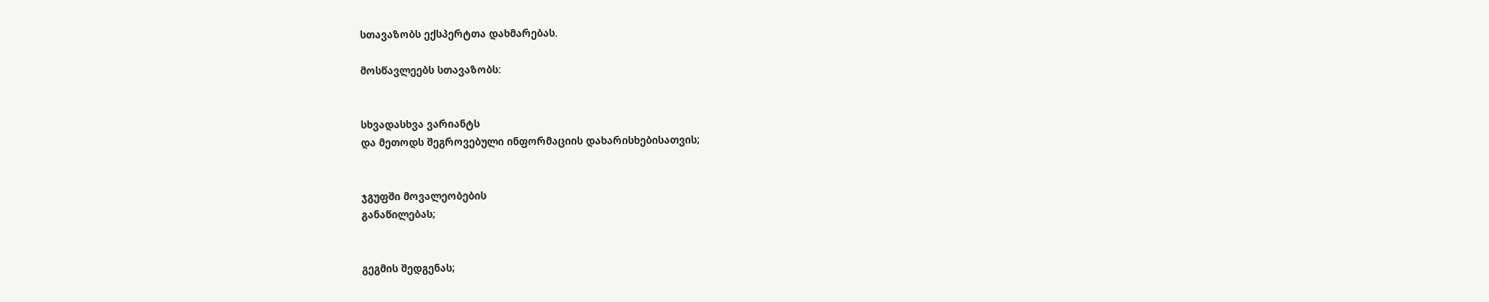სთავაზობს ექსპერტთა დახმარებას.

მოსწავლეებს სთავაზობს:


სხვადასხვა ვარიანტს
და მეთოდს შეგროვებული ინფორმაციის დახარისხებისათვის;


ჯგუფში მოვალეობების
განაწილებას;


გეგმის შედგენას;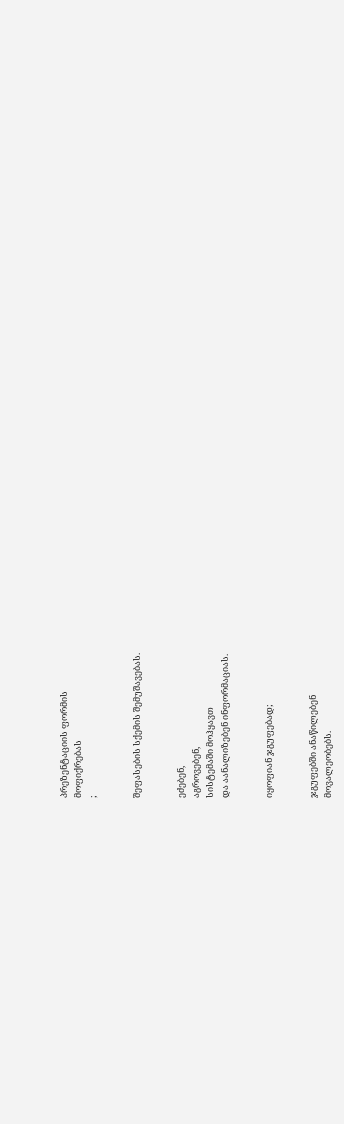პრეზენტაციის ფორმის
მოფიქრებას
;


შეფასების სქემის შემუშავებას.


ეძებენ,
აგროვებენ,
სისტემაში მოჰყავთ
და აანალიზებენ ინფორმაციას.


იყოფიან ჯგუფებად;


ჯგუფებში ანაწილებენ
მოვალეობებს.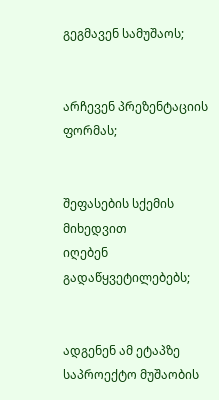გეგმავენ სამუშაოს;


არჩევენ პრეზენტაციის
ფორმას;


შეფასების სქემის მიხედვით
იღებენ გადაწყვეტილებებს;


ადგენენ ამ ეტაპზე
საპროექტო მუშაობის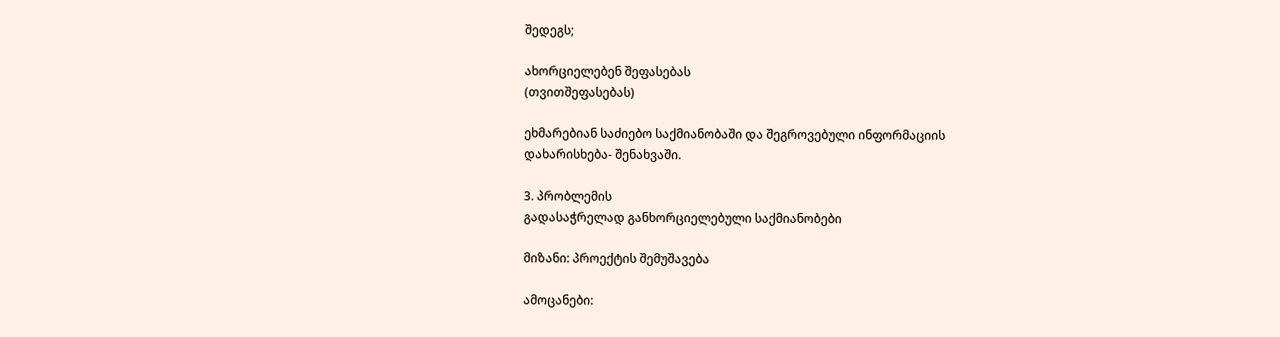შედეგს;

ახორციელებენ შეფასებას
(თვითშეფასებას)

ეხმარებიან საძიებო საქმიანობაში და შეგროვებული ინფორმაციის
დახარისხება- შენახვაში.

3. პრობლემის
გადასაჭრელად განხორციელებული საქმიანობები

მიზანი: პროექტის შემუშავება

ამოცანები: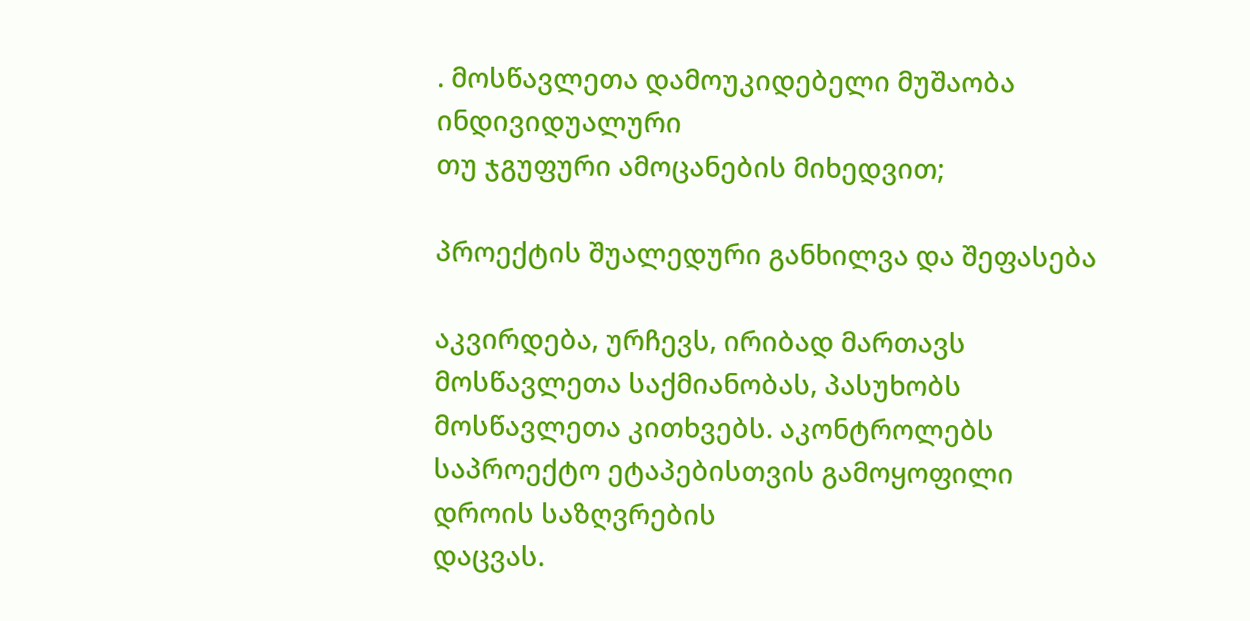. მოსწავლეთა დამოუკიდებელი მუშაობა ინდივიდუალური
თუ ჯგუფური ამოცანების მიხედვით;

პროექტის შუალედური განხილვა და შეფასება

აკვირდება, ურჩევს, ირიბად მართავს მოსწავლეთა საქმიანობას, პასუხობს
მოსწავლეთა კითხვებს. აკონტროლებს საპროექტო ეტაპებისთვის გამოყოფილი დროის საზღვრების
დაცვას.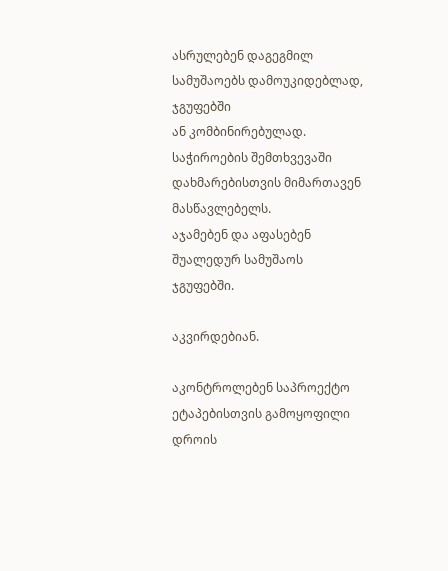ასრულებენ დაგეგმილ სამუშაოებს დამოუკიდებლად, ჯგუფებში
ან კომბინირებულად. საჭიროების შემთხვევაში დახმარებისთვის მიმართავენ მასწავლებელს.
აჯამებენ და აფასებენ შუალედურ სამუშაოს ჯგუფებში.

აკვირდებიან.

აკონტროლებენ საპროექტო ეტაპებისთვის გამოყოფილი დროის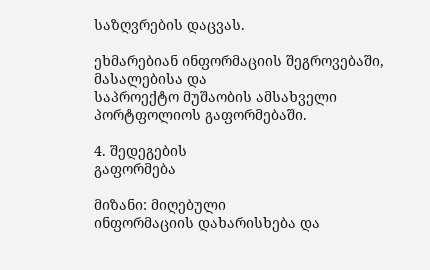საზღვრების დაცვას.

ეხმარებიან ინფორმაციის შეგროვებაში, მასალებისა და
საპროექტო მუშაობის ამსახველი პორტფოლიოს გაფორმებაში.

4. შედეგების
გაფორმება

მიზანი: მიღებული
ინფორმაციის დახარისხება და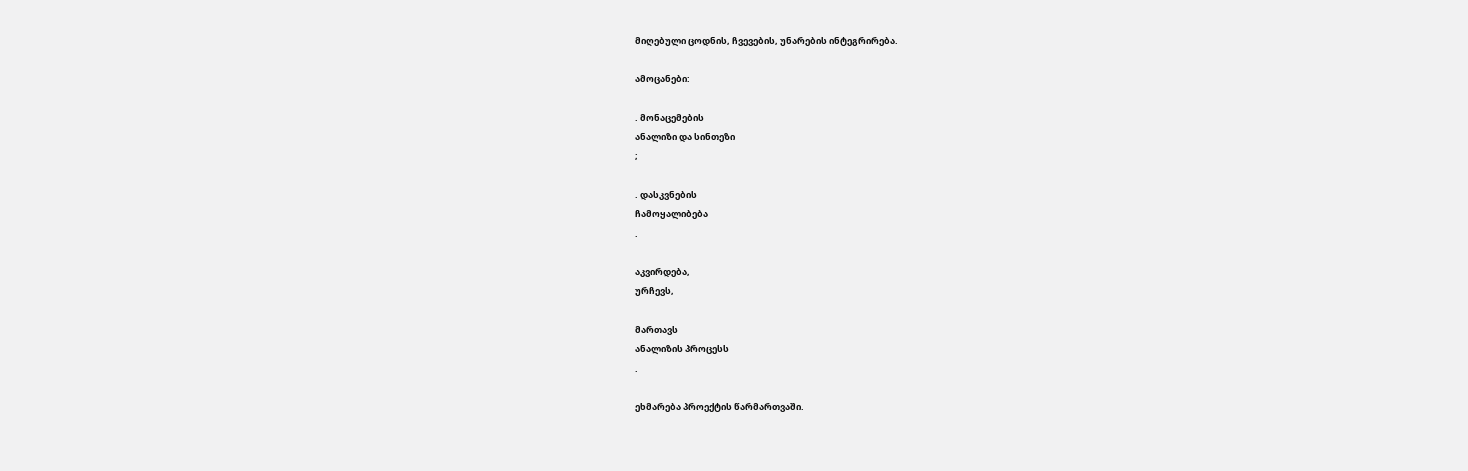მიღებული ცოდნის, ჩვევების, უნარების ინტეგრირება.

ამოცანები:

. მონაცემების
ანალიზი და სინთეზი
;

. დასკვნების
ჩამოყალიბება
.

აკვირდება,
ურჩევს,

მართავს
ანალიზის პროცესს
.

ეხმარება პროექტის წარმართვაში.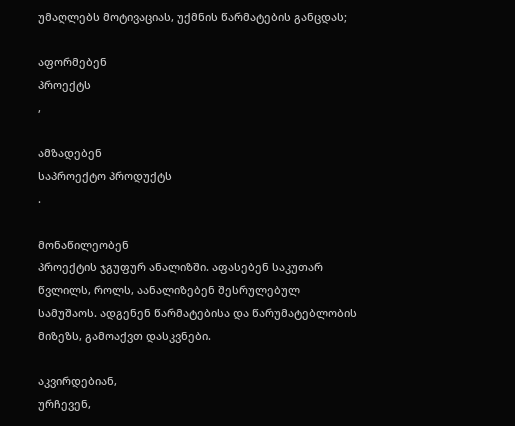უმაღლებს მოტივაციას, უქმნის წარმატების განცდას;

აფორმებენ
პროექტს
,

ამზადებენ
საპროექტო პროდუქტს
.

მონაწილეობენ
პროექტის ჯგუფურ ანალიზში. აფასებენ საკუთარ წვლილს, როლს, აანალიზებენ შესრულებულ
სამუშაოს. ადგენენ წარმატებისა და წარუმატებლობის მიზეზს, გამოაქვთ დასკვნები.

აკვირდებიან,
ურჩევენ,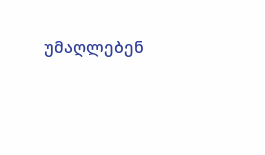უმაღლებენ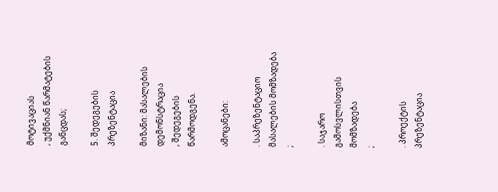მოტივაციას
, უქმნიან წარმატების განცდას;

5. შედეგების
პრეზენტაცია

მიზანი: მასალების
დემონსტრაცია
, შედეგების წარმოდგენა.

ამოცანები:

. საპრეზენტაციო
მასალების მომზადება
;

. საჯარო გამოსვლისთვის
მომზადება
;

. პროექტის პრეზენტაცია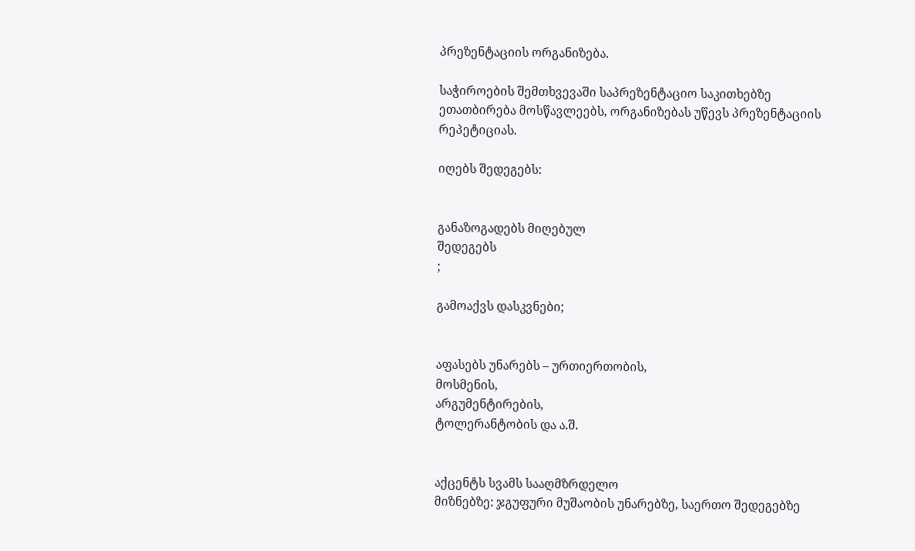პრეზენტაციის ორგანიზება.

საჭიროების შემთხვევაში საპრეზენტაციო საკითხებზე
ეთათბირება მოსწავლეებს, ორგანიზებას უწევს პრეზენტაციის რეპეტიციას.

იღებს შედეგებს:


განაზოგადებს მიღებულ
შედეგებს
;

გამოაქვს დასკვნები;


აფასებს უნარებს – ურთიერთობის,
მოსმენის,
არგუმენტირების,
ტოლერანტობის და ა.შ.


აქცენტს სვამს სააღმზრდელო
მიზნებზე: ჯგუფური მუშაობის უნარებზე, საერთო შედეგებზე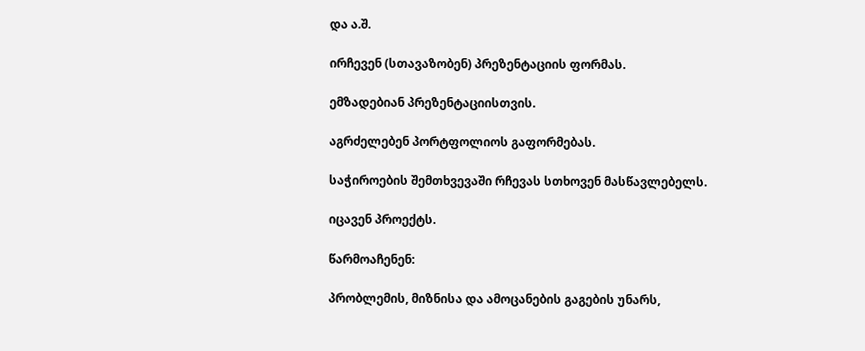და ა.შ.

ირჩევენ (სთავაზობენ) პრეზენტაციის ფორმას.

ემზადებიან პრეზენტაციისთვის.

აგრძელებენ პორტფოლიოს გაფორმებას.

საჭიროების შემთხვევაში რჩევას სთხოვენ მასწავლებელს.

იცავენ პროექტს.

წარმოაჩენენ:

პრობლემის, მიზნისა და ამოცანების გაგების უნარს,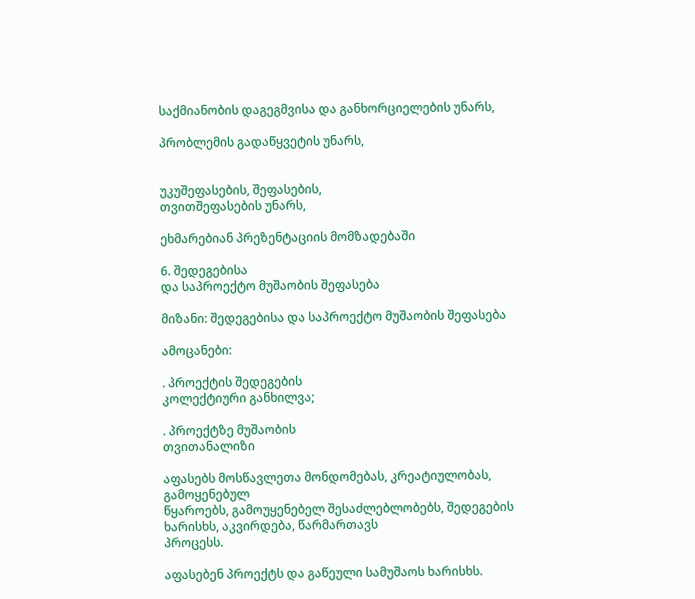საქმიანობის დაგეგმვისა და განხორციელების უნარს,

პრობლემის გადაწყვეტის უნარს,


უკუშეფასების, შეფასების,
თვითშეფასების უნარს,

ეხმარებიან პრეზენტაციის მომზადებაში

6. შედეგებისა
და საპროექტო მუშაობის შეფასება

მიზანი: შედეგებისა და საპროექტო მუშაობის შეფასება

ამოცანები:

. პროექტის შედეგების
კოლექტიური განხილვა;

. პროექტზე მუშაობის
თვითანალიზი

აფასებს მოსწავლეთა მონდომებას, კრეატიულობას, გამოყენებულ
წყაროებს, გამოუყენებელ შესაძლებლობებს, შედეგების ხარისხს, აკვირდება, წარმართავს
პროცესს.

აფასებენ პროექტს და გაწეული სამუშაოს ხარისხს.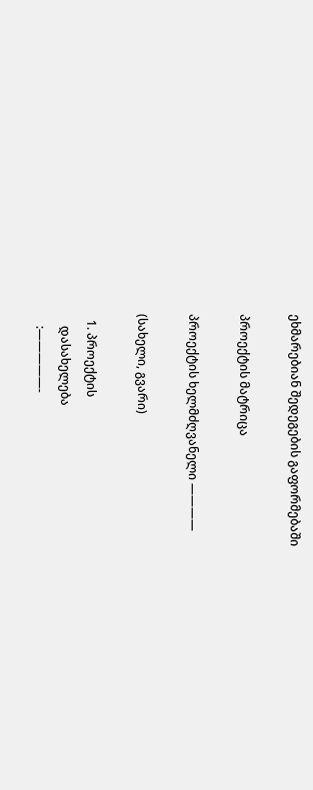ეხმარებიან შედეგების გაფორმებაში

პროექტის მატრიცა

პროექტის ხელმძღვანელი ————

(სახელი, გვარი)

  1. პროექტის
    დასახელება
    :—————-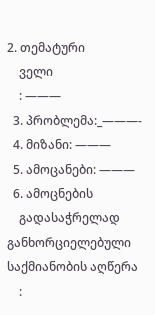2. თემატური
    ველი
    : ———
  3. პრობლემა:_———-
  4. მიზანი: ———
  5. ამოცანები: ———
  6. ამოცნების
    გადასაჭრელად განხორციელებული საქმიანობის აღწერა
    :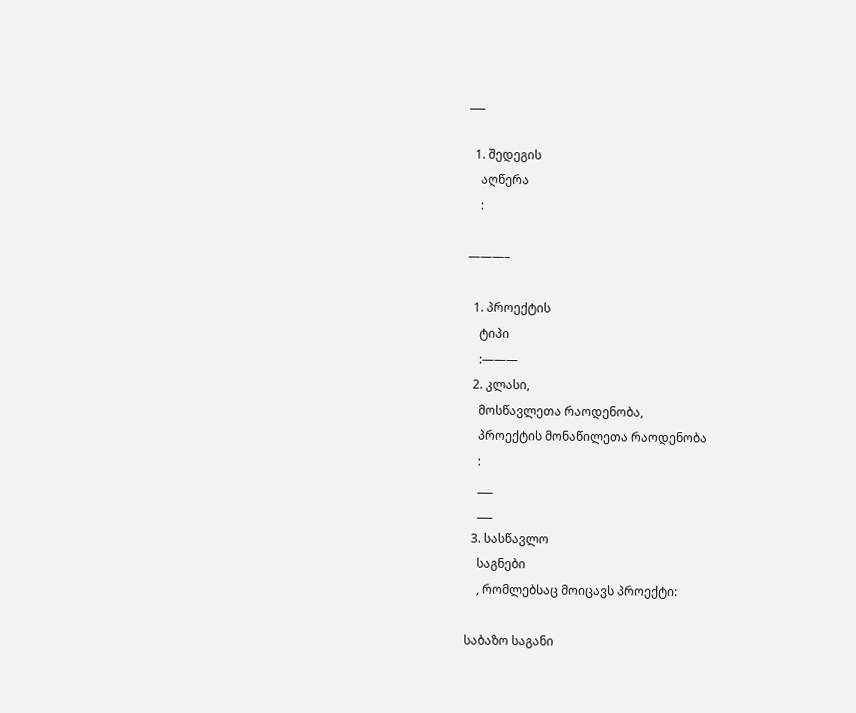___

  1. შედეგის
    აღწერა
    :

———–

  1. პროექტის
    ტიპი
    :———
  2. კლასი,
    მოსწავლეთა რაოდენობა,
    პროექტის მონაწილეთა რაოდენობა
    :
    ___
    ___
  3. სასწავლო
    საგნები
    , რომლებსაც მოიცავს პროექტი:

საბაზო საგანი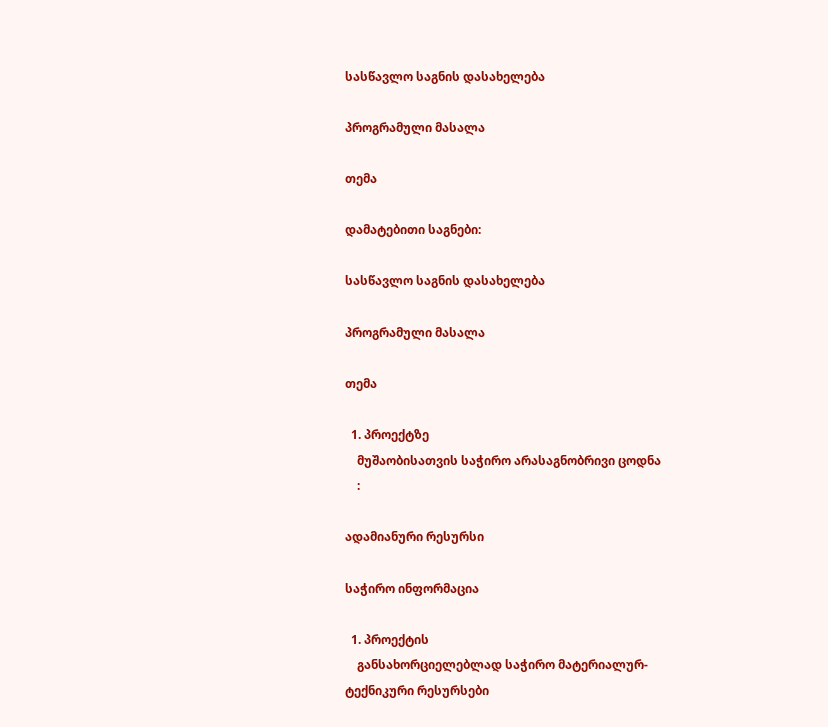სასწავლო საგნის დასახელება

პროგრამული მასალა

თემა

დამატებითი საგნები:

სასწავლო საგნის დასახელება

პროგრამული მასალა

თემა

  1. პროექტზე
    მუშაობისათვის საჭირო არასაგნობრივი ცოდნა
    :

ადამიანური რესურსი

საჭირო ინფორმაცია

  1. პროექტის
    განსახორციელებლად საჭირო მატერიალურ-ტექნიკური რესურსები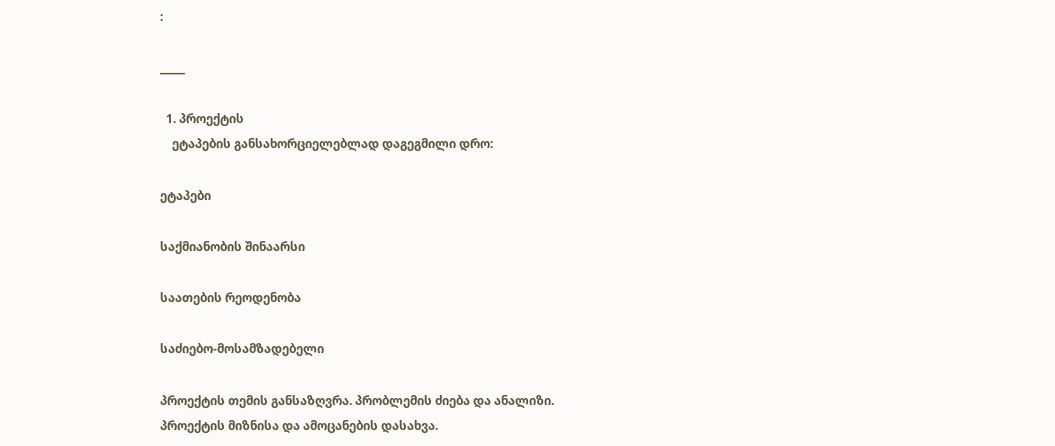:

_____

  1. პროექტის
    ეტაპების განსახორციელებლად დაგეგმილი დრო:

ეტაპები

საქმიანობის შინაარსი

საათების რეოდენობა

საძიებო-მოსამზადებელი

პროექტის თემის განსაზღვრა. პრობლემის ძიება და ანალიზი.
პროექტის მიზნისა და ამოცანების დასახვა.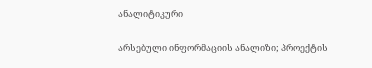ანალიტიკური

არსებული ინფორმაციის ანალიზი; პროექტის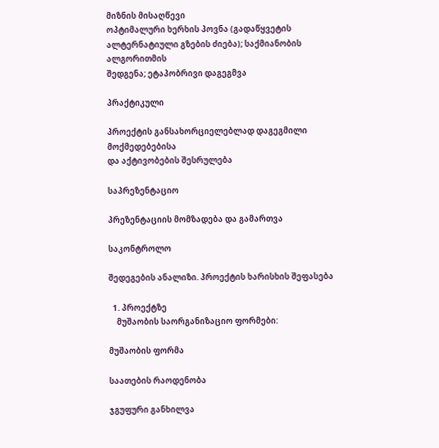მიზნის მისაღწევი
ოპტიმალური ხერხის პოვნა (გადაწყვეტის ალტერნატიული გზების ძიება); საქმიანობის ალგორითმის
შედგენა; ეტაპობრივი დაგეგმვა

პრაქტიკული

პროექტის განსახორციელებლად დაგეგმილი მოქმედებებისა
და აქტივობების შესრულება

საპრეზენტაციო

პრეზენტაციის მომზადება და გამართვა

საკონტროლო

შედეგების ანალიზი. პროექტის ხარისხის შეფასება

  1. პროექტზე
    მუშაობის საორგანიზაციო ფორმები:

მუშაობის ფორმა

საათების რაოდენობა

ჯგუფური განხილვა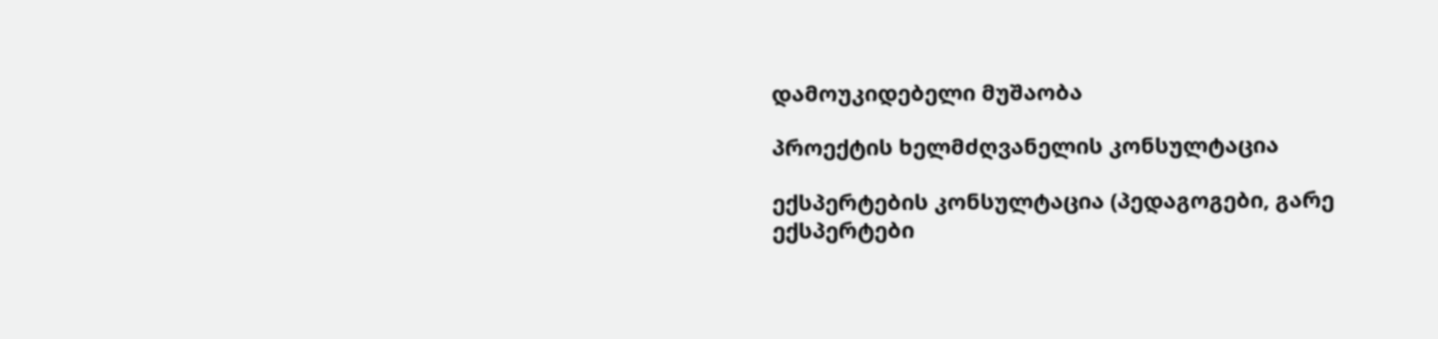დამოუკიდებელი მუშაობა

პროექტის ხელმძღვანელის კონსულტაცია

ექსპერტების კონსულტაცია (პედაგოგები, გარე ექსპერტები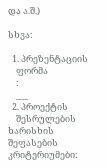და ა.შ.)

სხვა:

  1. პრეზენტაციის
    ფორმა
    :
    ___
  2. პროექტის
    შესრულების ხარისხის შეფასების კრიტერიუმები: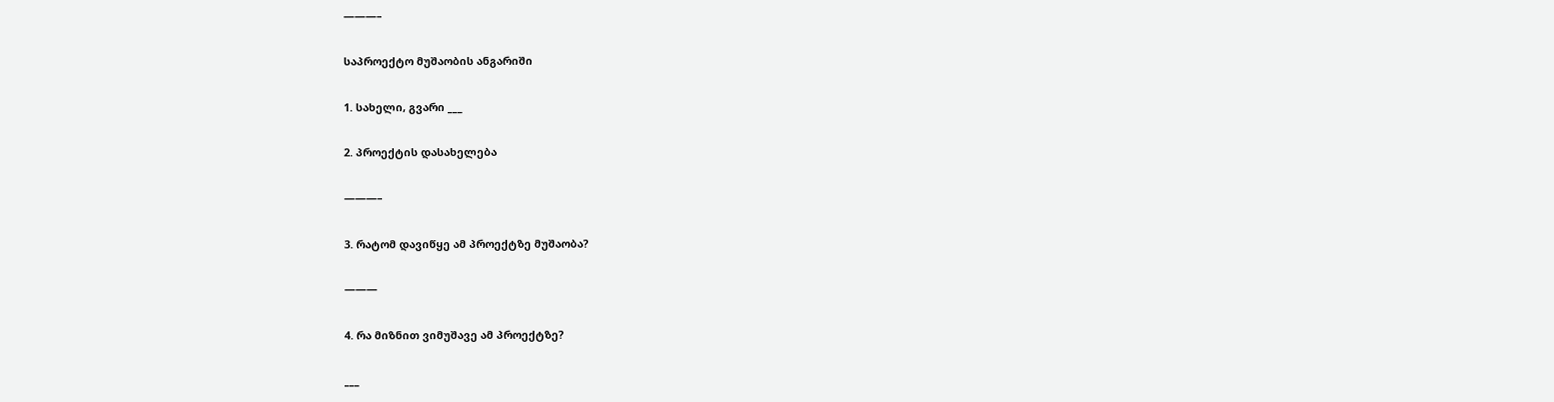———–

საპროექტო მუშაობის ანგარიში

1. სახელი, გვარი ___

2. პროექტის დასახელება

———–

3. რატომ დავიწყე ამ პროექტზე მუშაობა?

———

4. რა მიზნით ვიმუშავე ამ პროექტზე?

___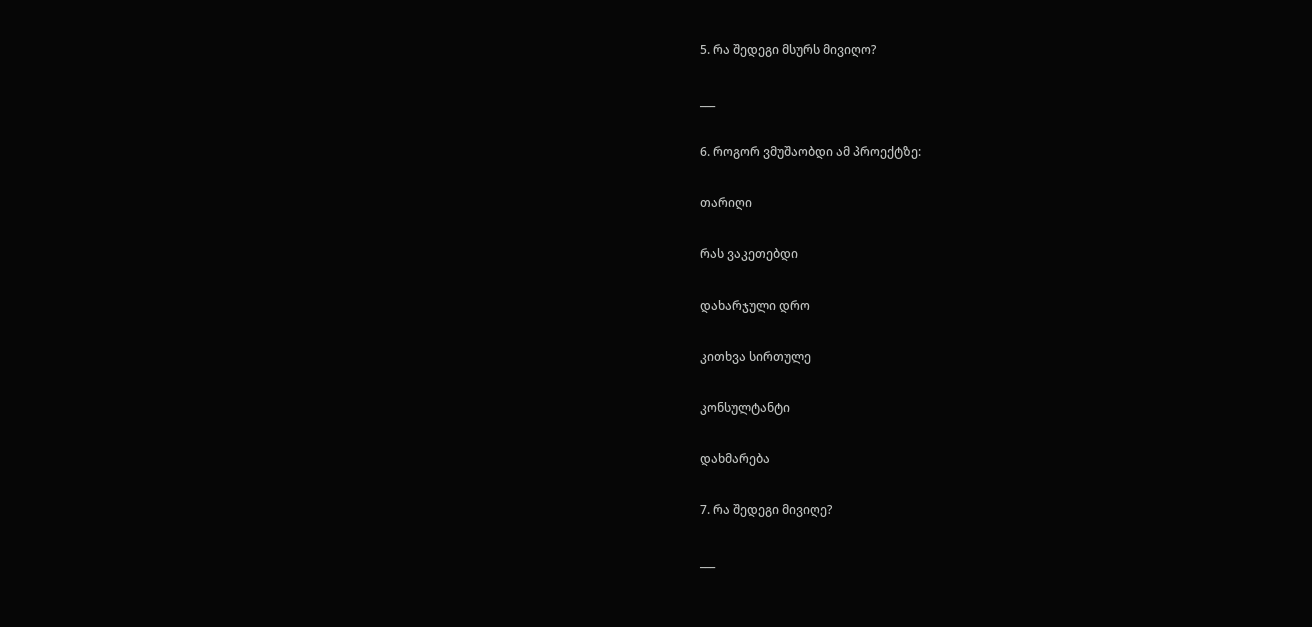5. რა შედეგი მსურს მივიღო?

___

6. როგორ ვმუშაობდი ამ პროექტზე:

თარიღი

რას ვაკეთებდი

დახარჯული დრო

კითხვა სირთულე

კონსულტანტი

დახმარება

7. რა შედეგი მივიღე?

___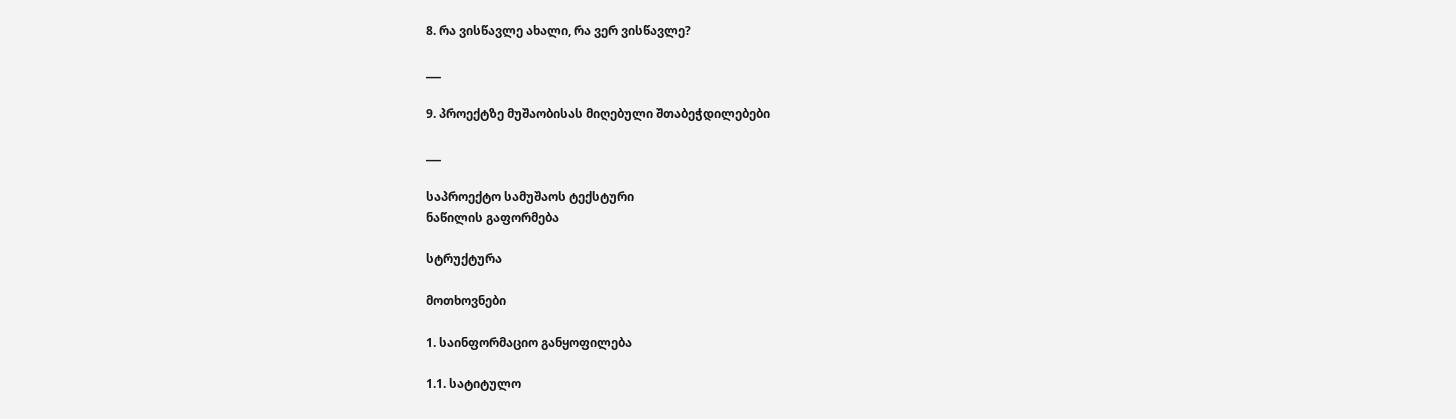8. რა ვისწავლე ახალი, რა ვერ ვისწავლე?

___

9. პროექტზე მუშაობისას მიღებული შთაბეჭდილებები

___

საპროექტო სამუშაოს ტექსტური
ნაწილის გაფორმება

სტრუქტურა

მოთხოვნები

1. საინფორმაციო განყოფილება

1.1. სატიტულო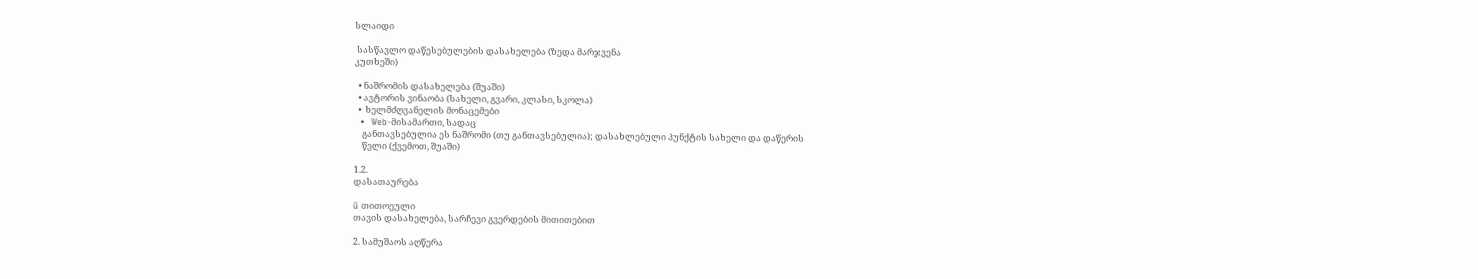სლაიდი

 სასწავლო დაწესებულების დასახელება (ზედა მარჯვენა
კუთხეში)

  • ნაშრომის დასახელება (შუაში)
  • ავტორის ვინაობა (სახელი, გვარი, კლასი, სკოლა)
  •  ხელმძღვანელის მონაცემები
  •  Web-მისამართი, სადაც
    განთავსებულია ეს ნაშრომი (თუ განთავსებულია); დასახლებული პუნქტის სახელი და დაწერის
    წელი (ქვემოთ, შუაში)

1.2.
დასათაურება

ü თითოეული
თავის დასახელება, სარჩევი გვერდების მითითებით

2. სამუშაოს აღწერა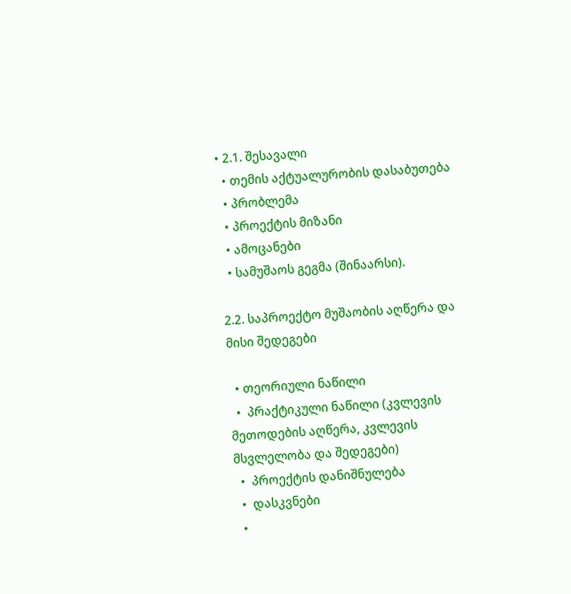• 2.1. შესავალი
  • თემის აქტუალურობის დასაბუთება
  • პრობლემა
  • პროექტის მიზანი
  • ამოცანები
  • სამუშაოს გეგმა (შინაარსი).

2.2. საპროექტო მუშაობის აღწერა და მისი შედეგები

  • თეორიული ნაწილი
  •  პრაქტიკული ნაწილი (კვლევის მეთოდების აღწერა, კვლევის მსვლელობა და შედეგები)
  •  პროექტის დანიშნულება
  •  დასკვნები
  •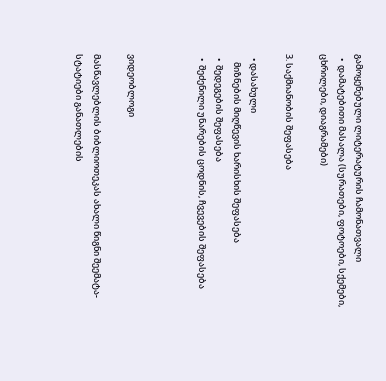გამოყენებული ლიტერატურის ჩამონათვალი
  •  დამატებითი მასალა (სურათები, ფოტოები, სქემები, ცხრილები, დიაგრამები)

3. საქმიანობის შეფასება

  • დასახული
    მიზნების მიღწევის ხარისხის შეფასება
  •  შედეგების შეფასება
  •  შეძენილი უნარების ცოდნის, ჩვევების შეფასება



ვიდეობლოგი

მასწავლებლის ბიბლიოთეკას ახალი წიგნი შეემატა- სტატიები განათლების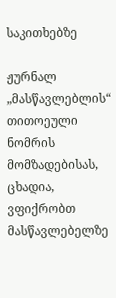საკითხებზე

ჟურნალ „მასწავლებლის“ თითოეული ნომრის მომზადებისას, ცხადია, ვფიქრობთ მასწავლებელზე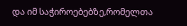და იმ საჭიროებებზე,რომელთა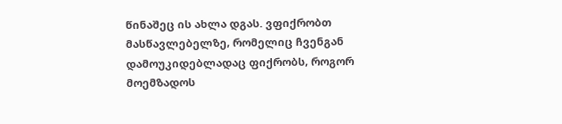წინაშეც ის ახლა დგას. ვფიქრობთ მასწავლებელზე, რომელიც ჩვენგან დამოუკიდებლადაც ფიქრობს, როგორ მოემზადოს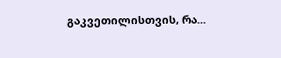გაკვეთილისთვის, რა...